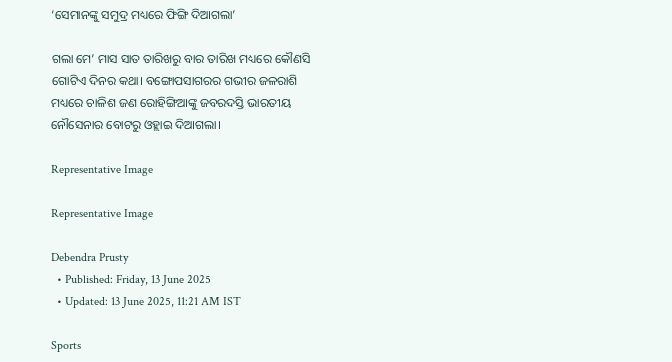‘ସେମାନଙ୍କୁ ସମୁଦ୍ର ମଧ୍ୟରେ ଫିଙ୍ଗି ଦିଆଗଲା’

ଗଲା ମେ’ ମାସ ସାତ ତାରିଖରୁ ବାର ତାରିଖ ମଧ୍ୟରେ କୌଣସି ଗୋଟିଏ ଦିନର କଥା। ବଙ୍ଗୋପସାଗରର ଗଭୀର ଜଳରାଶି ମଧ୍ୟରେ ଚାଳିଶ ଜଣ ରୋହିଙ୍ଗିଆଙ୍କୁ ଜବରଦସ୍ତି ଭାରତୀୟ ନୌସେନାର ବୋଟରୁ ଓହ୍ଲାଇ ଦିଆଗଲା।

Representative Image

Representative Image

Debendra Prusty
  • Published: Friday, 13 June 2025
  • Updated: 13 June 2025, 11:21 AM IST

Sports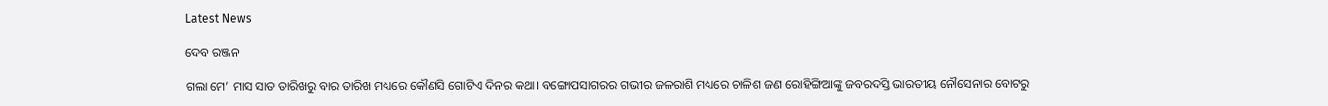Latest News

ଦେବ ରଞ୍ଜନ

ଗଲା ମେ’ ମାସ ସାତ ତାରିଖରୁ ବାର ତାରିଖ ମଧ୍ୟରେ କୌଣସି ଗୋଟିଏ ଦିନର କଥା। ବଙ୍ଗୋପସାଗରର ଗଭୀର ଜଳରାଶି ମଧ୍ୟରେ ଚାଳିଶ ଜଣ ରୋହିଙ୍ଗିଆଙ୍କୁ ଜବରଦସ୍ତି ଭାରତୀୟ ନୌସେନାର ବୋଟରୁ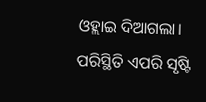ଓହ୍ଲାଇ ଦିଆଗଲା। ପରିସ୍ଥିତି ଏପରି ସୃଷ୍ଟି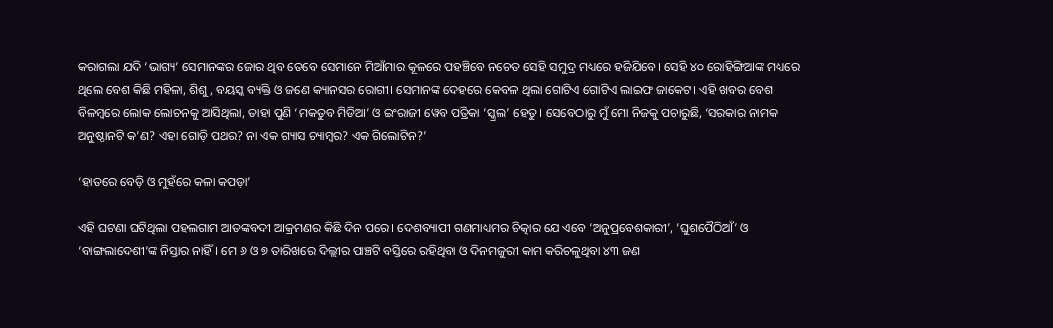କରାଗଲା ଯଦି ‘ଭାଗ୍ୟ’ ସେମାନଙ୍କର ଜୋର ଥିବ ତେବେ ସେମାନେ ମିଆଁମାର କୂଳରେ ପହଞ୍ଚିବେ ନଚେତ ସେହି ସମୁଦ୍ର ମଧ୍ୟରେ ହଜିଯିବେ। ସେହି ୪୦ ରୋହିଙ୍ଗିଆଙ୍କ ମଧ୍ୟରେ ଥିଲେ ବେଶ କିଛି ମହିଳା, ଶିଶୁ, ବୟସ୍କ ବ୍ୟକ୍ତି ଓ ଜଣେ କ୍ୟାନସର ରୋଗୀ। ସେମାନଙ୍କ ଦେହରେ କେବଳ ଥିଲା ଗୋଟିଏ ଗୋଟିଏ ଲାଇଫ ଜାକେଟ। ଏହି ଖବର ବେଶ ବିଳମ୍ବରେ ଲୋକ ଲୋଚନକୁ ଆସିଥିଲା, ତାହା ପୁଣି ‘ମକତୁବ ମିଡିଆ’ ଓ ଇଂରାଜୀ ୱେବ ପତ୍ରିକା ‘ସ୍କ୍ରଲ’ ହେତୁ। ସେବେଠାରୁ ମୁଁ ମୋ ନିଜକୁ ପଚାରୁଛି, ‘ସରକାର ନାମକ ଅନୁଷ୍ଠାନଟି କ’ଣ? ଏହା ଗୋଡ଼ି ପଥର? ନା ଏକ ଗ୍ୟାସ ଚ୍ୟାମ୍ବର? ଏକ ଗିଲୋଟିନ?’

‘ହାତରେ ବେଡ଼ି ଓ ମୁହଁରେ କଳା କପଡ଼ା’

ଏହି ଘଟଣା ଘଟିଥିଲା ପହଲଗାମ ଆତଙ୍କବଦୀ ଆକ୍ରମଣର କିଛି ଦିନ ପରେ। ଦେଶବ୍ୟାପୀ ଗଣମାଧ୍ୟମର ଚିତ୍କାର ଯେ ଏବେ ‘ଅନୁପ୍ରବେଶକାରୀ’, ‘ଘୁଶପୈଠିଆଁ’ ଓ ‘ବାଙ୍ଗଲାଦେଶୀ’ଙ୍କ ନିସ୍ତାର ନାହିଁ। ମେ ୬ ଓ ୭ ତାରିଖରେ ଦିଲ୍ଲୀର ପାଞ୍ଚଟି ବସ୍ତିରେ ରହିଥିବା ଓ ଦିନମଜୁରୀ କାମ କରିଚଳୁଥିବା ୪୩ ଜଣ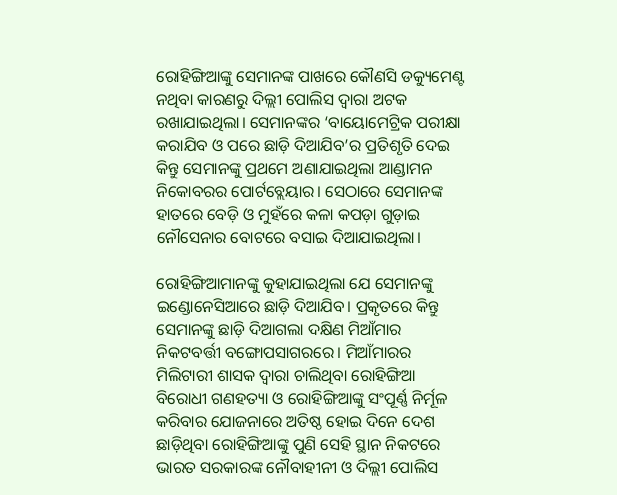ରୋହିଙ୍ଗିଆଙ୍କୁ ସେମାନଙ୍କ ପାଖରେ କୌଣସି ଡକ୍ୟୁମେଣ୍ଟ ନଥିବା କାରଣରୁ ଦିଲ୍ଲୀ ପୋଲିସ ଦ୍ଵାରା ଅଟକ ରଖାଯାଇଥିଲା। ସେମାନଙ୍କର ‘ବାୟୋମେଟ୍ରିକ ପରୀକ୍ଷା କରାଯିବ ଓ ପରେ ଛାଡ଼ି ଦିଆଯିବ’ର ପ୍ରତିଶୃତି ଦେଇ କିନ୍ତୁ ସେମାନଙ୍କୁ ପ୍ରଥମେ ଅଣାଯାଇଥିଲା ଆଣ୍ଡାମନ ନିକୋବରର ପୋର୍ଟବ୍ଲେୟାର। ସେଠାରେ ସେମାନଙ୍କ ହାତରେ ବେଡ଼ି ଓ ମୁହଁରେ କଳା କପଡ଼ା ଗୁଡ଼ାଇ ନୌସେନାର ବୋଟରେ ବସାଇ ଦିଆଯାଇଥିଲା।

ରୋହିଙ୍ଗିଆମାନଙ୍କୁ କୁହାଯାଇଥିଲା ଯେ ସେମାନଙ୍କୁ ଇଣ୍ଡୋନେସିଆରେ ଛାଡ଼ି ଦିଆଯିବ। ପ୍ରକୃତରେ କିନ୍ତୁ ସେମାନଙ୍କୁ ଛାଡ଼ି ଦିଆଗଲା ଦକ୍ଷିଣ ମିଆଁମାର ନିକଟବର୍ତ୍ତୀ ବଙ୍ଗୋପସାଗରରେ। ମିଆଁମାରର ମିଲିଟାରୀ ଶାସକ ଦ୍ଵାରା ଚାଲିଥିବା ରୋହିଙ୍ଗିଆ ବିରୋଧୀ ଗଣହତ୍ୟା ଓ ରୋହିଙ୍ଗିଆଙ୍କୁ ସଂପୂର୍ଣ୍ଣ ନିର୍ମୂଳ କରିବାର ଯୋଜନାରେ ଅତିଷ୍ଠ ହୋଇ ଦିନେ ଦେଶ ଛାଡ଼ିଥିବା ରୋହିଙ୍ଗିଆଙ୍କୁ ପୁଣି ସେହି ସ୍ଥାନ ନିକଟରେ ଭାରତ ସରକାରଙ୍କ ନୌବାହୀନୀ ଓ ଦିଲ୍ଲୀ ପୋଲିସ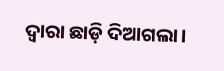ଦ୍ଵାରା ଛାଡ଼ି ଦିଆଗଲା।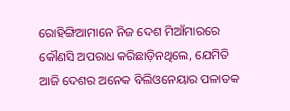ରୋହିଙ୍ଗିଆମାନେ ନିଜ ଦେଶ ମିଆଁମାରରେ କୌଣସି ଅପରାଧ କରିଛାଡ଼ିନଥିଲେ, ଯେମିତି ଆଜି ଦେଶର ଅନେକ ବିଲିଓନେୟାର ପଳାତକ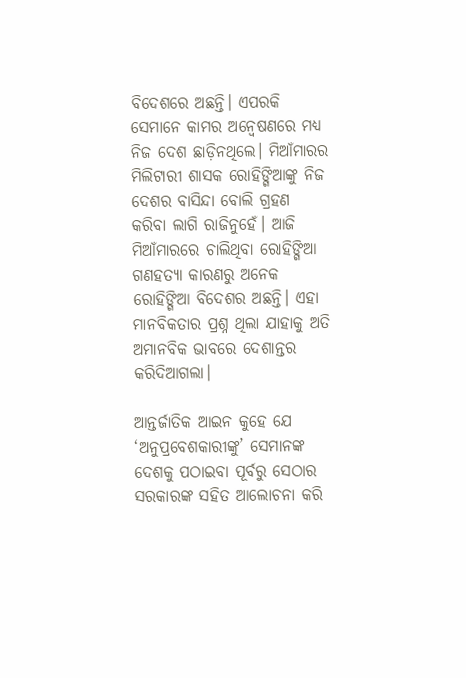ବିଦେଶରେ ଅଛନ୍ତି। ଏପରକି ସେମାନେ କାମର ଅନ୍ଵେଷଣରେ ମଧ୍ୟ ନିଜ ଦେଶ ଛାଡ଼ିନଥିଲେ। ମିଆଁମାରର ମିଲିଟାରୀ ଶାସକ ରୋହିଙ୍ଗିଆଙ୍କୁ ନିଜ ଦେଶର ବାସିନ୍ଦା ବୋଲି ଗ୍ରହଣ କରିବା ଲାଗି ରାଜିନୁହେଁ। ଆଜି ମିଆଁମାରରେ ଚାଲିଥିବା ରୋହିଙ୍ଗିଆ ଗଣହତ୍ୟା କାରଣରୁ ଅନେକ ରୋହିଙ୍ଗିଆ ବିଦେଶର ଅଛନ୍ତି। ଏହା ମାନବିକତାର ପ୍ରଶ୍ନ ଥିଲା ଯାହାକୁ ଅତି ଅମାନବିକ ଭାବରେ ଦେଶାନ୍ତର କରିଦିଆଗଲା।

ଆନ୍ତର୍ଜାତିକ ଆଇନ କୁହେ ଯେ ‘ଅନୁପ୍ରବେଶକାରୀଙ୍କୁ’ ସେମାନଙ୍କ ଦେଶକୁ ପଠାଇବା ପୂର୍ବରୁ ସେଠାର ସରକାରଙ୍କ ସହିତ ଆଲୋଚନା କରି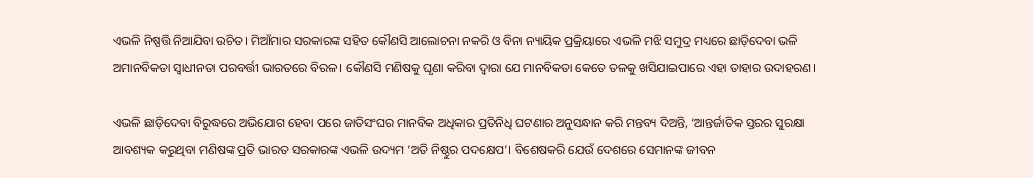ଏଭଳି ନିଷ୍ପତ୍ତି ନିଆଯିବା ଉଚିତ। ମିଆଁମାର ସରକାରଙ୍କ ସହିତ କୌଣସି ଆଲୋଚନା ନକରି ଓ ବିନା ନ୍ୟାୟିକ ପ୍ରକ୍ରିୟାରେ ଏଭଳି ମଝି ସମୁଦ୍ର ମଧ୍ୟରେ ଛାଡ଼ିଦେବା ଭଳି ଅମାନବିକତା ସ୍ଵାଧୀନତା ପରବର୍ତ୍ତୀ ଭାରତରେ ବିରଳ। କୌଣସି ମଣିଷକୁ ଘୃଣା କରିବା ଦ୍ଵାରା ଯେ ମାନବିକତା କେତେ ତଳକୁ ଖସିଯାଇପାରେ ଏହା ତାହାର ଉଦାହରଣ।

ଏଭଳି ଛାଡ଼ିଦେବା ବିରୁଦ୍ଧରେ ଅଭିଯୋଗ ହେବା ପରେ ଜାତିସଂଘର ମାନବିକ ଅଧିକାର ପ୍ରତିନିଧି ଘଟଣାର ଅନୁସନ୍ଧାନ କରି ମନ୍ତବ୍ୟ ଦିଅନ୍ତି, ‘ଆନ୍ତର୍ଜାତିକ ସ୍ତରର ସୁରକ୍ଷା ଆବଶ୍ୟକ କରୁଥିବା ମଣିଷଙ୍କ ପ୍ରତି ଭାରତ ସରକାରଙ୍କ ଏଭଳି ଉଦ୍ୟମ ‘ଅତି ନିଷ୍ଠୁର ପଦକ୍ଷେପ’। ବିଶେଷକରି ଯେଉଁ ଦେଶରେ ସେମାନଙ୍କ ଜୀବନ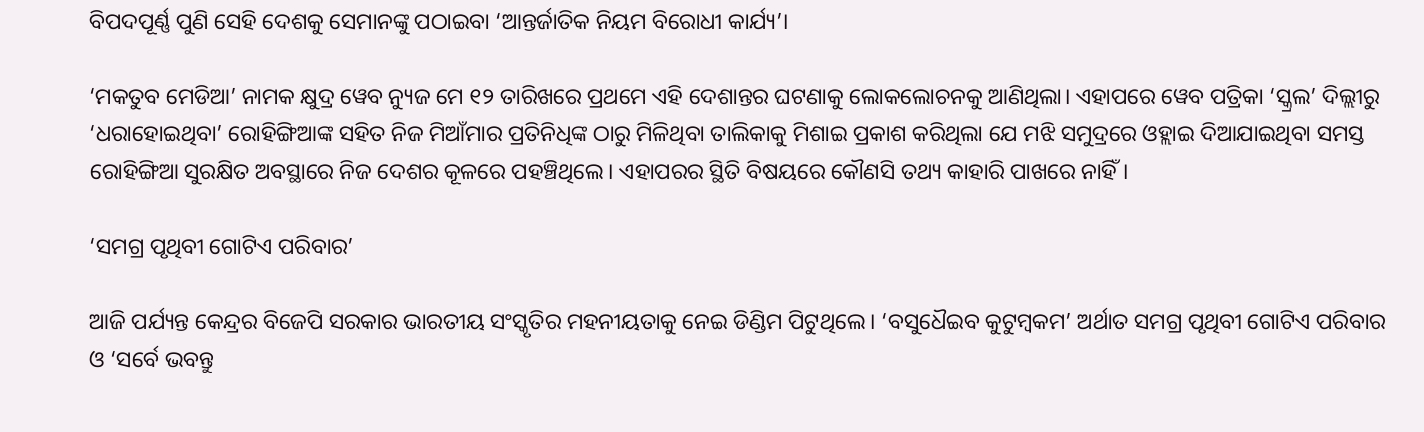ବିପଦପୂର୍ଣ୍ଣ ପୁଣି ସେହି ଦେଶକୁ ସେମାନଙ୍କୁ ପଠାଇବା ‘ଆନ୍ତର୍ଜାତିକ ନିୟମ ବିରୋଧୀ କାର୍ଯ୍ୟ’।

‘ମକତୁବ ମେଡିଆ’ ନାମକ କ୍ଷୁଦ୍ର ୱେବ ନ୍ୟୁଜ ମେ ୧୨ ତାରିଖରେ ପ୍ରଥମେ ଏହି ଦେଶାନ୍ତର ଘଟଣାକୁ ଲୋକଲୋଚନକୁ ଆଣିଥିଲା। ଏହାପରେ ୱେବ ପତ୍ରିକା ‘ସ୍କ୍ରଲ’ ଦିଲ୍ଲୀରୁ ‘ଧରାହୋଇଥିବା’ ରୋହିଙ୍ଗିଆଙ୍କ ସହିତ ନିଜ ମିଆଁମାର ପ୍ରତିନିଧିଙ୍କ ଠାରୁ ମିଳିଥିବା ତାଲିକାକୁ ମିଶାଇ ପ୍ରକାଶ କରିଥିଲା ଯେ ମଝି ସମୁଦ୍ରରେ ଓହ୍ଲାଇ ଦିଆଯାଇଥିବା ସମସ୍ତ ରୋହିଙ୍ଗିଆ ସୁରକ୍ଷିତ ଅବସ୍ଥାରେ ନିଜ ଦେଶର କୂଳରେ ପହଞ୍ଚିଥିଲେ। ଏହାପରର ସ୍ଥିତି ବିଷୟରେ କୌଣସି ତଥ୍ୟ କାହାରି ପାଖରେ ନାହିଁ।

‘ସମଗ୍ର ପୃଥିବୀ ଗୋଟିଏ ପରିବାର’

ଆଜି ପର୍ଯ୍ୟନ୍ତ କେନ୍ଦ୍ରର ବିଜେପି ସରକାର ଭାରତୀୟ ସଂସ୍କୃତିର ମହନୀୟତାକୁ ନେଇ ଡିଣ୍ଡିମ ପିଟୁଥିଲେ। ‘ବସୁଧୈଇବ କୁଟୁମ୍ବକମ’ ଅର୍ଥାତ ସମଗ୍ର ପୃଥିବୀ ଗୋଟିଏ ପରିବାର ଓ ‘ସର୍ବେ ଭବନ୍ତୁ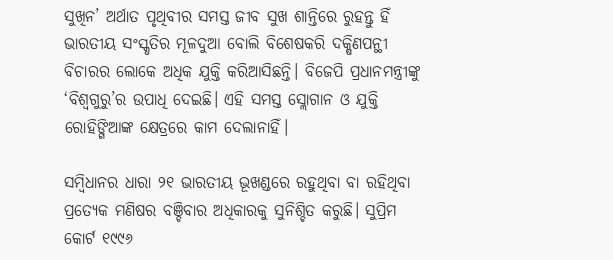ସୁଖିନ’ ଅର୍ଥାତ ପୃଥିବୀର ସମସ୍ତ ଜୀବ ସୁଖ ଶାନ୍ତିରେ ରୁହନ୍ତୁ ହିଁ ଭାରତୀୟ ସଂସ୍କୃତିର ମୂଳଦୁଆ ବୋଲି ବିଶେଷକରି ଦକ୍ଷିଣପନ୍ଥୀ ବିଚାରର ଲୋକେ ଅଧିକ ଯୁକ୍ତି କରିଆସିଛନ୍ତି। ବିଜେପି ପ୍ରଧାନମନ୍ତ୍ରୀଙ୍କୁ ‘ବିଶ୍ଵଗୁରୁ’ର ଉପାଧି ଦେଇଛି। ଏହି ସମସ୍ତ ସ୍ଲୋଗାନ ଓ ଯୁକ୍ତି ରୋହିଙ୍ଗିଆଙ୍କ କ୍ଷେତ୍ରରେ କାମ ଦେଲାନାହିଁ।

ସମ୍ବିଧାନର ଧାରା ୨୧ ଭାରତୀୟ ଭୂଖଣ୍ଡରେ ରହୁଥିବା ବା ରହିଥିବା ପ୍ରତ୍ୟେକ ମଣିଷର ବଞ୍ଚିବାର ଅଧିକାରକୁ ସୁନିଶ୍ଚିତ କରୁଛି। ସୁପ୍ରିମ କୋର୍ଟ ୧୯୯୬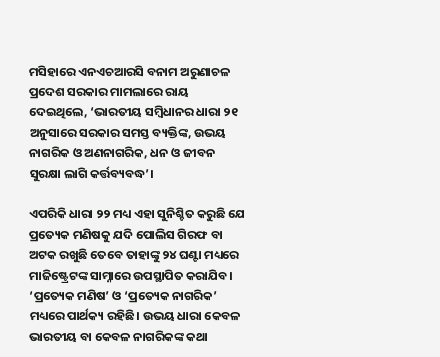ମସିହାରେ ଏନଏଚଆରସି ବନାମ ଅରୁଣାଚଳ ପ୍ରଦେଶ ସରକାର ମାମଲାରେ ରାୟ ଦେଇଥିଲେ, ‘ଭାରତୀୟ ସମ୍ବିଧାନର ଧାରା ୨୧ ଅନୁସାରେ ସରକାର ସମସ୍ତ ବ୍ୟକ୍ତିଙ୍କ, ଉଭୟ ନାଗରିକ ଓ ଅଣନାଗରିକ, ଧନ ଓ ଜୀବନ ସୁରକ୍ଷା ଲାଗି କର୍ତ୍ତବ୍ୟବଦ୍ଧ’।

ଏପରିକି ଧାରା ୨୨ ମଧ୍ୟ ଏହା ସୁନିଶ୍ଚିତ କରୁଛି ଯେ ପ୍ରତ୍ୟେକ ମଣିଷକୁ ଯଦି ପୋଲିସ ଗିରଫ ବା ଅଟକ ରଖୁଛି ତେବେ ତାହାଙ୍କୁ ୨୪ ଘଣ୍ଟା ମଧ୍ୟରେ ମାଜିଷ୍ଟ୍ରେଟଙ୍କ ସାମ୍ନାରେ ଉପସ୍ଥାପିତ କରାଯିବ। ‘ପ୍ରତ୍ୟେକ ମଣିଷ’ ଓ ‘ପ୍ରତ୍ୟେକ ନାଗରିକ’ ମଧ୍ୟରେ ପାର୍ଥକ୍ୟ ରହିଛି। ଉଭୟ ଧାରା କେବଳ ଭାରତୀୟ ବା କେବଳ ନାଗରିକଙ୍କ କଥା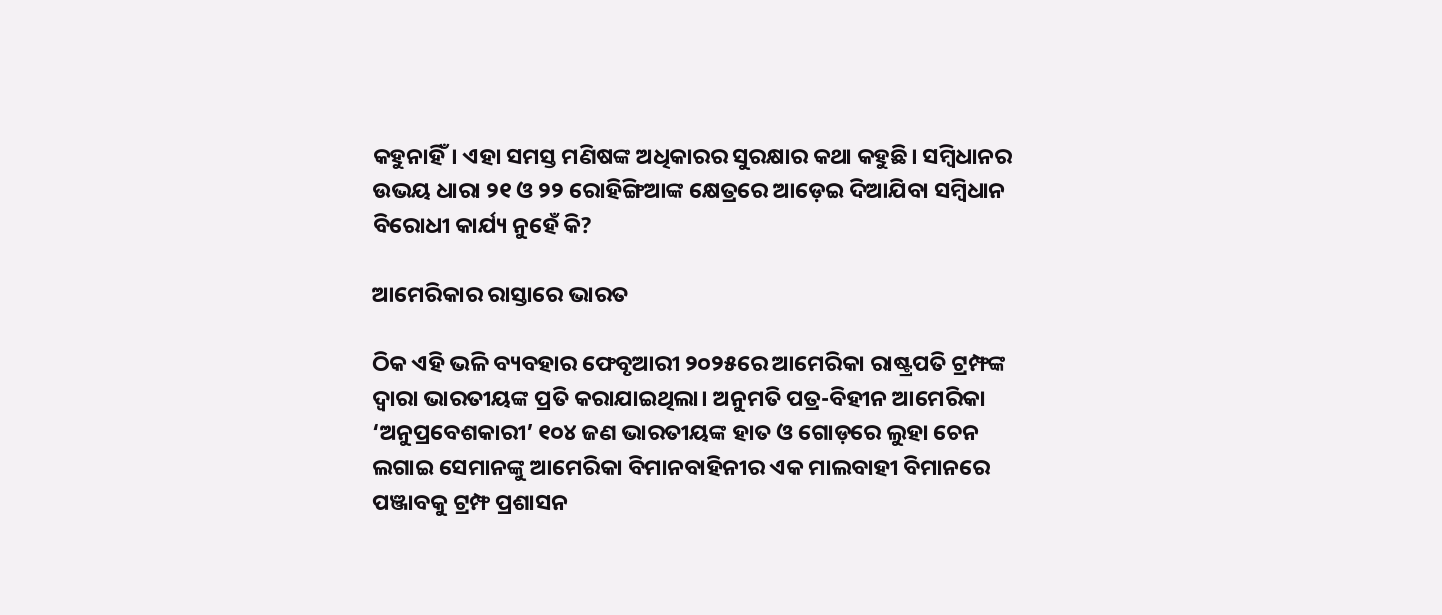କହୁନାହିଁ। ଏହା ସମସ୍ତ ମଣିଷଙ୍କ ଅଧିକାରର ସୁରକ୍ଷାର କଥା କହୁଛି। ସମ୍ବିଧାନର ଉଭୟ ଧାରା ୨୧ ଓ ୨୨ ରୋହିଙ୍ଗିଆଙ୍କ କ୍ଷେତ୍ରରେ ଆଡ଼େଇ ଦିଆଯିବା ସମ୍ବିଧାନ ବିରୋଧୀ କାର୍ଯ୍ୟ ନୁହେଁ କି?

ଆମେରିକାର ରାସ୍ତାରେ ଭାରତ

ଠିକ ଏହି ଭଳି ବ୍ୟବହାର ଫେବୃଆରୀ ୨୦୨୫ରେ ଆମେରିକା ରାଷ୍ଟ୍ରପତି ଟ୍ରମ୍ଫଙ୍କ ଦ୍ଵାରା ଭାରତୀୟଙ୍କ ପ୍ରତି କରାଯାଇଥିଲା। ଅନୁମତି ପତ୍ର-ବିହୀନ ଆମେରିକା ‘ଅନୁପ୍ରବେଶକାରୀ’ ୧୦୪ ଜଣ ଭାରତୀୟଙ୍କ ହାତ ଓ ଗୋଡ଼ରେ ଲୁହା ଚେନ ଲଗାଇ ସେମାନଙ୍କୁ ଆମେରିକା ବିମାନବାହିନୀର ଏକ ମାଲବାହୀ ବିମାନରେ ପଞ୍ଜାବକୁ ଟ୍ରମ୍ଫ ପ୍ରଶାସନ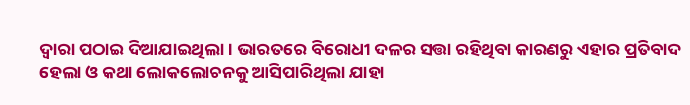ଦ୍ଵାରା ପଠାଇ ଦିଆଯାଇଥିଲା। ଭାରତରେ ବିରୋଧୀ ଦଳର ସତ୍ତା ରହିଥିବା କାରଣରୁ ଏହାର ପ୍ରତିବାଦ ହେଲା ଓ କଥା ଲୋକଲୋଚନକୁ ଆସିପାରିଥିଲା ଯାହା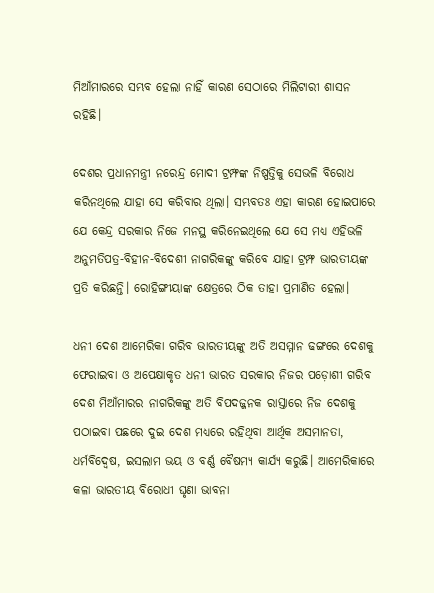ମିଆଁମାରରେ ସମ୍ଭବ ହେଲା ନାହିଁ କାରଣ ସେଠାରେ ମିଲିଟାରୀ ଶାସନ ରହିଛି।

ଦେଶର ପ୍ରଧାନମନ୍ତ୍ରୀ ନରେନ୍ଦ୍ର ମୋଦୀ ଟ୍ରମ୍ଫଙ୍କ ନିଷ୍ପତ୍ତିକୁ ସେଭଳି ବିରୋଧ କରିନଥିଲେ ଯାହା ସେ କରିବାର ଥିଲା। ସମ୍ଭବତଃ ଏହା କାରଣ ହୋଇପାରେ ଯେ କେନ୍ଦ୍ର ସରକାର ନିଜେ ମନସ୍ଥ କରିନେଇଥିଲେ ଯେ ସେ ମଧ୍ୟ ଏହିଭଳି ଅନୁମତିପତ୍ର-ବିହୀନ-ବିଦେଶୀ ନାଗରିକଙ୍କୁ କରିବେ ଯାହା ଟ୍ରମ୍ଫ ଭାରତୀୟଙ୍କ ପ୍ରତି କରିଛନ୍ତି। ରୋହିଙ୍ଗୀୟାଙ୍କ କ୍ଷେତ୍ରରେ ଠିକ ତାହା ପ୍ରମାଣିତ ହେଲା।

ଧନୀ ଦେଶ ଆମେରିକା ଗରିବ ଭାରତୀୟଙ୍କୁ ଅତି ଅସମ୍ମାନ ଢଙ୍ଗରେ ଦେଶକୁ ଫେରାଇବା ଓ ଅପେକ୍ଷାକୃତ ଧନୀ ଭାରତ ସରକାର ନିଜର ପଡ଼ୋଶୀ ଗରିବ ଦେଶ ମିଆଁମାରର ନାଗରିକଙ୍କୁ ଅତି ବିପଦଜ୍ଜନକ ରାସ୍ତାରେ ନିଜ ଦେଶକୁ ପଠାଇବା ପଛରେ ଦୁଇ ଦେଶ ମଧ୍ୟରେ ରହିଥିବା ଆର୍ଥିକ ଅସମାନତା, ଧର୍ମବିଦ୍ଵେଷ, ଇସଲାମ ଭୟ ଓ ବର୍ଣ୍ଣ ବୈଷମ୍ୟ କାର୍ଯ୍ୟ କରୁଛି। ଆମେରିକାରେ କଳା ଭାରତୀୟ ବିରୋଧୀ ଘୃଣା ଭାବନା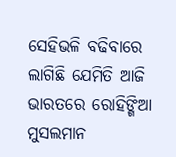ସେହିଭଳି ବଢିବାରେ ଲାଗିଛି ଯେମିତି ଆଜି ଭାରତରେ ରୋହିଙ୍ଗିଆ ମୁସଲମାନ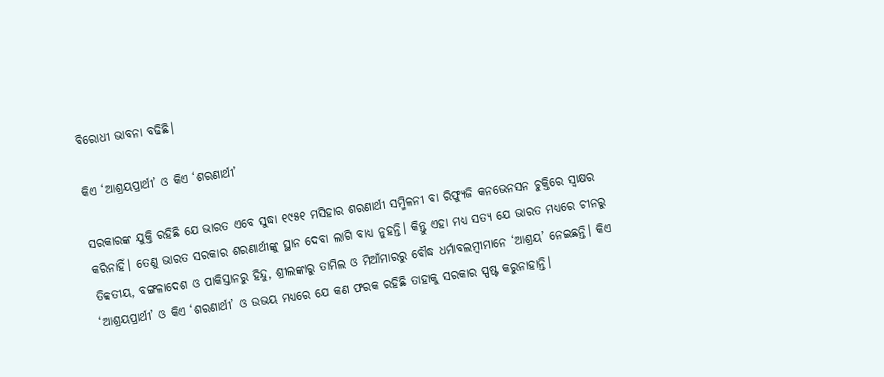ବିରୋଧୀ ଭାବନା ବଢିଛି।

କିଏ ‘ଆଶ୍ରୟପ୍ରାର୍ଥୀ’ ଓ କିଏ ‘ଶରଣାର୍ଥୀ’

ସରକାରଙ୍କ ଯୁକ୍ତି ରହିଛି ଯେ ଭାରତ ଏବେ ସୁଦ୍ଧା ୧୯୫୧ ମସିହାର ଶରଣାର୍ଥୀ ସମ୍ମିଳନୀ ବା ରିଫ୍ୟୁଜି କନଭେନସନ ଚୁକ୍ତିରେ ସ୍ଵାକ୍ଷର କରିନାହିଁ। ତେଣୁ ଭାରତ ସରକାର ଶରଣାର୍ଥୀଙ୍କୁ ସ୍ଥାନ ଦେବା ଲାଗି ବାଧ୍ୟ ନୁହନ୍ତି। କିନ୍ତୁ ଏହା ମଧ୍ୟ ସତ୍ୟ ଯେ ଭାରତ ମଧ୍ୟରେ ଚୀନରୁ ତିବ୍ବତୀୟ, ବଙ୍ଗଳାଦେଶ ଓ ପାକିସ୍ତାନରୁ ହିନ୍ଦୁ, ଶ୍ରୀଲଙ୍କାରୁ ତାମିଲ ଓ ମିଆଁମାରରୁ ବୌଦ୍ଧ ଧର୍ମାବଲମ୍ବୀମାନେ ‘ଆଶ୍ରୟ’ ନେଇଛନ୍ତି। କିଏ ‘ଆଶ୍ରୟପ୍ରାର୍ଥୀ’ ଓ କିଏ ‘ଶରଣାର୍ଥୀ’ ଓ ଉଭୟ ମଧ୍ୟରେ ଯେ କଣ ଫରକ ରହିଛି ତାହାକୁ ସରକାର ସ୍ପଷ୍ଟ କରୁନାହାନ୍ତି।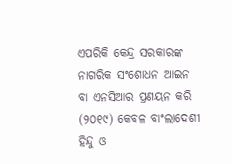ଏପରିକି କେନ୍ଦ୍ର ସରକାରଙ୍କ ନାଗରିକ ସଂଶୋଧନ ଆଇନ ବା ଏନସିଆର ପ୍ରଣୟନ କରି (୨୦୧୯) କେବଳ ବାଂଲାଦେଶୀ ହିନ୍ଦୁ ଓ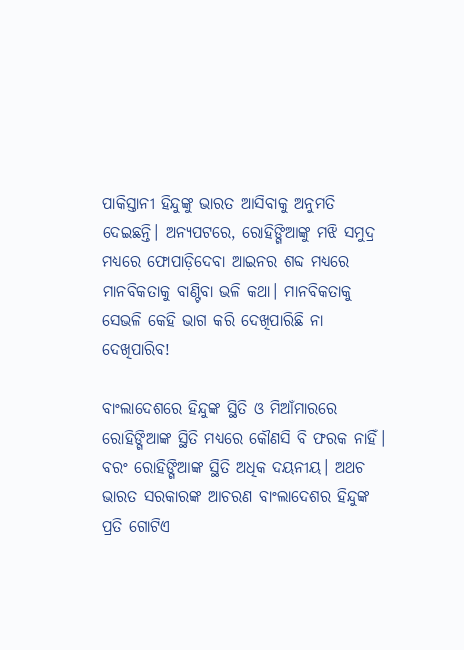ପାକିସ୍ତାନୀ ହିନ୍ଦୁଙ୍କୁ ଭାରତ ଆସିବାକୁ ଅନୁମତି ଦେଇଛନ୍ତି। ଅନ୍ୟପଟରେ, ରୋହିଙ୍ଗିଆଙ୍କୁ ମଝି ସମୁଦ୍ର ମଧ୍ୟରେ ଫୋପାଡ଼ିଦେବା ଆଇନର ଶବ୍ଦ ମଧ୍ୟରେ ମାନବିକତାକୁ ବାଣ୍ଟିବା ଭଳି କଥା। ମାନବିକତାକୁ ସେଭଳି କେହି ଭାଗ କରି ଦେଖିପାରିଛି ନା ଦେଖିପାରିବ!

ବାଂଲାଦେଶରେ ହିନ୍ଦୁଙ୍କ ସ୍ଥିତି ଓ ମିଆଁମାରରେ ରୋହିଙ୍ଗିଆଙ୍କ ସ୍ଥିତି ମଧ୍ୟରେ କୌଣସି ବି ଫରକ ନାହିଁ। ବରଂ ରୋହିଙ୍ଗିଆଙ୍କ ସ୍ଥିତି ଅଧିକ ଦୟନୀୟ। ଅଥଚ ଭାରତ ସରକାରଙ୍କ ଆଚରଣ ବାଂଲାଦେଶର ହିନ୍ଦୁଙ୍କ ପ୍ରତି ଗୋଟିଏ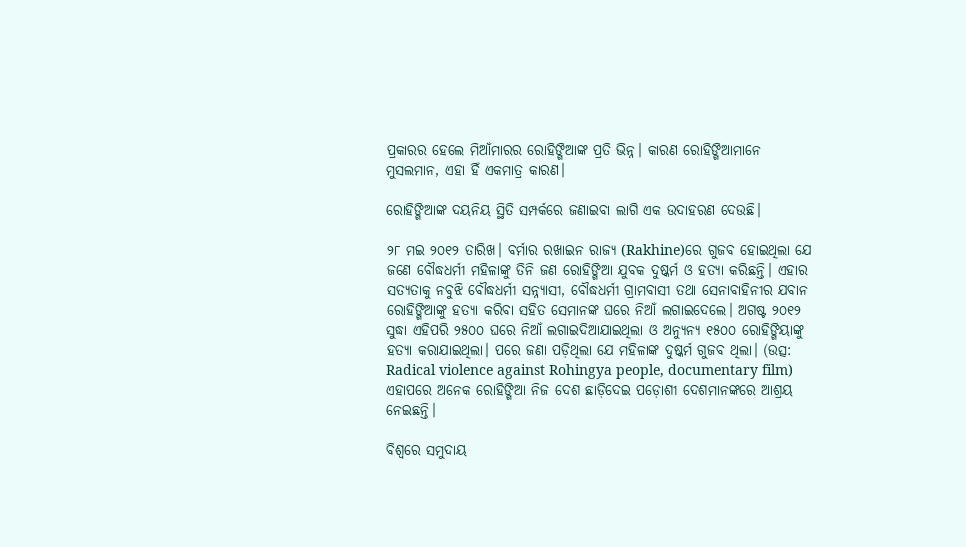ପ୍ରକାରର ହେଲେ ମିଆଁମାରର ରୋହିଙ୍ଗିଆଙ୍କ ପ୍ରତି ଭିନ୍ନ। କାରଣ ରୋହିଙ୍ଗିଆମାନେ ମୁସଲମାନ, ଏହା ହିଁ ଏକମାତ୍ର କାରଣ।

ରୋହିଙ୍ଗିଆଙ୍କ ଦୟନିୟ ସ୍ଥିତି ସମ୍ପର୍କରେ ଜଣାଇବା ଲାଗି ଏକ ଉଦାହରଣ ଦେଉଛି।

୨୮ ମଇ ୨୦୧୨ ତାରିଖ। ବର୍ମାର ରଖାଇନ ରାଜ୍ୟ (Rakhine)ରେ ଗୁଜବ ହୋଇଥିଲା ଯେ ଜଣେ ବୌଦ୍ଧଧର୍ମୀ ମହିଳାଙ୍କୁ ତିନି ଜଣ ରୋହିଙ୍ଗିଆ ଯୁବକ ଦୁଷ୍କର୍ମ ଓ ହତ୍ୟା କରିଛନ୍ତି। ଏହାର ସତ୍ୟତାକୁ ନବୁଝି ବୌଦ୍ଧଧର୍ମୀ ସନ୍ନ୍ୟାସୀ, ବୌଦ୍ଧଧର୍ମୀ ଗ୍ରାମବାସୀ ତଥା ସେନାବାହିନୀର ଯବାନ ରୋହିଙ୍ଗିଆଙ୍କୁ ହତ୍ୟା କରିବା ସହିତ ସେମାନଙ୍କ ଘରେ ନିଆଁ ଲଗାଇଦେଲେ। ଅଗଷ୍ଟ ୨୦୧୨ ସୁଦ୍ଧା ଏହିପରି ୨୫୦୦ ଘରେ ନିଆଁ ଲଗାଇଦିଆଯାଇଥିଲା ଓ ଅନ୍ୟୁନ୍ୟ ୧୫୦୦ ରୋହିଙ୍ଗିୟାଙ୍କୁ ହତ୍ୟା କରାଯାଇଥିଲା। ପରେ ଜଣା ପଡ଼ିଥିଲା ଯେ ମହିଳାଙ୍କ ଦୁଷ୍କର୍ମ ଗୁଜବ ଥିଲା। (ଉତ୍ସ: Radical violence against Rohingya people, documentary film) ଏହାପରେ ଅନେକ ରୋହିଙ୍ଗିଆ ନିଜ ଦେଶ ଛାଡ଼ିଦେଇ ପଡ଼ୋଶୀ ଦେଶମାନଙ୍କରେ ଆଶ୍ରୟ ନେଇଛନ୍ତି।

ବିଶ୍ଵରେ ସମୁଦାୟ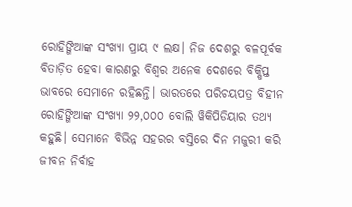ରୋହିଙ୍ଗିଆଙ୍କ ସଂଖ୍ୟା ପ୍ରାୟ ୯ ଲକ୍ଷ। ନିଜ ଦେଶରୁ ବଳପୂର୍ବକ ବିତାଡ଼ିତ ହେବା କାରଣରୁ ବିଶ୍ଵର ଅନେକ ଦେଶରେ ବିକ୍ଷିପ୍ତ ଭାବରେ ସେମାନେ ରହିଛନ୍ତି। ଭାରତରେ ପରିଚୟପତ୍ର ବିହୀନ ରୋହିଙ୍ଗିଆଙ୍କ ସଂଖ୍ୟା ୨୨,୦୦୦ ବୋଲି ୱିକିପିଡିୟାର ତଥ୍ୟ କହୁଛି। ସେମାନେ ବିଭିନ୍ନ ସହରର ବସ୍ତିରେ ଦିନ ମଜୁରୀ କରି ଜୀବନ ନିର୍ବାହ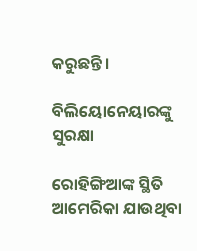କରୁଛନ୍ତି।

ବିଲିୟୋନେୟାରଙ୍କୁ ସୁରକ୍ଷା

ରୋହିଙ୍ଗିଆଙ୍କ ସ୍ଥିତି ଆମେରିକା ଯାଉଥିବା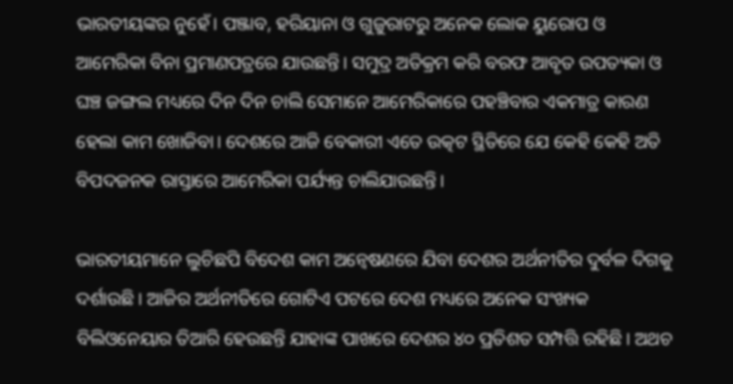ଭାରତୀୟଙ୍କର ନୁହେଁ। ପଞ୍ଜାବ, ହରିୟାନା ଓ ଗୁଜୁରାଟରୁ ଅନେକ ଲୋକ ୟୁରୋପ ଓ ଆମେରିକା ବିନା ପ୍ରମାଣପତ୍ରରେ ଯାଉଛନ୍ତି। ସମୁଦ୍ର ଅତିକ୍ରମ କରି ବରଫ ଆବୃତ ଉପତ୍ୟକା ଓ ଘଞ୍ଚ ଜଙ୍ଗଲ ମଧ୍ୟରେ ଦିନ ଦିନ ଚାଲି ସେମାନେ ଆମେରିକାରେ ପହଞ୍ଚିବାର ଏକମାତ୍ର କାରଣ ହେଲା କାମ ଖୋଜିବା। ଦେଶରେ ଆଜି ବେକାରୀ ଏତେ ଉତ୍କଟ ସ୍ଥିତିରେ ଯେ କେହି କେହି ଅତି ବିପଦଜନକ ରାସ୍ତାରେ ଆମେରିକା ପର୍ଯ୍ୟନ୍ତ ଚାଲିଯାଉଛନ୍ତି।

ଭାରତୀୟମାନେ ଲୁଚିଛପି ବିଦେଶ କାମ ଅନ୍ଵେଷଣରେ ଯିବା ଦେଶର ଅର୍ଥନୀତିର ଦୁର୍ବଳ ଦିଗକୁ ଦର୍ଶାଉଛି। ଆଜିର ଅର୍ଥନୀତିରେ ଗୋଟିଏ ପଟରେ ଦେଶ ମଧ୍ୟରେ ଅନେକ ସଂଖ୍ୟକ ବିଲିଓନେୟାର ତିଆରି ହେଉଛନ୍ତି ଯାହାଙ୍କ ପାଖରେ ଦେଶର ୪୦ ପ୍ରତିଶତ ସମ୍ପତ୍ତି ରହିଛି। ଅଥଚ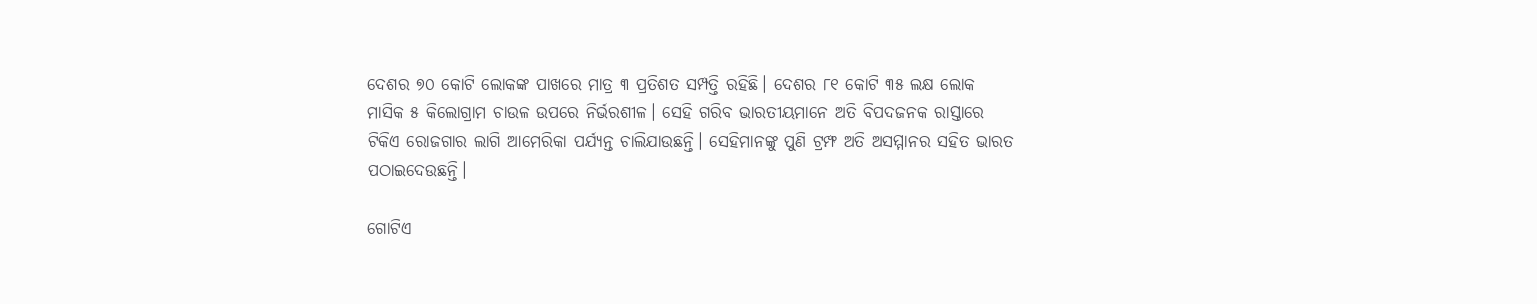ଦେଶର ୭୦ କୋଟି ଲୋକଙ୍କ ପାଖରେ ମାତ୍ର ୩ ପ୍ରତିଶତ ସମ୍ପତ୍ତି ରହିଛି। ଦେଶର ୮୧ କୋଟି ୩୫ ଲକ୍ଷ ଲୋକ ମାସିକ ୫ କିଲୋଗ୍ରାମ ଚାଉଳ ଉପରେ ନିର୍ଭରଶୀଳ। ସେହି ଗରିବ ଭାରତୀୟମାନେ ଅତି ବିପଦଜନକ ରାସ୍ତାରେ ଟିକିଏ ରୋଜଗାର ଲାଗି ଆମେରିକା ପର୍ଯ୍ୟନ୍ତ ଚାଲିଯାଉଛନ୍ତି। ସେହିମାନଙ୍କୁ ପୁଣି ଟ୍ରମ୍ଫ ଅତି ଅସମ୍ମାନର ସହିତ ଭାରତ ପଠାଇଦେଉଛନ୍ତି।

ଗୋଟିଏ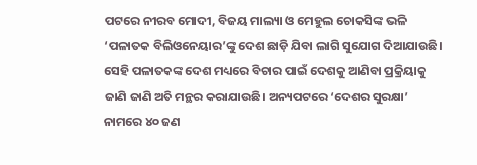ପଟରେ ନୀରବ ମୋଦୀ, ବିଜୟ ମାଲ୍ୟା ଓ ମେହୁଲ ଚୋକସିଙ୍କ ଭଳି ‘ପଳାତକ ବିଲିଓନେୟାର’ଙ୍କୁ ଦେଶ ଛାଡ଼ି ଯିବା ଲାଗି ସୁଯୋଗ ଦିଆଯାଉଛି। ସେହି ପଳାତକଙ୍କ ଦେଶ ମଧ୍ୟରେ ବିଚାର ପାଇଁ ଦେଶକୁ ଆଣିବା ପ୍ରକ୍ରିୟାକୁ ଜାଣି ଜାଣି ଅତି ମନ୍ଥର କରାଯାଉଛି। ଅନ୍ୟପଟରେ ‘ଦେଶର ସୁରକ୍ଷା’ ନାମରେ ୪୦ ଜଣ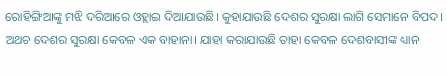ରୋହିଙ୍ଗିଆଙ୍କୁ ମଝି ଦରିଆରେ ଓହ୍ଲାଇ ଦିଆଯାଉଛି। କୁହାଯାଉଛି ଦେଶର ସୁରକ୍ଷା ଲାଗି ସେମାନେ ବିପଦ। ଅଥଚ ଦେଶର ସୁରକ୍ଷା କେବଳ ଏକ ବାହାନା। ଯାହା କରାଯାଉଛି ତାହା କେବଳ ଦେଶବାସୀଙ୍କ ଧ୍ୟାନ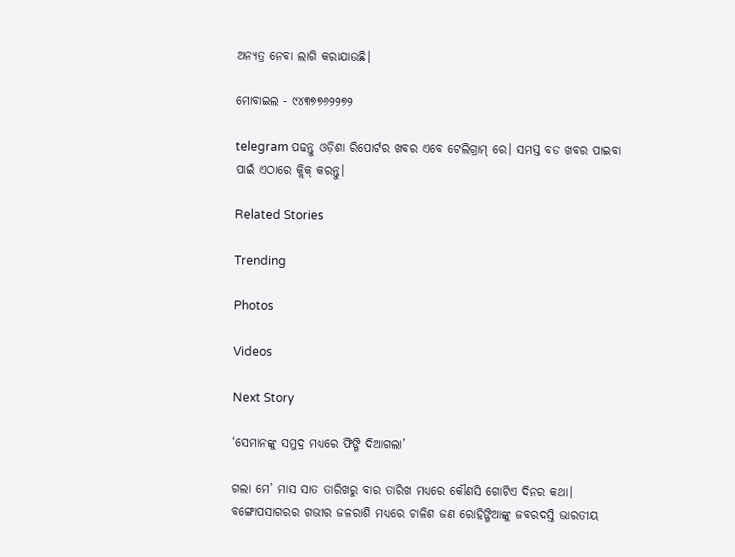ଅନ୍ୟତ୍ର ନେବା ଲାଗି କରାଯାଉଛି।

ମୋବାଇଲ - ୯୪୩୭୭୬୨୨୭୨

telegram ପଢନ୍ତୁ ଓଡ଼ିଶା ରିପୋର୍ଟର ଖବର ଏବେ ଟେଲିଗ୍ରାମ୍ ରେ। ସମସ୍ତ ବଡ ଖବର ପାଇବା ପାଇଁ ଏଠାରେ କ୍ଲିକ୍ କରନ୍ତୁ।

Related Stories

Trending

Photos

Videos

Next Story

‘ସେମାନଙ୍କୁ ସମୁଦ୍ର ମଧ୍ୟରେ ଫିଙ୍ଗି ଦିଆଗଲା’

ଗଲା ମେ’ ମାସ ସାତ ତାରିଖରୁ ବାର ତାରିଖ ମଧ୍ୟରେ କୌଣସି ଗୋଟିଏ ଦିନର କଥା। ବଙ୍ଗୋପସାଗରର ଗଭୀର ଜଳରାଶି ମଧ୍ୟରେ ଚାଳିଶ ଜଣ ରୋହିଙ୍ଗିଆଙ୍କୁ ଜବରଦସ୍ତି ଭାରତୀୟ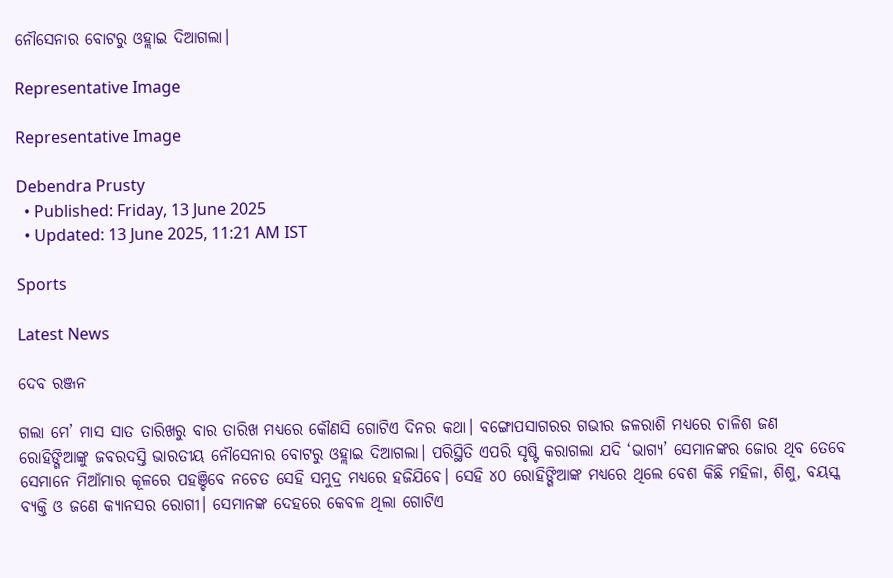ନୌସେନାର ବୋଟରୁ ଓହ୍ଲାଇ ଦିଆଗଲା।

Representative Image

Representative Image

Debendra Prusty
  • Published: Friday, 13 June 2025
  • Updated: 13 June 2025, 11:21 AM IST

Sports

Latest News

ଦେବ ରଞ୍ଜନ

ଗଲା ମେ’ ମାସ ସାତ ତାରିଖରୁ ବାର ତାରିଖ ମଧ୍ୟରେ କୌଣସି ଗୋଟିଏ ଦିନର କଥା। ବଙ୍ଗୋପସାଗରର ଗଭୀର ଜଳରାଶି ମଧ୍ୟରେ ଚାଳିଶ ଜଣ ରୋହିଙ୍ଗିଆଙ୍କୁ ଜବରଦସ୍ତି ଭାରତୀୟ ନୌସେନାର ବୋଟରୁ ଓହ୍ଲାଇ ଦିଆଗଲା। ପରିସ୍ଥିତି ଏପରି ସୃଷ୍ଟି କରାଗଲା ଯଦି ‘ଭାଗ୍ୟ’ ସେମାନଙ୍କର ଜୋର ଥିବ ତେବେ ସେମାନେ ମିଆଁମାର କୂଳରେ ପହଞ୍ଚିବେ ନଚେତ ସେହି ସମୁଦ୍ର ମଧ୍ୟରେ ହଜିଯିବେ। ସେହି ୪୦ ରୋହିଙ୍ଗିଆଙ୍କ ମଧ୍ୟରେ ଥିଲେ ବେଶ କିଛି ମହିଳା, ଶିଶୁ, ବୟସ୍କ ବ୍ୟକ୍ତି ଓ ଜଣେ କ୍ୟାନସର ରୋଗୀ। ସେମାନଙ୍କ ଦେହରେ କେବଳ ଥିଲା ଗୋଟିଏ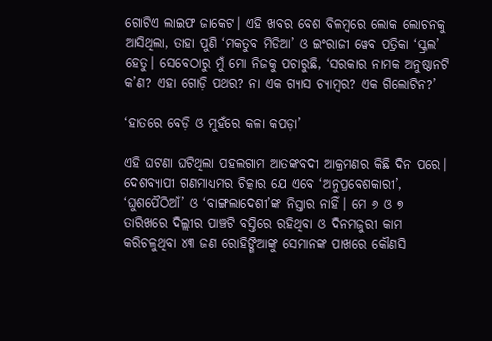ଗୋଟିଏ ଲାଇଫ ଜାକେଟ। ଏହି ଖବର ବେଶ ବିଳମ୍ବରେ ଲୋକ ଲୋଚନକୁ ଆସିଥିଲା, ତାହା ପୁଣି ‘ମକତୁବ ମିଡିଆ’ ଓ ଇଂରାଜୀ ୱେବ ପତ୍ରିକା ‘ସ୍କ୍ରଲ’ ହେତୁ। ସେବେଠାରୁ ମୁଁ ମୋ ନିଜକୁ ପଚାରୁଛି, ‘ସରକାର ନାମକ ଅନୁଷ୍ଠାନଟି କ’ଣ? ଏହା ଗୋଡ଼ି ପଥର? ନା ଏକ ଗ୍ୟାସ ଚ୍ୟାମ୍ବର? ଏକ ଗିଲୋଟିନ?’

‘ହାତରେ ବେଡ଼ି ଓ ମୁହଁରେ କଳା କପଡ଼ା’

ଏହି ଘଟଣା ଘଟିଥିଲା ପହଲଗାମ ଆତଙ୍କବଦୀ ଆକ୍ରମଣର କିଛି ଦିନ ପରେ। ଦେଶବ୍ୟାପୀ ଗଣମାଧ୍ୟମର ଚିତ୍କାର ଯେ ଏବେ ‘ଅନୁପ୍ରବେଶକାରୀ’, ‘ଘୁଶପୈଠିଆଁ’ ଓ ‘ବାଙ୍ଗଲାଦେଶୀ’ଙ୍କ ନିସ୍ତାର ନାହିଁ। ମେ ୬ ଓ ୭ ତାରିଖରେ ଦିଲ୍ଲୀର ପାଞ୍ଚଟି ବସ୍ତିରେ ରହିଥିବା ଓ ଦିନମଜୁରୀ କାମ କରିଚଳୁଥିବା ୪୩ ଜଣ ରୋହିଙ୍ଗିଆଙ୍କୁ ସେମାନଙ୍କ ପାଖରେ କୌଣସି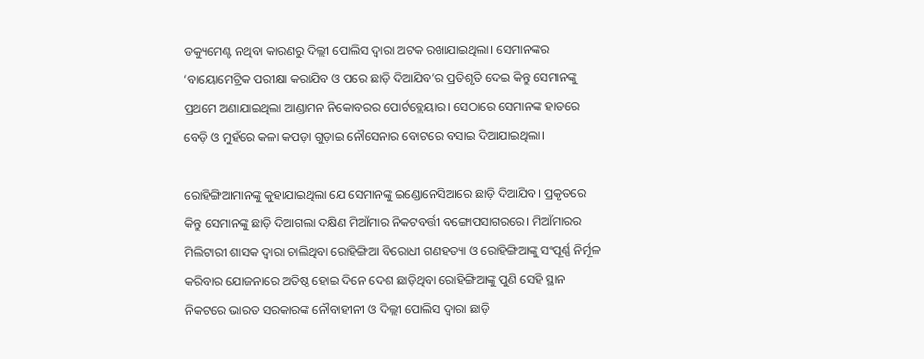ଡକ୍ୟୁମେଣ୍ଟ ନଥିବା କାରଣରୁ ଦିଲ୍ଲୀ ପୋଲିସ ଦ୍ଵାରା ଅଟକ ରଖାଯାଇଥିଲା। ସେମାନଙ୍କର ‘ବାୟୋମେଟ୍ରିକ ପରୀକ୍ଷା କରାଯିବ ଓ ପରେ ଛାଡ଼ି ଦିଆଯିବ’ର ପ୍ରତିଶୃତି ଦେଇ କିନ୍ତୁ ସେମାନଙ୍କୁ ପ୍ରଥମେ ଅଣାଯାଇଥିଲା ଆଣ୍ଡାମନ ନିକୋବରର ପୋର୍ଟବ୍ଲେୟାର। ସେଠାରେ ସେମାନଙ୍କ ହାତରେ ବେଡ଼ି ଓ ମୁହଁରେ କଳା କପଡ଼ା ଗୁଡ଼ାଇ ନୌସେନାର ବୋଟରେ ବସାଇ ଦିଆଯାଇଥିଲା।

ରୋହିଙ୍ଗିଆମାନଙ୍କୁ କୁହାଯାଇଥିଲା ଯେ ସେମାନଙ୍କୁ ଇଣ୍ଡୋନେସିଆରେ ଛାଡ଼ି ଦିଆଯିବ। ପ୍ରକୃତରେ କିନ୍ତୁ ସେମାନଙ୍କୁ ଛାଡ଼ି ଦିଆଗଲା ଦକ୍ଷିଣ ମିଆଁମାର ନିକଟବର୍ତ୍ତୀ ବଙ୍ଗୋପସାଗରରେ। ମିଆଁମାରର ମିଲିଟାରୀ ଶାସକ ଦ୍ଵାରା ଚାଲିଥିବା ରୋହିଙ୍ଗିଆ ବିରୋଧୀ ଗଣହତ୍ୟା ଓ ରୋହିଙ୍ଗିଆଙ୍କୁ ସଂପୂର୍ଣ୍ଣ ନିର୍ମୂଳ କରିବାର ଯୋଜନାରେ ଅତିଷ୍ଠ ହୋଇ ଦିନେ ଦେଶ ଛାଡ଼ିଥିବା ରୋହିଙ୍ଗିଆଙ୍କୁ ପୁଣି ସେହି ସ୍ଥାନ ନିକଟରେ ଭାରତ ସରକାରଙ୍କ ନୌବାହୀନୀ ଓ ଦିଲ୍ଲୀ ପୋଲିସ ଦ୍ଵାରା ଛାଡ଼ି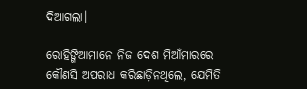ଦିଆଗଲା।

ରୋହିଙ୍ଗିଆମାନେ ନିଜ ଦେଶ ମିଆଁମାରରେ କୌଣସି ଅପରାଧ କରିଛାଡ଼ିନଥିଲେ, ଯେମିତି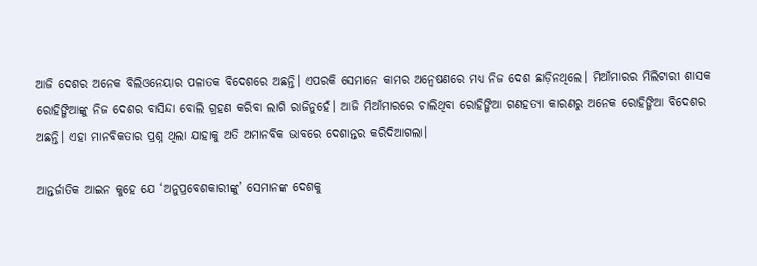ଆଜି ଦେଶର ଅନେକ ବିଲିଓନେୟାର ପଳାତକ ବିଦେଶରେ ଅଛନ୍ତି। ଏପରକି ସେମାନେ କାମର ଅନ୍ଵେଷଣରେ ମଧ୍ୟ ନିଜ ଦେଶ ଛାଡ଼ିନଥିଲେ। ମିଆଁମାରର ମିଲିଟାରୀ ଶାସକ ରୋହିଙ୍ଗିଆଙ୍କୁ ନିଜ ଦେଶର ବାସିନ୍ଦା ବୋଲି ଗ୍ରହଣ କରିବା ଲାଗି ରାଜିନୁହେଁ। ଆଜି ମିଆଁମାରରେ ଚାଲିଥିବା ରୋହିଙ୍ଗିଆ ଗଣହତ୍ୟା କାରଣରୁ ଅନେକ ରୋହିଙ୍ଗିଆ ବିଦେଶର ଅଛନ୍ତି। ଏହା ମାନବିକତାର ପ୍ରଶ୍ନ ଥିଲା ଯାହାକୁ ଅତି ଅମାନବିକ ଭାବରେ ଦେଶାନ୍ତର କରିଦିଆଗଲା।

ଆନ୍ତର୍ଜାତିକ ଆଇନ କୁହେ ଯେ ‘ଅନୁପ୍ରବେଶକାରୀଙ୍କୁ’ ସେମାନଙ୍କ ଦେଶକୁ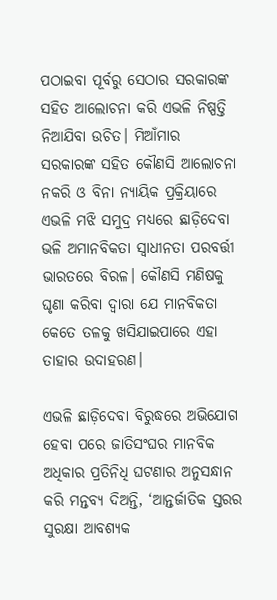ପଠାଇବା ପୂର୍ବରୁ ସେଠାର ସରକାରଙ୍କ ସହିତ ଆଲୋଚନା କରି ଏଭଳି ନିଷ୍ପତ୍ତି ନିଆଯିବା ଉଚିତ। ମିଆଁମାର ସରକାରଙ୍କ ସହିତ କୌଣସି ଆଲୋଚନା ନକରି ଓ ବିନା ନ୍ୟାୟିକ ପ୍ରକ୍ରିୟାରେ ଏଭଳି ମଝି ସମୁଦ୍ର ମଧ୍ୟରେ ଛାଡ଼ିଦେବା ଭଳି ଅମାନବିକତା ସ୍ଵାଧୀନତା ପରବର୍ତ୍ତୀ ଭାରତରେ ବିରଳ। କୌଣସି ମଣିଷକୁ ଘୃଣା କରିବା ଦ୍ଵାରା ଯେ ମାନବିକତା କେତେ ତଳକୁ ଖସିଯାଇପାରେ ଏହା ତାହାର ଉଦାହରଣ।

ଏଭଳି ଛାଡ଼ିଦେବା ବିରୁଦ୍ଧରେ ଅଭିଯୋଗ ହେବା ପରେ ଜାତିସଂଘର ମାନବିକ ଅଧିକାର ପ୍ରତିନିଧି ଘଟଣାର ଅନୁସନ୍ଧାନ କରି ମନ୍ତବ୍ୟ ଦିଅନ୍ତି, ‘ଆନ୍ତର୍ଜାତିକ ସ୍ତରର ସୁରକ୍ଷା ଆବଶ୍ୟକ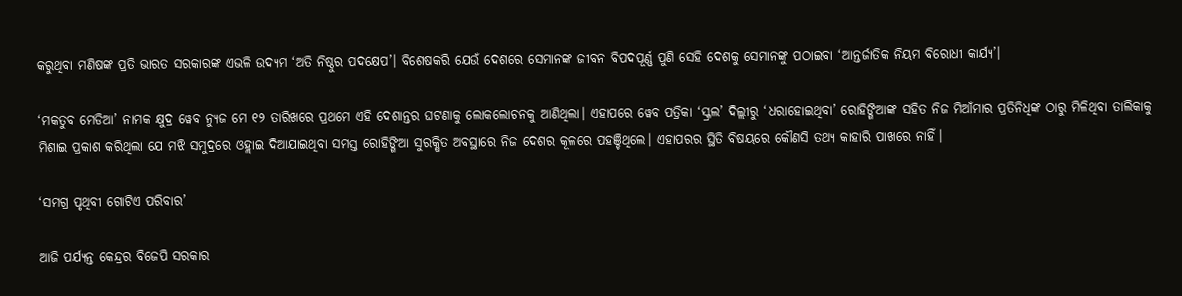କରୁଥିବା ମଣିଷଙ୍କ ପ୍ରତି ଭାରତ ସରକାରଙ୍କ ଏଭଳି ଉଦ୍ୟମ ‘ଅତି ନିଷ୍ଠୁର ପଦକ୍ଷେପ’। ବିଶେଷକରି ଯେଉଁ ଦେଶରେ ସେମାନଙ୍କ ଜୀବନ ବିପଦପୂର୍ଣ୍ଣ ପୁଣି ସେହି ଦେଶକୁ ସେମାନଙ୍କୁ ପଠାଇବା ‘ଆନ୍ତର୍ଜାତିକ ନିୟମ ବିରୋଧୀ କାର୍ଯ୍ୟ’।

‘ମକତୁବ ମେଡିଆ’ ନାମକ କ୍ଷୁଦ୍ର ୱେବ ନ୍ୟୁଜ ମେ ୧୨ ତାରିଖରେ ପ୍ରଥମେ ଏହି ଦେଶାନ୍ତର ଘଟଣାକୁ ଲୋକଲୋଚନକୁ ଆଣିଥିଲା। ଏହାପରେ ୱେବ ପତ୍ରିକା ‘ସ୍କ୍ରଲ’ ଦିଲ୍ଲୀରୁ ‘ଧରାହୋଇଥିବା’ ରୋହିଙ୍ଗିଆଙ୍କ ସହିତ ନିଜ ମିଆଁମାର ପ୍ରତିନିଧିଙ୍କ ଠାରୁ ମିଳିଥିବା ତାଲିକାକୁ ମିଶାଇ ପ୍ରକାଶ କରିଥିଲା ଯେ ମଝି ସମୁଦ୍ରରେ ଓହ୍ଲାଇ ଦିଆଯାଇଥିବା ସମସ୍ତ ରୋହିଙ୍ଗିଆ ସୁରକ୍ଷିତ ଅବସ୍ଥାରେ ନିଜ ଦେଶର କୂଳରେ ପହଞ୍ଚିଥିଲେ। ଏହାପରର ସ୍ଥିତି ବିଷୟରେ କୌଣସି ତଥ୍ୟ କାହାରି ପାଖରେ ନାହିଁ।

‘ସମଗ୍ର ପୃଥିବୀ ଗୋଟିଏ ପରିବାର’

ଆଜି ପର୍ଯ୍ୟନ୍ତ କେନ୍ଦ୍ରର ବିଜେପି ସରକାର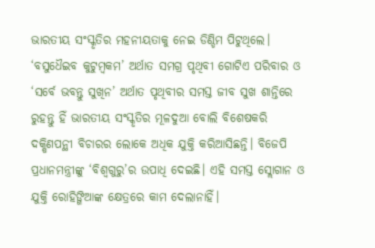ଭାରତୀୟ ସଂସ୍କୃତିର ମହନୀୟତାକୁ ନେଇ ଡିଣ୍ଡିମ ପିଟୁଥିଲେ। ‘ବସୁଧୈଇବ କୁଟୁମ୍ବକମ’ ଅର୍ଥାତ ସମଗ୍ର ପୃଥିବୀ ଗୋଟିଏ ପରିବାର ଓ ‘ସର୍ବେ ଭବନ୍ତୁ ସୁଖିନ’ ଅର୍ଥାତ ପୃଥିବୀର ସମସ୍ତ ଜୀବ ସୁଖ ଶାନ୍ତିରେ ରୁହନ୍ତୁ ହିଁ ଭାରତୀୟ ସଂସ୍କୃତିର ମୂଳଦୁଆ ବୋଲି ବିଶେଷକରି ଦକ୍ଷିଣପନ୍ଥୀ ବିଚାରର ଲୋକେ ଅଧିକ ଯୁକ୍ତି କରିଆସିଛନ୍ତି। ବିଜେପି ପ୍ରଧାନମନ୍ତ୍ରୀଙ୍କୁ ‘ବିଶ୍ଵଗୁରୁ’ର ଉପାଧି ଦେଇଛି। ଏହି ସମସ୍ତ ସ୍ଲୋଗାନ ଓ ଯୁକ୍ତି ରୋହିଙ୍ଗିଆଙ୍କ କ୍ଷେତ୍ରରେ କାମ ଦେଲାନାହିଁ।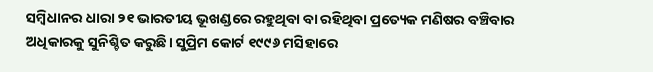ସମ୍ବିଧାନର ଧାରା ୨୧ ଭାରତୀୟ ଭୂଖଣ୍ଡରେ ରହୁଥିବା ବା ରହିଥିବା ପ୍ରତ୍ୟେକ ମଣିଷର ବଞ୍ଚିବାର ଅଧିକାରକୁ ସୁନିଶ୍ଚିତ କରୁଛି। ସୁପ୍ରିମ କୋର୍ଟ ୧୯୯୬ ମସିହାରେ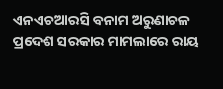ଏନଏଚଆରସି ବନାମ ଅରୁଣାଚଳ ପ୍ରଦେଶ ସରକାର ମାମଲାରେ ରାୟ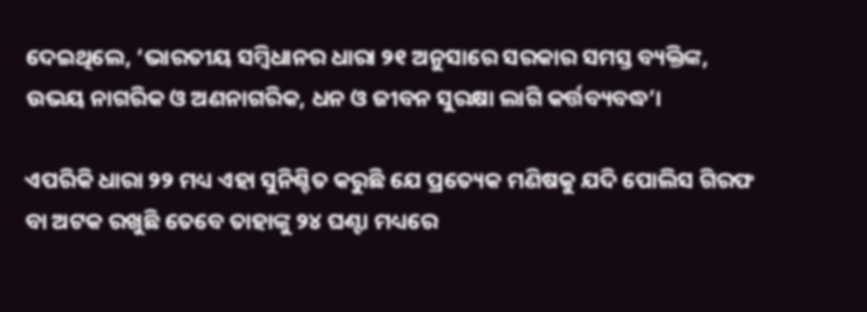ଦେଇଥିଲେ, ‘ଭାରତୀୟ ସମ୍ବିଧାନର ଧାରା ୨୧ ଅନୁସାରେ ସରକାର ସମସ୍ତ ବ୍ୟକ୍ତିଙ୍କ, ଉଭୟ ନାଗରିକ ଓ ଅଣନାଗରିକ, ଧନ ଓ ଜୀବନ ସୁରକ୍ଷା ଲାଗି କର୍ତ୍ତବ୍ୟବଦ୍ଧ’।

ଏପରିକି ଧାରା ୨୨ ମଧ୍ୟ ଏହା ସୁନିଶ୍ଚିତ କରୁଛି ଯେ ପ୍ରତ୍ୟେକ ମଣିଷକୁ ଯଦି ପୋଲିସ ଗିରଫ ବା ଅଟକ ରଖୁଛି ତେବେ ତାହାଙ୍କୁ ୨୪ ଘଣ୍ଟା ମଧ୍ୟରେ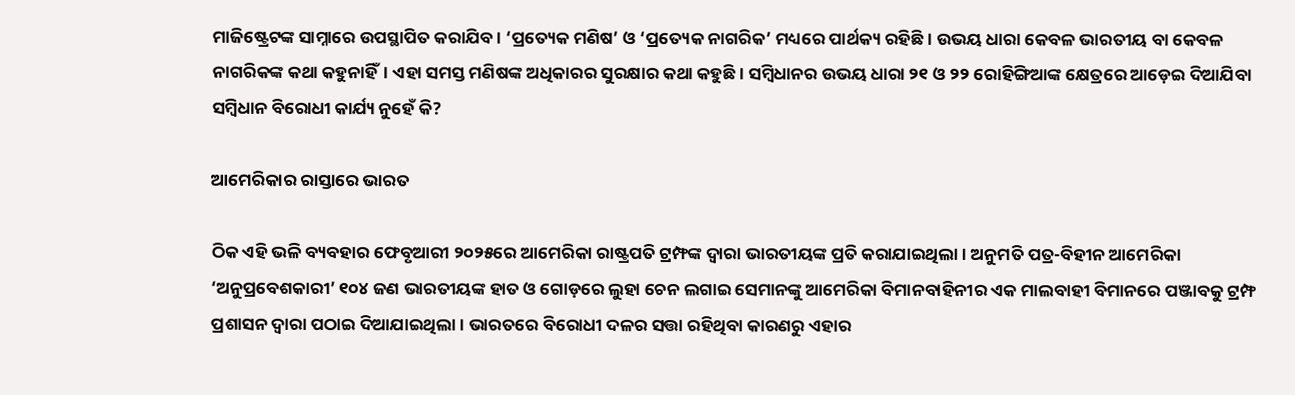ମାଜିଷ୍ଟ୍ରେଟଙ୍କ ସାମ୍ନାରେ ଉପସ୍ଥାପିତ କରାଯିବ। ‘ପ୍ରତ୍ୟେକ ମଣିଷ’ ଓ ‘ପ୍ରତ୍ୟେକ ନାଗରିକ’ ମଧ୍ୟରେ ପାର୍ଥକ୍ୟ ରହିଛି। ଉଭୟ ଧାରା କେବଳ ଭାରତୀୟ ବା କେବଳ ନାଗରିକଙ୍କ କଥା କହୁନାହିଁ। ଏହା ସମସ୍ତ ମଣିଷଙ୍କ ଅଧିକାରର ସୁରକ୍ଷାର କଥା କହୁଛି। ସମ୍ବିଧାନର ଉଭୟ ଧାରା ୨୧ ଓ ୨୨ ରୋହିଙ୍ଗିଆଙ୍କ କ୍ଷେତ୍ରରେ ଆଡ଼େଇ ଦିଆଯିବା ସମ୍ବିଧାନ ବିରୋଧୀ କାର୍ଯ୍ୟ ନୁହେଁ କି?

ଆମେରିକାର ରାସ୍ତାରେ ଭାରତ

ଠିକ ଏହି ଭଳି ବ୍ୟବହାର ଫେବୃଆରୀ ୨୦୨୫ରେ ଆମେରିକା ରାଷ୍ଟ୍ରପତି ଟ୍ରମ୍ଫଙ୍କ ଦ୍ଵାରା ଭାରତୀୟଙ୍କ ପ୍ରତି କରାଯାଇଥିଲା। ଅନୁମତି ପତ୍ର-ବିହୀନ ଆମେରିକା ‘ଅନୁପ୍ରବେଶକାରୀ’ ୧୦୪ ଜଣ ଭାରତୀୟଙ୍କ ହାତ ଓ ଗୋଡ଼ରେ ଲୁହା ଚେନ ଲଗାଇ ସେମାନଙ୍କୁ ଆମେରିକା ବିମାନବାହିନୀର ଏକ ମାଲବାହୀ ବିମାନରେ ପଞ୍ଜାବକୁ ଟ୍ରମ୍ଫ ପ୍ରଶାସନ ଦ୍ଵାରା ପଠାଇ ଦିଆଯାଇଥିଲା। ଭାରତରେ ବିରୋଧୀ ଦଳର ସତ୍ତା ରହିଥିବା କାରଣରୁ ଏହାର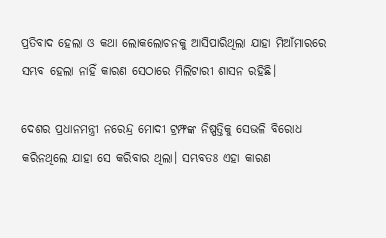ପ୍ରତିବାଦ ହେଲା ଓ କଥା ଲୋକଲୋଚନକୁ ଆସିପାରିଥିଲା ଯାହା ମିଆଁମାରରେ ସମ୍ଭବ ହେଲା ନାହିଁ କାରଣ ସେଠାରେ ମିଲିଟାରୀ ଶାସନ ରହିଛି।

ଦେଶର ପ୍ରଧାନମନ୍ତ୍ରୀ ନରେନ୍ଦ୍ର ମୋଦୀ ଟ୍ରମ୍ଫଙ୍କ ନିଷ୍ପତ୍ତିକୁ ସେଭଳି ବିରୋଧ କରିନଥିଲେ ଯାହା ସେ କରିବାର ଥିଲା। ସମ୍ଭବତଃ ଏହା କାରଣ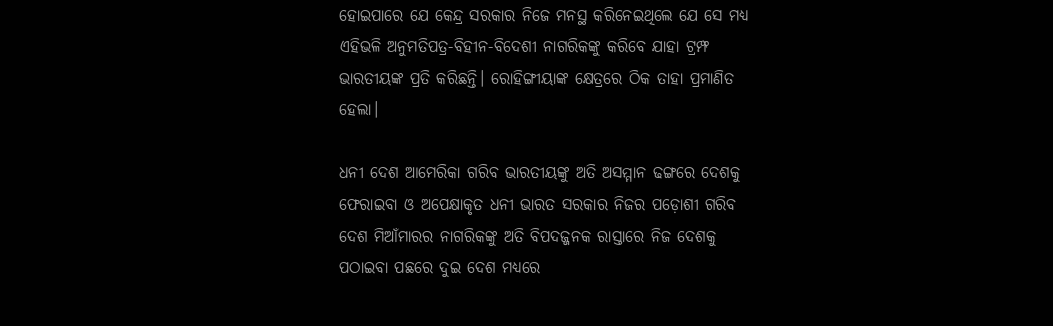ହୋଇପାରେ ଯେ କେନ୍ଦ୍ର ସରକାର ନିଜେ ମନସ୍ଥ କରିନେଇଥିଲେ ଯେ ସେ ମଧ୍ୟ ଏହିଭଳି ଅନୁମତିପତ୍ର-ବିହୀନ-ବିଦେଶୀ ନାଗରିକଙ୍କୁ କରିବେ ଯାହା ଟ୍ରମ୍ଫ ଭାରତୀୟଙ୍କ ପ୍ରତି କରିଛନ୍ତି। ରୋହିଙ୍ଗୀୟାଙ୍କ କ୍ଷେତ୍ରରେ ଠିକ ତାହା ପ୍ରମାଣିତ ହେଲା।

ଧନୀ ଦେଶ ଆମେରିକା ଗରିବ ଭାରତୀୟଙ୍କୁ ଅତି ଅସମ୍ମାନ ଢଙ୍ଗରେ ଦେଶକୁ ଫେରାଇବା ଓ ଅପେକ୍ଷାକୃତ ଧନୀ ଭାରତ ସରକାର ନିଜର ପଡ଼ୋଶୀ ଗରିବ ଦେଶ ମିଆଁମାରର ନାଗରିକଙ୍କୁ ଅତି ବିପଦଜ୍ଜନକ ରାସ୍ତାରେ ନିଜ ଦେଶକୁ ପଠାଇବା ପଛରେ ଦୁଇ ଦେଶ ମଧ୍ୟରେ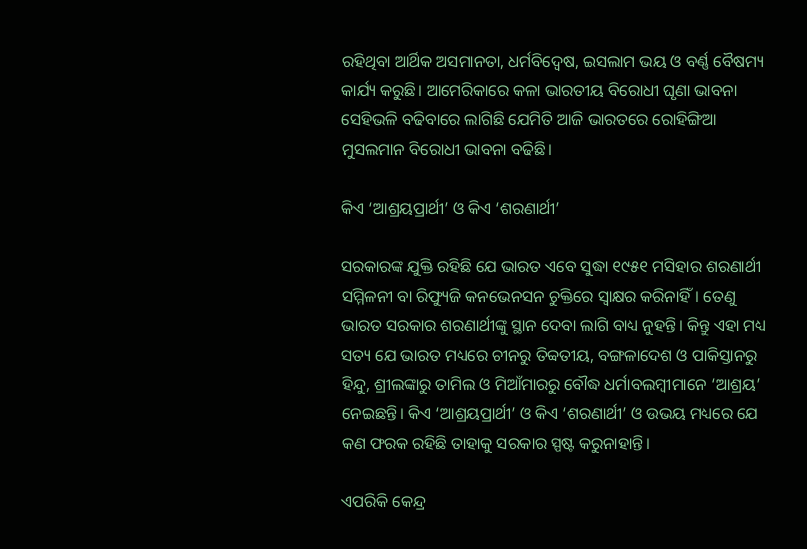ରହିଥିବା ଆର୍ଥିକ ଅସମାନତା, ଧର୍ମବିଦ୍ଵେଷ, ଇସଲାମ ଭୟ ଓ ବର୍ଣ୍ଣ ବୈଷମ୍ୟ କାର୍ଯ୍ୟ କରୁଛି। ଆମେରିକାରେ କଳା ଭାରତୀୟ ବିରୋଧୀ ଘୃଣା ଭାବନା ସେହିଭଳି ବଢିବାରେ ଲାଗିଛି ଯେମିତି ଆଜି ଭାରତରେ ରୋହିଙ୍ଗିଆ ମୁସଲମାନ ବିରୋଧୀ ଭାବନା ବଢିଛି।

କିଏ ‘ଆଶ୍ରୟପ୍ରାର୍ଥୀ’ ଓ କିଏ ‘ଶରଣାର୍ଥୀ’

ସରକାରଙ୍କ ଯୁକ୍ତି ରହିଛି ଯେ ଭାରତ ଏବେ ସୁଦ୍ଧା ୧୯୫୧ ମସିହାର ଶରଣାର୍ଥୀ ସମ୍ମିଳନୀ ବା ରିଫ୍ୟୁଜି କନଭେନସନ ଚୁକ୍ତିରେ ସ୍ଵାକ୍ଷର କରିନାହିଁ। ତେଣୁ ଭାରତ ସରକାର ଶରଣାର୍ଥୀଙ୍କୁ ସ୍ଥାନ ଦେବା ଲାଗି ବାଧ୍ୟ ନୁହନ୍ତି। କିନ୍ତୁ ଏହା ମଧ୍ୟ ସତ୍ୟ ଯେ ଭାରତ ମଧ୍ୟରେ ଚୀନରୁ ତିବ୍ବତୀୟ, ବଙ୍ଗଳାଦେଶ ଓ ପାକିସ୍ତାନରୁ ହିନ୍ଦୁ, ଶ୍ରୀଲଙ୍କାରୁ ତାମିଲ ଓ ମିଆଁମାରରୁ ବୌଦ୍ଧ ଧର୍ମାବଲମ୍ବୀମାନେ ‘ଆଶ୍ରୟ’ ନେଇଛନ୍ତି। କିଏ ‘ଆଶ୍ରୟପ୍ରାର୍ଥୀ’ ଓ କିଏ ‘ଶରଣାର୍ଥୀ’ ଓ ଉଭୟ ମଧ୍ୟରେ ଯେ କଣ ଫରକ ରହିଛି ତାହାକୁ ସରକାର ସ୍ପଷ୍ଟ କରୁନାହାନ୍ତି।

ଏପରିକି କେନ୍ଦ୍ର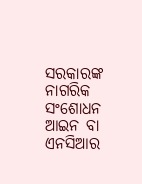ସରକାରଙ୍କ ନାଗରିକ ସଂଶୋଧନ ଆଇନ ବା ଏନସିଆର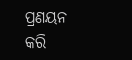ପ୍ରଣୟନ କରି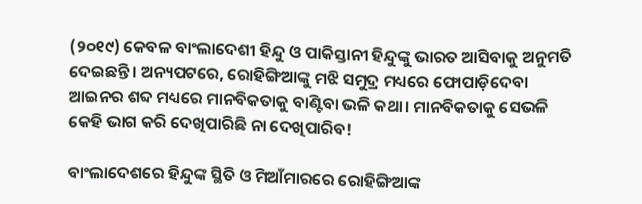(୨୦୧୯) କେବଳ ବାଂଲାଦେଶୀ ହିନ୍ଦୁ ଓ ପାକିସ୍ତାନୀ ହିନ୍ଦୁଙ୍କୁ ଭାରତ ଆସିବାକୁ ଅନୁମତି ଦେଇଛନ୍ତି। ଅନ୍ୟପଟରେ, ରୋହିଙ୍ଗିଆଙ୍କୁ ମଝି ସମୁଦ୍ର ମଧ୍ୟରେ ଫୋପାଡ଼ିଦେବା ଆଇନର ଶବ୍ଦ ମଧ୍ୟରେ ମାନବିକତାକୁ ବାଣ୍ଟିବା ଭଳି କଥା। ମାନବିକତାକୁ ସେଭଳି କେହି ଭାଗ କରି ଦେଖିପାରିଛି ନା ଦେଖିପାରିବ!

ବାଂଲାଦେଶରେ ହିନ୍ଦୁଙ୍କ ସ୍ଥିତି ଓ ମିଆଁମାରରେ ରୋହିଙ୍ଗିଆଙ୍କ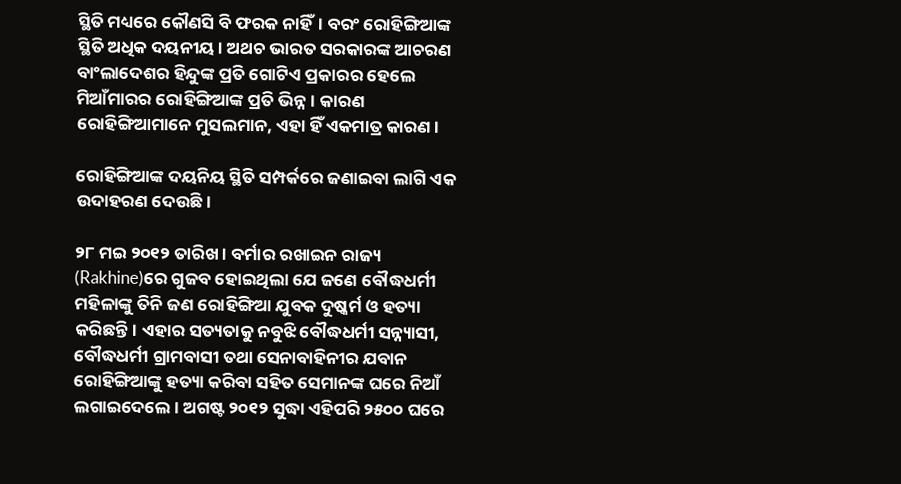ସ୍ଥିତି ମଧ୍ୟରେ କୌଣସି ବି ଫରକ ନାହିଁ। ବରଂ ରୋହିଙ୍ଗିଆଙ୍କ ସ୍ଥିତି ଅଧିକ ଦୟନୀୟ। ଅଥଚ ଭାରତ ସରକାରଙ୍କ ଆଚରଣ ବାଂଲାଦେଶର ହିନ୍ଦୁଙ୍କ ପ୍ରତି ଗୋଟିଏ ପ୍ରକାରର ହେଲେ ମିଆଁମାରର ରୋହିଙ୍ଗିଆଙ୍କ ପ୍ରତି ଭିନ୍ନ। କାରଣ ରୋହିଙ୍ଗିଆମାନେ ମୁସଲମାନ, ଏହା ହିଁ ଏକମାତ୍ର କାରଣ।

ରୋହିଙ୍ଗିଆଙ୍କ ଦୟନିୟ ସ୍ଥିତି ସମ୍ପର୍କରେ ଜଣାଇବା ଲାଗି ଏକ ଉଦାହରଣ ଦେଉଛି।

୨୮ ମଇ ୨୦୧୨ ତାରିଖ। ବର୍ମାର ରଖାଇନ ରାଜ୍ୟ (Rakhine)ରେ ଗୁଜବ ହୋଇଥିଲା ଯେ ଜଣେ ବୌଦ୍ଧଧର୍ମୀ ମହିଳାଙ୍କୁ ତିନି ଜଣ ରୋହିଙ୍ଗିଆ ଯୁବକ ଦୁଷ୍କର୍ମ ଓ ହତ୍ୟା କରିଛନ୍ତି। ଏହାର ସତ୍ୟତାକୁ ନବୁଝି ବୌଦ୍ଧଧର୍ମୀ ସନ୍ନ୍ୟାସୀ, ବୌଦ୍ଧଧର୍ମୀ ଗ୍ରାମବାସୀ ତଥା ସେନାବାହିନୀର ଯବାନ ରୋହିଙ୍ଗିଆଙ୍କୁ ହତ୍ୟା କରିବା ସହିତ ସେମାନଙ୍କ ଘରେ ନିଆଁ ଲଗାଇଦେଲେ। ଅଗଷ୍ଟ ୨୦୧୨ ସୁଦ୍ଧା ଏହିପରି ୨୫୦୦ ଘରେ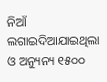ନିଆଁ ଲଗାଇଦିଆଯାଇଥିଲା ଓ ଅନ୍ୟୁନ୍ୟ ୧୫୦୦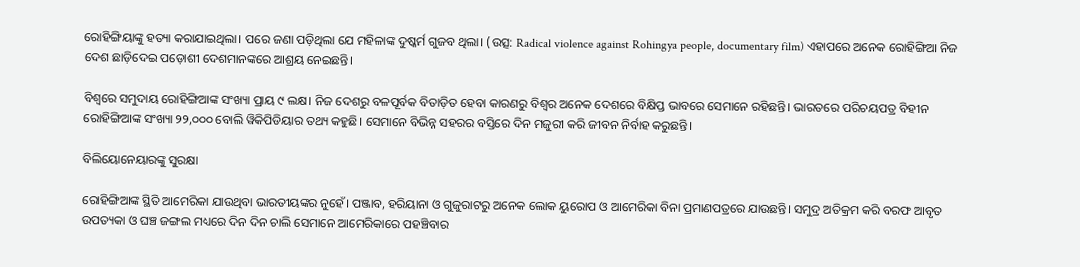ରୋହିଙ୍ଗିୟାଙ୍କୁ ହତ୍ୟା କରାଯାଇଥିଲା। ପରେ ଜଣା ପଡ଼ିଥିଲା ଯେ ମହିଳାଙ୍କ ଦୁଷ୍କର୍ମ ଗୁଜବ ଥିଲା। (ଉତ୍ସ: Radical violence against Rohingya people, documentary film) ଏହାପରେ ଅନେକ ରୋହିଙ୍ଗିଆ ନିଜ ଦେଶ ଛାଡ଼ିଦେଇ ପଡ଼ୋଶୀ ଦେଶମାନଙ୍କରେ ଆଶ୍ରୟ ନେଇଛନ୍ତି।

ବିଶ୍ଵରେ ସମୁଦାୟ ରୋହିଙ୍ଗିଆଙ୍କ ସଂଖ୍ୟା ପ୍ରାୟ ୯ ଲକ୍ଷ। ନିଜ ଦେଶରୁ ବଳପୂର୍ବକ ବିତାଡ଼ିତ ହେବା କାରଣରୁ ବିଶ୍ଵର ଅନେକ ଦେଶରେ ବିକ୍ଷିପ୍ତ ଭାବରେ ସେମାନେ ରହିଛନ୍ତି। ଭାରତରେ ପରିଚୟପତ୍ର ବିହୀନ ରୋହିଙ୍ଗିଆଙ୍କ ସଂଖ୍ୟା ୨୨,୦୦୦ ବୋଲି ୱିକିପିଡିୟାର ତଥ୍ୟ କହୁଛି। ସେମାନେ ବିଭିନ୍ନ ସହରର ବସ୍ତିରେ ଦିନ ମଜୁରୀ କରି ଜୀବନ ନିର୍ବାହ କରୁଛନ୍ତି।

ବିଲିୟୋନେୟାରଙ୍କୁ ସୁରକ୍ଷା

ରୋହିଙ୍ଗିଆଙ୍କ ସ୍ଥିତି ଆମେରିକା ଯାଉଥିବା ଭାରତୀୟଙ୍କର ନୁହେଁ। ପଞ୍ଜାବ, ହରିୟାନା ଓ ଗୁଜୁରାଟରୁ ଅନେକ ଲୋକ ୟୁରୋପ ଓ ଆମେରିକା ବିନା ପ୍ରମାଣପତ୍ରରେ ଯାଉଛନ୍ତି। ସମୁଦ୍ର ଅତିକ୍ରମ କରି ବରଫ ଆବୃତ ଉପତ୍ୟକା ଓ ଘଞ୍ଚ ଜଙ୍ଗଲ ମଧ୍ୟରେ ଦିନ ଦିନ ଚାଲି ସେମାନେ ଆମେରିକାରେ ପହଞ୍ଚିବାର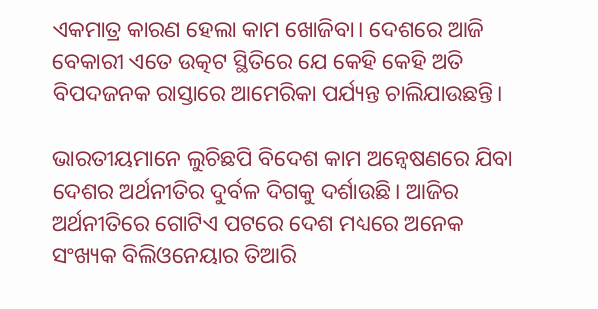ଏକମାତ୍ର କାରଣ ହେଲା କାମ ଖୋଜିବା। ଦେଶରେ ଆଜି ବେକାରୀ ଏତେ ଉତ୍କଟ ସ୍ଥିତିରେ ଯେ କେହି କେହି ଅତି ବିପଦଜନକ ରାସ୍ତାରେ ଆମେରିକା ପର୍ଯ୍ୟନ୍ତ ଚାଲିଯାଉଛନ୍ତି।

ଭାରତୀୟମାନେ ଲୁଚିଛପି ବିଦେଶ କାମ ଅନ୍ଵେଷଣରେ ଯିବା ଦେଶର ଅର୍ଥନୀତିର ଦୁର୍ବଳ ଦିଗକୁ ଦର୍ଶାଉଛି। ଆଜିର ଅର୍ଥନୀତିରେ ଗୋଟିଏ ପଟରେ ଦେଶ ମଧ୍ୟରେ ଅନେକ ସଂଖ୍ୟକ ବିଲିଓନେୟାର ତିଆରି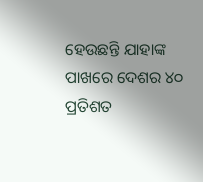ହେଉଛନ୍ତି ଯାହାଙ୍କ ପାଖରେ ଦେଶର ୪୦ ପ୍ରତିଶତ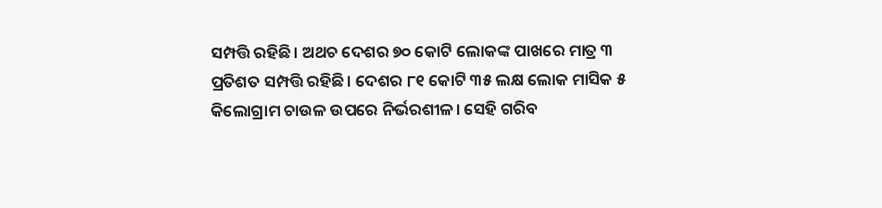ସମ୍ପତ୍ତି ରହିଛି। ଅଥଚ ଦେଶର ୭୦ କୋଟି ଲୋକଙ୍କ ପାଖରେ ମାତ୍ର ୩ ପ୍ରତିଶତ ସମ୍ପତ୍ତି ରହିଛି। ଦେଶର ୮୧ କୋଟି ୩୫ ଲକ୍ଷ ଲୋକ ମାସିକ ୫ କିଲୋଗ୍ରାମ ଚାଉଳ ଉପରେ ନିର୍ଭରଶୀଳ। ସେହି ଗରିବ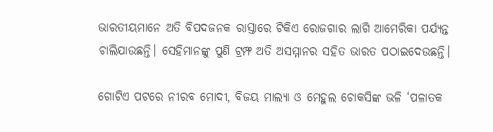ଭାରତୀୟମାନେ ଅତି ବିପଦଜନକ ରାସ୍ତାରେ ଟିକିଏ ରୋଜଗାର ଲାଗି ଆମେରିକା ପର୍ଯ୍ୟନ୍ତ ଚାଲିଯାଉଛନ୍ତି। ସେହିମାନଙ୍କୁ ପୁଣି ଟ୍ରମ୍ଫ ଅତି ଅସମ୍ମାନର ସହିତ ଭାରତ ପଠାଇଦେଉଛନ୍ତି।

ଗୋଟିଏ ପଟରେ ନୀରବ ମୋଦୀ, ବିଜୟ ମାଲ୍ୟା ଓ ମେହୁଲ ଚୋକସିଙ୍କ ଭଳି ‘ପଳାତକ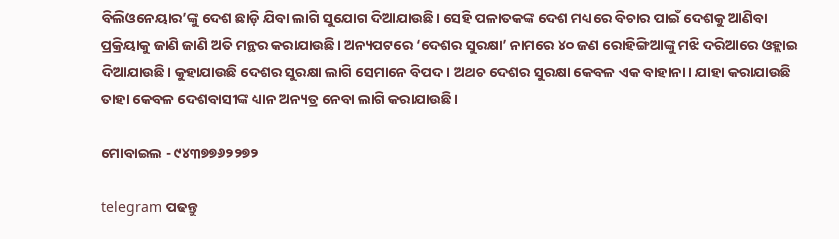ବିଲିଓନେୟାର’ଙ୍କୁ ଦେଶ ଛାଡ଼ି ଯିବା ଲାଗି ସୁଯୋଗ ଦିଆଯାଉଛି। ସେହି ପଳାତକଙ୍କ ଦେଶ ମଧ୍ୟରେ ବିଚାର ପାଇଁ ଦେଶକୁ ଆଣିବା ପ୍ରକ୍ରିୟାକୁ ଜାଣି ଜାଣି ଅତି ମନ୍ଥର କରାଯାଉଛି। ଅନ୍ୟପଟରେ ‘ଦେଶର ସୁରକ୍ଷା’ ନାମରେ ୪୦ ଜଣ ରୋହିଙ୍ଗିଆଙ୍କୁ ମଝି ଦରିଆରେ ଓହ୍ଲାଇ ଦିଆଯାଉଛି। କୁହାଯାଉଛି ଦେଶର ସୁରକ୍ଷା ଲାଗି ସେମାନେ ବିପଦ। ଅଥଚ ଦେଶର ସୁରକ୍ଷା କେବଳ ଏକ ବାହାନା। ଯାହା କରାଯାଉଛି ତାହା କେବଳ ଦେଶବାସୀଙ୍କ ଧ୍ୟାନ ଅନ୍ୟତ୍ର ନେବା ଲାଗି କରାଯାଉଛି।

ମୋବାଇଲ - ୯୪୩୭୭୬୨୨୭୨

telegram ପଢନ୍ତୁ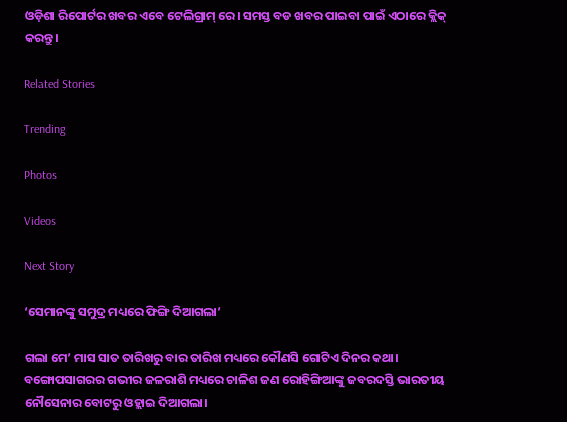ଓଡ଼ିଶା ରିପୋର୍ଟର ଖବର ଏବେ ଟେଲିଗ୍ରାମ୍ ରେ। ସମସ୍ତ ବଡ ଖବର ପାଇବା ପାଇଁ ଏଠାରେ କ୍ଲିକ୍ କରନ୍ତୁ।

Related Stories

Trending

Photos

Videos

Next Story

‘ସେମାନଙ୍କୁ ସମୁଦ୍ର ମଧ୍ୟରେ ଫିଙ୍ଗି ଦିଆଗଲା’

ଗଲା ମେ’ ମାସ ସାତ ତାରିଖରୁ ବାର ତାରିଖ ମଧ୍ୟରେ କୌଣସି ଗୋଟିଏ ଦିନର କଥା। ବଙ୍ଗୋପସାଗରର ଗଭୀର ଜଳରାଶି ମଧ୍ୟରେ ଚାଳିଶ ଜଣ ରୋହିଙ୍ଗିଆଙ୍କୁ ଜବରଦସ୍ତି ଭାରତୀୟ ନୌସେନାର ବୋଟରୁ ଓହ୍ଲାଇ ଦିଆଗଲା।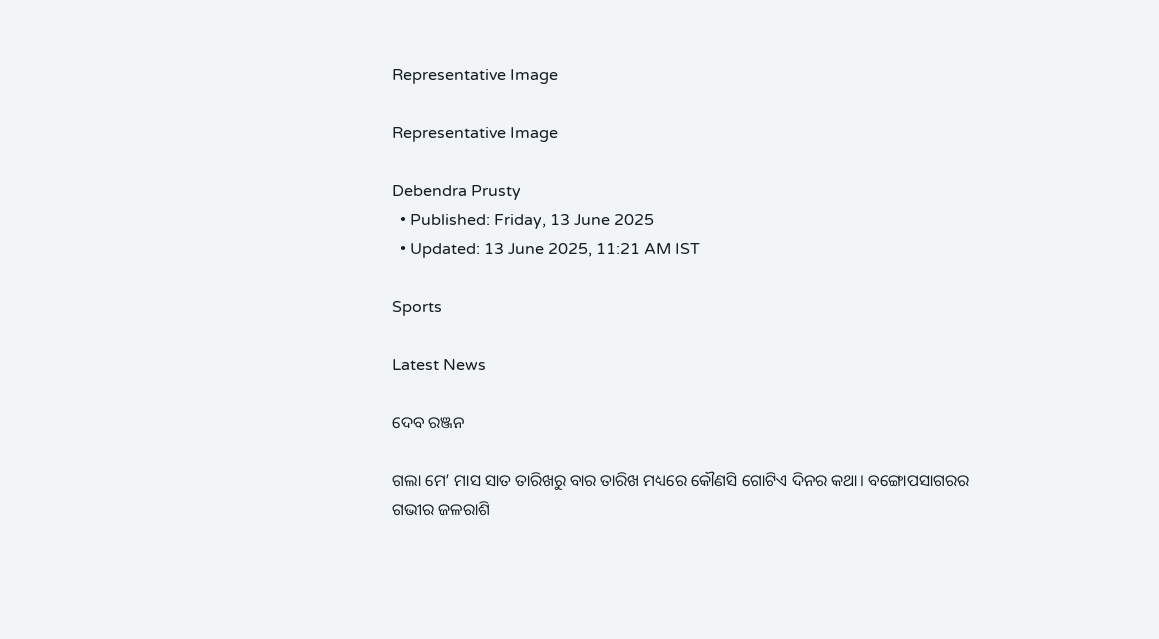Representative Image

Representative Image

Debendra Prusty
  • Published: Friday, 13 June 2025
  • Updated: 13 June 2025, 11:21 AM IST

Sports

Latest News

ଦେବ ରଞ୍ଜନ

ଗଲା ମେ’ ମାସ ସାତ ତାରିଖରୁ ବାର ତାରିଖ ମଧ୍ୟରେ କୌଣସି ଗୋଟିଏ ଦିନର କଥା। ବଙ୍ଗୋପସାଗରର ଗଭୀର ଜଳରାଶି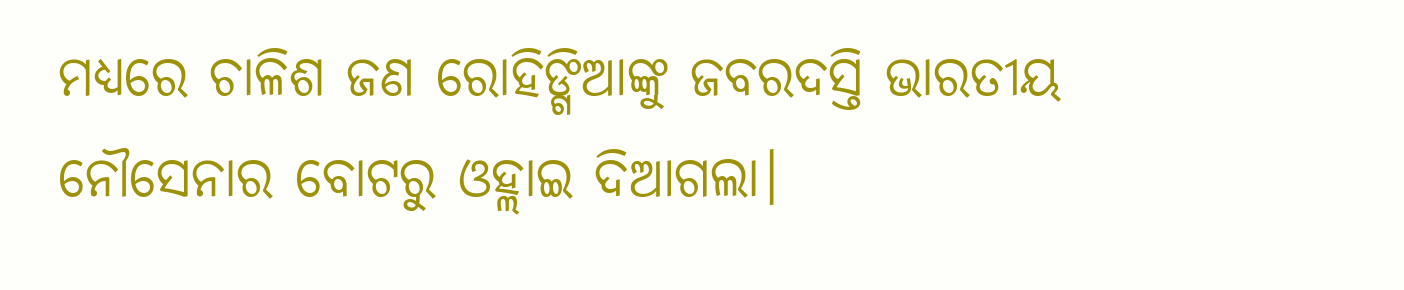ମଧ୍ୟରେ ଚାଳିଶ ଜଣ ରୋହିଙ୍ଗିଆଙ୍କୁ ଜବରଦସ୍ତି ଭାରତୀୟ ନୌସେନାର ବୋଟରୁ ଓହ୍ଲାଇ ଦିଆଗଲା।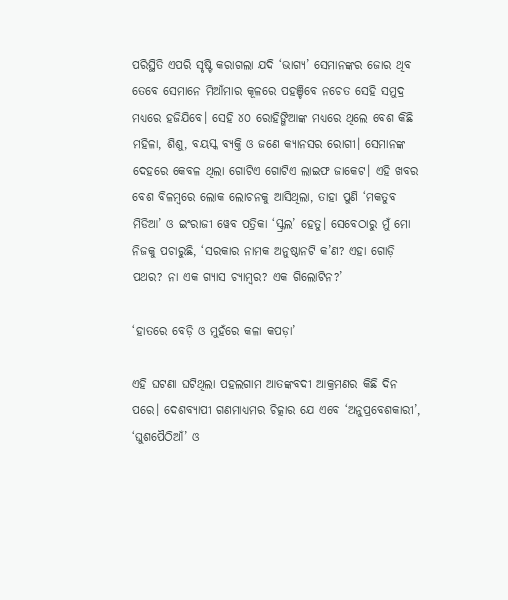ପରିସ୍ଥିତି ଏପରି ସୃଷ୍ଟି କରାଗଲା ଯଦି ‘ଭାଗ୍ୟ’ ସେମାନଙ୍କର ଜୋର ଥିବ ତେବେ ସେମାନେ ମିଆଁମାର କୂଳରେ ପହଞ୍ଚିବେ ନଚେତ ସେହି ସମୁଦ୍ର ମଧ୍ୟରେ ହଜିଯିବେ। ସେହି ୪୦ ରୋହିଙ୍ଗିଆଙ୍କ ମଧ୍ୟରେ ଥିଲେ ବେଶ କିଛି ମହିଳା, ଶିଶୁ, ବୟସ୍କ ବ୍ୟକ୍ତି ଓ ଜଣେ କ୍ୟାନସର ରୋଗୀ। ସେମାନଙ୍କ ଦେହରେ କେବଳ ଥିଲା ଗୋଟିଏ ଗୋଟିଏ ଲାଇଫ ଜାକେଟ। ଏହି ଖବର ବେଶ ବିଳମ୍ବରେ ଲୋକ ଲୋଚନକୁ ଆସିଥିଲା, ତାହା ପୁଣି ‘ମକତୁବ ମିଡିଆ’ ଓ ଇଂରାଜୀ ୱେବ ପତ୍ରିକା ‘ସ୍କ୍ରଲ’ ହେତୁ। ସେବେଠାରୁ ମୁଁ ମୋ ନିଜକୁ ପଚାରୁଛି, ‘ସରକାର ନାମକ ଅନୁଷ୍ଠାନଟି କ’ଣ? ଏହା ଗୋଡ଼ି ପଥର? ନା ଏକ ଗ୍ୟାସ ଚ୍ୟାମ୍ବର? ଏକ ଗିଲୋଟିନ?’

‘ହାତରେ ବେଡ଼ି ଓ ମୁହଁରେ କଳା କପଡ଼ା’

ଏହି ଘଟଣା ଘଟିଥିଲା ପହଲଗାମ ଆତଙ୍କବଦୀ ଆକ୍ରମଣର କିଛି ଦିନ ପରେ। ଦେଶବ୍ୟାପୀ ଗଣମାଧ୍ୟମର ଚିତ୍କାର ଯେ ଏବେ ‘ଅନୁପ୍ରବେଶକାରୀ’, ‘ଘୁଶପୈଠିଆଁ’ ଓ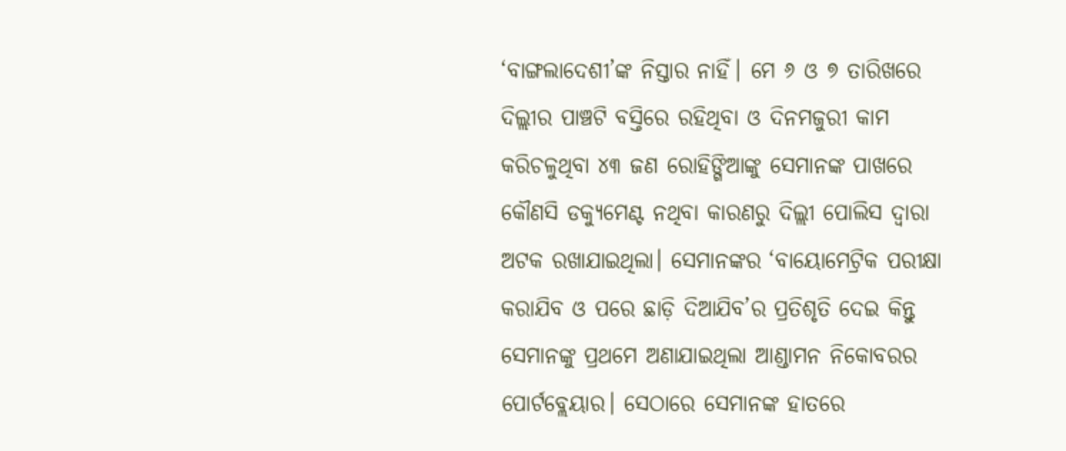‘ବାଙ୍ଗଲାଦେଶୀ’ଙ୍କ ନିସ୍ତାର ନାହିଁ। ମେ ୬ ଓ ୭ ତାରିଖରେ ଦିଲ୍ଲୀର ପାଞ୍ଚଟି ବସ୍ତିରେ ରହିଥିବା ଓ ଦିନମଜୁରୀ କାମ କରିଚଳୁଥିବା ୪୩ ଜଣ ରୋହିଙ୍ଗିଆଙ୍କୁ ସେମାନଙ୍କ ପାଖରେ କୌଣସି ଡକ୍ୟୁମେଣ୍ଟ ନଥିବା କାରଣରୁ ଦିଲ୍ଲୀ ପୋଲିସ ଦ୍ଵାରା ଅଟକ ରଖାଯାଇଥିଲା। ସେମାନଙ୍କର ‘ବାୟୋମେଟ୍ରିକ ପରୀକ୍ଷା କରାଯିବ ଓ ପରେ ଛାଡ଼ି ଦିଆଯିବ’ର ପ୍ରତିଶୃତି ଦେଇ କିନ୍ତୁ ସେମାନଙ୍କୁ ପ୍ରଥମେ ଅଣାଯାଇଥିଲା ଆଣ୍ଡାମନ ନିକୋବରର ପୋର୍ଟବ୍ଲେୟାର। ସେଠାରେ ସେମାନଙ୍କ ହାତରେ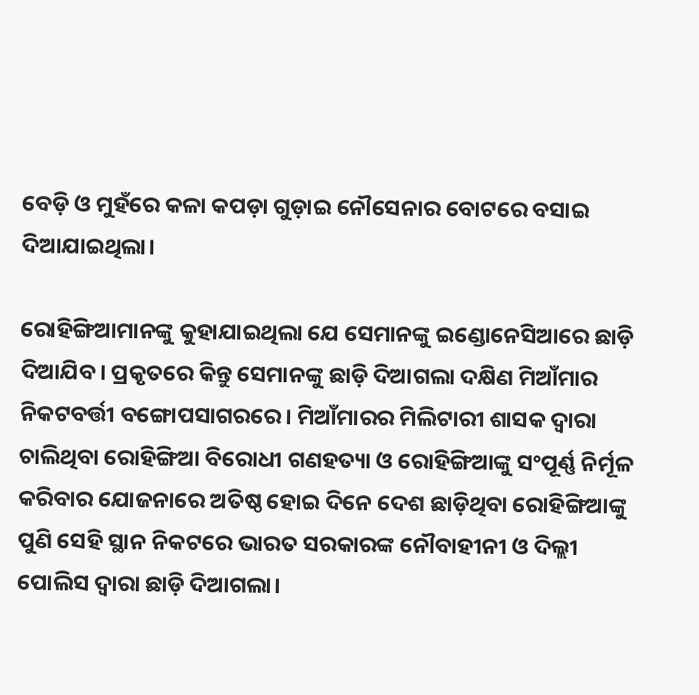ବେଡ଼ି ଓ ମୁହଁରେ କଳା କପଡ଼ା ଗୁଡ଼ାଇ ନୌସେନାର ବୋଟରେ ବସାଇ ଦିଆଯାଇଥିଲା।

ରୋହିଙ୍ଗିଆମାନଙ୍କୁ କୁହାଯାଇଥିଲା ଯେ ସେମାନଙ୍କୁ ଇଣ୍ଡୋନେସିଆରେ ଛାଡ଼ି ଦିଆଯିବ। ପ୍ରକୃତରେ କିନ୍ତୁ ସେମାନଙ୍କୁ ଛାଡ଼ି ଦିଆଗଲା ଦକ୍ଷିଣ ମିଆଁମାର ନିକଟବର୍ତ୍ତୀ ବଙ୍ଗୋପସାଗରରେ। ମିଆଁମାରର ମିଲିଟାରୀ ଶାସକ ଦ୍ଵାରା ଚାଲିଥିବା ରୋହିଙ୍ଗିଆ ବିରୋଧୀ ଗଣହତ୍ୟା ଓ ରୋହିଙ୍ଗିଆଙ୍କୁ ସଂପୂର୍ଣ୍ଣ ନିର୍ମୂଳ କରିବାର ଯୋଜନାରେ ଅତିଷ୍ଠ ହୋଇ ଦିନେ ଦେଶ ଛାଡ଼ିଥିବା ରୋହିଙ୍ଗିଆଙ୍କୁ ପୁଣି ସେହି ସ୍ଥାନ ନିକଟରେ ଭାରତ ସରକାରଙ୍କ ନୌବାହୀନୀ ଓ ଦିଲ୍ଲୀ ପୋଲିସ ଦ୍ଵାରା ଛାଡ଼ି ଦିଆଗଲା।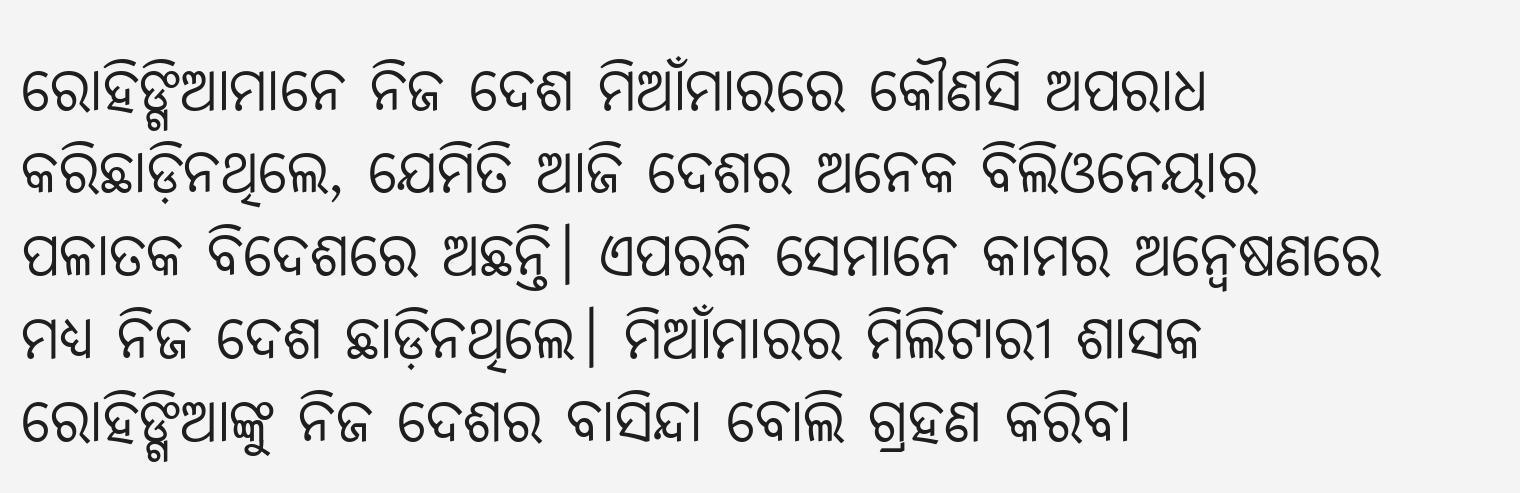ରୋହିଙ୍ଗିଆମାନେ ନିଜ ଦେଶ ମିଆଁମାରରେ କୌଣସି ଅପରାଧ କରିଛାଡ଼ିନଥିଲେ, ଯେମିତି ଆଜି ଦେଶର ଅନେକ ବିଲିଓନେୟାର ପଳାତକ ବିଦେଶରେ ଅଛନ୍ତି। ଏପରକି ସେମାନେ କାମର ଅନ୍ଵେଷଣରେ ମଧ୍ୟ ନିଜ ଦେଶ ଛାଡ଼ିନଥିଲେ। ମିଆଁମାରର ମିଲିଟାରୀ ଶାସକ ରୋହିଙ୍ଗିଆଙ୍କୁ ନିଜ ଦେଶର ବାସିନ୍ଦା ବୋଲି ଗ୍ରହଣ କରିବା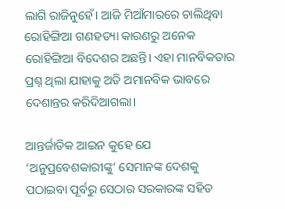ଲାଗି ରାଜିନୁହେଁ। ଆଜି ମିଆଁମାରରେ ଚାଲିଥିବା ରୋହିଙ୍ଗିଆ ଗଣହତ୍ୟା କାରଣରୁ ଅନେକ ରୋହିଙ୍ଗିଆ ବିଦେଶର ଅଛନ୍ତି। ଏହା ମାନବିକତାର ପ୍ରଶ୍ନ ଥିଲା ଯାହାକୁ ଅତି ଅମାନବିକ ଭାବରେ ଦେଶାନ୍ତର କରିଦିଆଗଲା।

ଆନ୍ତର୍ଜାତିକ ଆଇନ କୁହେ ଯେ ‘ଅନୁପ୍ରବେଶକାରୀଙ୍କୁ’ ସେମାନଙ୍କ ଦେଶକୁ ପଠାଇବା ପୂର୍ବରୁ ସେଠାର ସରକାରଙ୍କ ସହିତ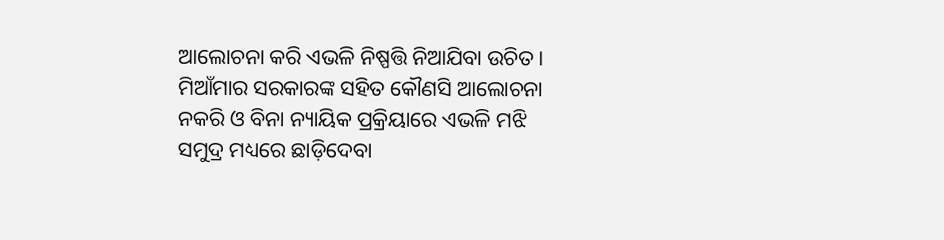ଆଲୋଚନା କରି ଏଭଳି ନିଷ୍ପତ୍ତି ନିଆଯିବା ଉଚିତ। ମିଆଁମାର ସରକାରଙ୍କ ସହିତ କୌଣସି ଆଲୋଚନା ନକରି ଓ ବିନା ନ୍ୟାୟିକ ପ୍ରକ୍ରିୟାରେ ଏଭଳି ମଝି ସମୁଦ୍ର ମଧ୍ୟରେ ଛାଡ଼ିଦେବା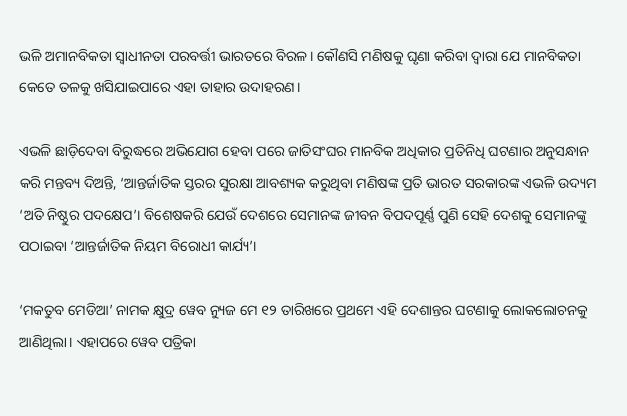ଭଳି ଅମାନବିକତା ସ୍ଵାଧୀନତା ପରବର୍ତ୍ତୀ ଭାରତରେ ବିରଳ। କୌଣସି ମଣିଷକୁ ଘୃଣା କରିବା ଦ୍ଵାରା ଯେ ମାନବିକତା କେତେ ତଳକୁ ଖସିଯାଇପାରେ ଏହା ତାହାର ଉଦାହରଣ।

ଏଭଳି ଛାଡ଼ିଦେବା ବିରୁଦ୍ଧରେ ଅଭିଯୋଗ ହେବା ପରେ ଜାତିସଂଘର ମାନବିକ ଅଧିକାର ପ୍ରତିନିଧି ଘଟଣାର ଅନୁସନ୍ଧାନ କରି ମନ୍ତବ୍ୟ ଦିଅନ୍ତି, ‘ଆନ୍ତର୍ଜାତିକ ସ୍ତରର ସୁରକ୍ଷା ଆବଶ୍ୟକ କରୁଥିବା ମଣିଷଙ୍କ ପ୍ରତି ଭାରତ ସରକାରଙ୍କ ଏଭଳି ଉଦ୍ୟମ ‘ଅତି ନିଷ୍ଠୁର ପଦକ୍ଷେପ’। ବିଶେଷକରି ଯେଉଁ ଦେଶରେ ସେମାନଙ୍କ ଜୀବନ ବିପଦପୂର୍ଣ୍ଣ ପୁଣି ସେହି ଦେଶକୁ ସେମାନଙ୍କୁ ପଠାଇବା ‘ଆନ୍ତର୍ଜାତିକ ନିୟମ ବିରୋଧୀ କାର୍ଯ୍ୟ’।

‘ମକତୁବ ମେଡିଆ’ ନାମକ କ୍ଷୁଦ୍ର ୱେବ ନ୍ୟୁଜ ମେ ୧୨ ତାରିଖରେ ପ୍ରଥମେ ଏହି ଦେଶାନ୍ତର ଘଟଣାକୁ ଲୋକଲୋଚନକୁ ଆଣିଥିଲା। ଏହାପରେ ୱେବ ପତ୍ରିକା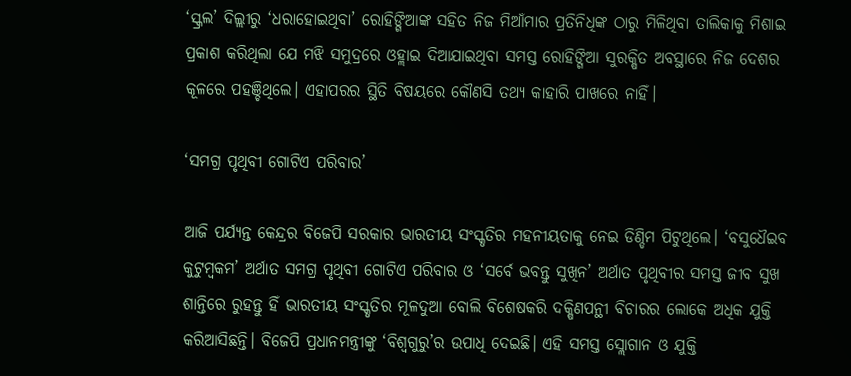‘ସ୍କ୍ରଲ’ ଦିଲ୍ଲୀରୁ ‘ଧରାହୋଇଥିବା’ ରୋହିଙ୍ଗିଆଙ୍କ ସହିତ ନିଜ ମିଆଁମାର ପ୍ରତିନିଧିଙ୍କ ଠାରୁ ମିଳିଥିବା ତାଲିକାକୁ ମିଶାଇ ପ୍ରକାଶ କରିଥିଲା ଯେ ମଝି ସମୁଦ୍ରରେ ଓହ୍ଲାଇ ଦିଆଯାଇଥିବା ସମସ୍ତ ରୋହିଙ୍ଗିଆ ସୁରକ୍ଷିତ ଅବସ୍ଥାରେ ନିଜ ଦେଶର କୂଳରେ ପହଞ୍ଚିଥିଲେ। ଏହାପରର ସ୍ଥିତି ବିଷୟରେ କୌଣସି ତଥ୍ୟ କାହାରି ପାଖରେ ନାହିଁ।

‘ସମଗ୍ର ପୃଥିବୀ ଗୋଟିଏ ପରିବାର’

ଆଜି ପର୍ଯ୍ୟନ୍ତ କେନ୍ଦ୍ରର ବିଜେପି ସରକାର ଭାରତୀୟ ସଂସ୍କୃତିର ମହନୀୟତାକୁ ନେଇ ଡିଣ୍ଡିମ ପିଟୁଥିଲେ। ‘ବସୁଧୈଇବ କୁଟୁମ୍ବକମ’ ଅର୍ଥାତ ସମଗ୍ର ପୃଥିବୀ ଗୋଟିଏ ପରିବାର ଓ ‘ସର୍ବେ ଭବନ୍ତୁ ସୁଖିନ’ ଅର୍ଥାତ ପୃଥିବୀର ସମସ୍ତ ଜୀବ ସୁଖ ଶାନ୍ତିରେ ରୁହନ୍ତୁ ହିଁ ଭାରତୀୟ ସଂସ୍କୃତିର ମୂଳଦୁଆ ବୋଲି ବିଶେଷକରି ଦକ୍ଷିଣପନ୍ଥୀ ବିଚାରର ଲୋକେ ଅଧିକ ଯୁକ୍ତି କରିଆସିଛନ୍ତି। ବିଜେପି ପ୍ରଧାନମନ୍ତ୍ରୀଙ୍କୁ ‘ବିଶ୍ଵଗୁରୁ’ର ଉପାଧି ଦେଇଛି। ଏହି ସମସ୍ତ ସ୍ଲୋଗାନ ଓ ଯୁକ୍ତି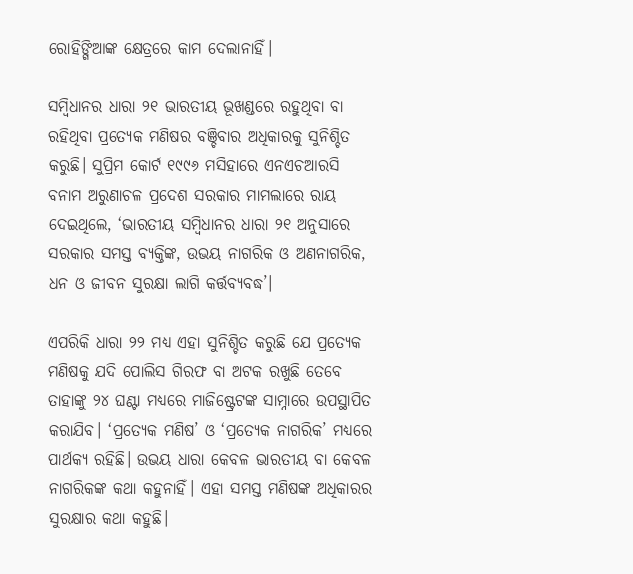ରୋହିଙ୍ଗିଆଙ୍କ କ୍ଷେତ୍ରରେ କାମ ଦେଲାନାହିଁ।

ସମ୍ବିଧାନର ଧାରା ୨୧ ଭାରତୀୟ ଭୂଖଣ୍ଡରେ ରହୁଥିବା ବା ରହିଥିବା ପ୍ରତ୍ୟେକ ମଣିଷର ବଞ୍ଚିବାର ଅଧିକାରକୁ ସୁନିଶ୍ଚିତ କରୁଛି। ସୁପ୍ରିମ କୋର୍ଟ ୧୯୯୬ ମସିହାରେ ଏନଏଚଆରସି ବନାମ ଅରୁଣାଚଳ ପ୍ରଦେଶ ସରକାର ମାମଲାରେ ରାୟ ଦେଇଥିଲେ, ‘ଭାରତୀୟ ସମ୍ବିଧାନର ଧାରା ୨୧ ଅନୁସାରେ ସରକାର ସମସ୍ତ ବ୍ୟକ୍ତିଙ୍କ, ଉଭୟ ନାଗରିକ ଓ ଅଣନାଗରିକ, ଧନ ଓ ଜୀବନ ସୁରକ୍ଷା ଲାଗି କର୍ତ୍ତବ୍ୟବଦ୍ଧ’।

ଏପରିକି ଧାରା ୨୨ ମଧ୍ୟ ଏହା ସୁନିଶ୍ଚିତ କରୁଛି ଯେ ପ୍ରତ୍ୟେକ ମଣିଷକୁ ଯଦି ପୋଲିସ ଗିରଫ ବା ଅଟକ ରଖୁଛି ତେବେ ତାହାଙ୍କୁ ୨୪ ଘଣ୍ଟା ମଧ୍ୟରେ ମାଜିଷ୍ଟ୍ରେଟଙ୍କ ସାମ୍ନାରେ ଉପସ୍ଥାପିତ କରାଯିବ। ‘ପ୍ରତ୍ୟେକ ମଣିଷ’ ଓ ‘ପ୍ରତ୍ୟେକ ନାଗରିକ’ ମଧ୍ୟରେ ପାର୍ଥକ୍ୟ ରହିଛି। ଉଭୟ ଧାରା କେବଳ ଭାରତୀୟ ବା କେବଳ ନାଗରିକଙ୍କ କଥା କହୁନାହିଁ। ଏହା ସମସ୍ତ ମଣିଷଙ୍କ ଅଧିକାରର ସୁରକ୍ଷାର କଥା କହୁଛି।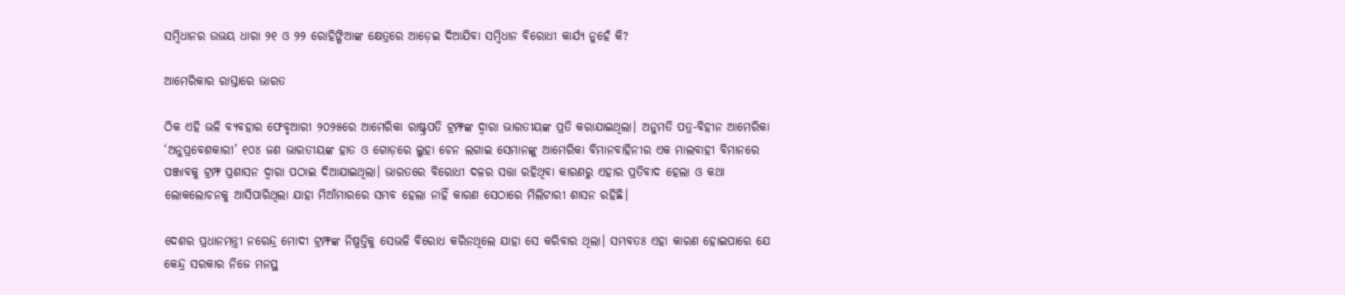ସମ୍ବିଧାନର ଉଭୟ ଧାରା ୨୧ ଓ ୨୨ ରୋହିଙ୍ଗିଆଙ୍କ କ୍ଷେତ୍ରରେ ଆଡ଼େଇ ଦିଆଯିବା ସମ୍ବିଧାନ ବିରୋଧୀ କାର୍ଯ୍ୟ ନୁହେଁ କି?

ଆମେରିକାର ରାସ୍ତାରେ ଭାରତ

ଠିକ ଏହି ଭଳି ବ୍ୟବହାର ଫେବୃଆରୀ ୨୦୨୫ରେ ଆମେରିକା ରାଷ୍ଟ୍ରପତି ଟ୍ରମ୍ଫଙ୍କ ଦ୍ଵାରା ଭାରତୀୟଙ୍କ ପ୍ରତି କରାଯାଇଥିଲା। ଅନୁମତି ପତ୍ର-ବିହୀନ ଆମେରିକା ‘ଅନୁପ୍ରବେଶକାରୀ’ ୧୦୪ ଜଣ ଭାରତୀୟଙ୍କ ହାତ ଓ ଗୋଡ଼ରେ ଲୁହା ଚେନ ଲଗାଇ ସେମାନଙ୍କୁ ଆମେରିକା ବିମାନବାହିନୀର ଏକ ମାଲବାହୀ ବିମାନରେ ପଞ୍ଜାବକୁ ଟ୍ରମ୍ଫ ପ୍ରଶାସନ ଦ୍ଵାରା ପଠାଇ ଦିଆଯାଇଥିଲା। ଭାରତରେ ବିରୋଧୀ ଦଳର ସତ୍ତା ରହିଥିବା କାରଣରୁ ଏହାର ପ୍ରତିବାଦ ହେଲା ଓ କଥା ଲୋକଲୋଚନକୁ ଆସିପାରିଥିଲା ଯାହା ମିଆଁମାରରେ ସମ୍ଭବ ହେଲା ନାହିଁ କାରଣ ସେଠାରେ ମିଲିଟାରୀ ଶାସନ ରହିଛି।

ଦେଶର ପ୍ରଧାନମନ୍ତ୍ରୀ ନରେନ୍ଦ୍ର ମୋଦୀ ଟ୍ରମ୍ଫଙ୍କ ନିଷ୍ପତ୍ତିକୁ ସେଭଳି ବିରୋଧ କରିନଥିଲେ ଯାହା ସେ କରିବାର ଥିଲା। ସମ୍ଭବତଃ ଏହା କାରଣ ହୋଇପାରେ ଯେ କେନ୍ଦ୍ର ସରକାର ନିଜେ ମନସ୍ଥ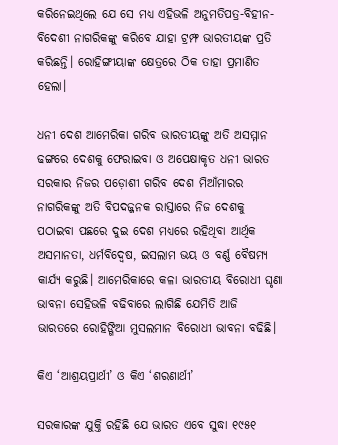କରିନେଇଥିଲେ ଯେ ସେ ମଧ୍ୟ ଏହିଭଳି ଅନୁମତିପତ୍ର-ବିହୀନ-ବିଦେଶୀ ନାଗରିକଙ୍କୁ କରିବେ ଯାହା ଟ୍ରମ୍ଫ ଭାରତୀୟଙ୍କ ପ୍ରତି କରିଛନ୍ତି। ରୋହିଙ୍ଗୀୟାଙ୍କ କ୍ଷେତ୍ରରେ ଠିକ ତାହା ପ୍ରମାଣିତ ହେଲା।

ଧନୀ ଦେଶ ଆମେରିକା ଗରିବ ଭାରତୀୟଙ୍କୁ ଅତି ଅସମ୍ମାନ ଢଙ୍ଗରେ ଦେଶକୁ ଫେରାଇବା ଓ ଅପେକ୍ଷାକୃତ ଧନୀ ଭାରତ ସରକାର ନିଜର ପଡ଼ୋଶୀ ଗରିବ ଦେଶ ମିଆଁମାରର ନାଗରିକଙ୍କୁ ଅତି ବିପଦଜ୍ଜନକ ରାସ୍ତାରେ ନିଜ ଦେଶକୁ ପଠାଇବା ପଛରେ ଦୁଇ ଦେଶ ମଧ୍ୟରେ ରହିଥିବା ଆର୍ଥିକ ଅସମାନତା, ଧର୍ମବିଦ୍ଵେଷ, ଇସଲାମ ଭୟ ଓ ବର୍ଣ୍ଣ ବୈଷମ୍ୟ କାର୍ଯ୍ୟ କରୁଛି। ଆମେରିକାରେ କଳା ଭାରତୀୟ ବିରୋଧୀ ଘୃଣା ଭାବନା ସେହିଭଳି ବଢିବାରେ ଲାଗିଛି ଯେମିତି ଆଜି ଭାରତରେ ରୋହିଙ୍ଗିଆ ମୁସଲମାନ ବିରୋଧୀ ଭାବନା ବଢିଛି।

କିଏ ‘ଆଶ୍ରୟପ୍ରାର୍ଥୀ’ ଓ କିଏ ‘ଶରଣାର୍ଥୀ’

ସରକାରଙ୍କ ଯୁକ୍ତି ରହିଛି ଯେ ଭାରତ ଏବେ ସୁଦ୍ଧା ୧୯୫୧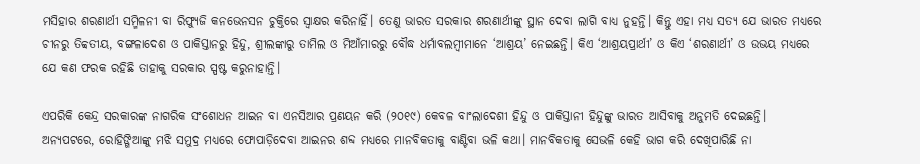ମସିହାର ଶରଣାର୍ଥୀ ସମ୍ମିଳନୀ ବା ରିଫ୍ୟୁଜି କନଭେନସନ ଚୁକ୍ତିରେ ସ୍ଵାକ୍ଷର କରିନାହିଁ। ତେଣୁ ଭାରତ ସରକାର ଶରଣାର୍ଥୀଙ୍କୁ ସ୍ଥାନ ଦେବା ଲାଗି ବାଧ୍ୟ ନୁହନ୍ତି। କିନ୍ତୁ ଏହା ମଧ୍ୟ ସତ୍ୟ ଯେ ଭାରତ ମଧ୍ୟରେ ଚୀନରୁ ତିବ୍ବତୀୟ, ବଙ୍ଗଳାଦେଶ ଓ ପାକିସ୍ତାନରୁ ହିନ୍ଦୁ, ଶ୍ରୀଲଙ୍କାରୁ ତାମିଲ ଓ ମିଆଁମାରରୁ ବୌଦ୍ଧ ଧର୍ମାବଲମ୍ବୀମାନେ ‘ଆଶ୍ରୟ’ ନେଇଛନ୍ତି। କିଏ ‘ଆଶ୍ରୟପ୍ରାର୍ଥୀ’ ଓ କିଏ ‘ଶରଣାର୍ଥୀ’ ଓ ଉଭୟ ମଧ୍ୟରେ ଯେ କଣ ଫରକ ରହିଛି ତାହାକୁ ସରକାର ସ୍ପଷ୍ଟ କରୁନାହାନ୍ତି।

ଏପରିକି କେନ୍ଦ୍ର ସରକାରଙ୍କ ନାଗରିକ ସଂଶୋଧନ ଆଇନ ବା ଏନସିଆର ପ୍ରଣୟନ କରି (୨୦୧୯) କେବଳ ବାଂଲାଦେଶୀ ହିନ୍ଦୁ ଓ ପାକିସ୍ତାନୀ ହିନ୍ଦୁଙ୍କୁ ଭାରତ ଆସିବାକୁ ଅନୁମତି ଦେଇଛନ୍ତି। ଅନ୍ୟପଟରେ, ରୋହିଙ୍ଗିଆଙ୍କୁ ମଝି ସମୁଦ୍ର ମଧ୍ୟରେ ଫୋପାଡ଼ିଦେବା ଆଇନର ଶବ୍ଦ ମଧ୍ୟରେ ମାନବିକତାକୁ ବାଣ୍ଟିବା ଭଳି କଥା। ମାନବିକତାକୁ ସେଭଳି କେହି ଭାଗ କରି ଦେଖିପାରିଛି ନା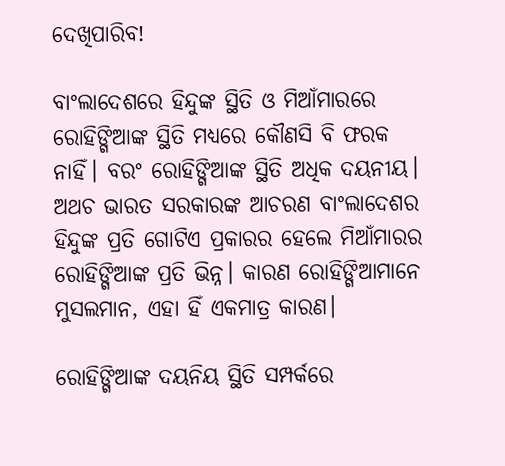ଦେଖିପାରିବ!

ବାଂଲାଦେଶରେ ହିନ୍ଦୁଙ୍କ ସ୍ଥିତି ଓ ମିଆଁମାରରେ ରୋହିଙ୍ଗିଆଙ୍କ ସ୍ଥିତି ମଧ୍ୟରେ କୌଣସି ବି ଫରକ ନାହିଁ। ବରଂ ରୋହିଙ୍ଗିଆଙ୍କ ସ୍ଥିତି ଅଧିକ ଦୟନୀୟ। ଅଥଚ ଭାରତ ସରକାରଙ୍କ ଆଚରଣ ବାଂଲାଦେଶର ହିନ୍ଦୁଙ୍କ ପ୍ରତି ଗୋଟିଏ ପ୍ରକାରର ହେଲେ ମିଆଁମାରର ରୋହିଙ୍ଗିଆଙ୍କ ପ୍ରତି ଭିନ୍ନ। କାରଣ ରୋହିଙ୍ଗିଆମାନେ ମୁସଲମାନ, ଏହା ହିଁ ଏକମାତ୍ର କାରଣ।

ରୋହିଙ୍ଗିଆଙ୍କ ଦୟନିୟ ସ୍ଥିତି ସମ୍ପର୍କରେ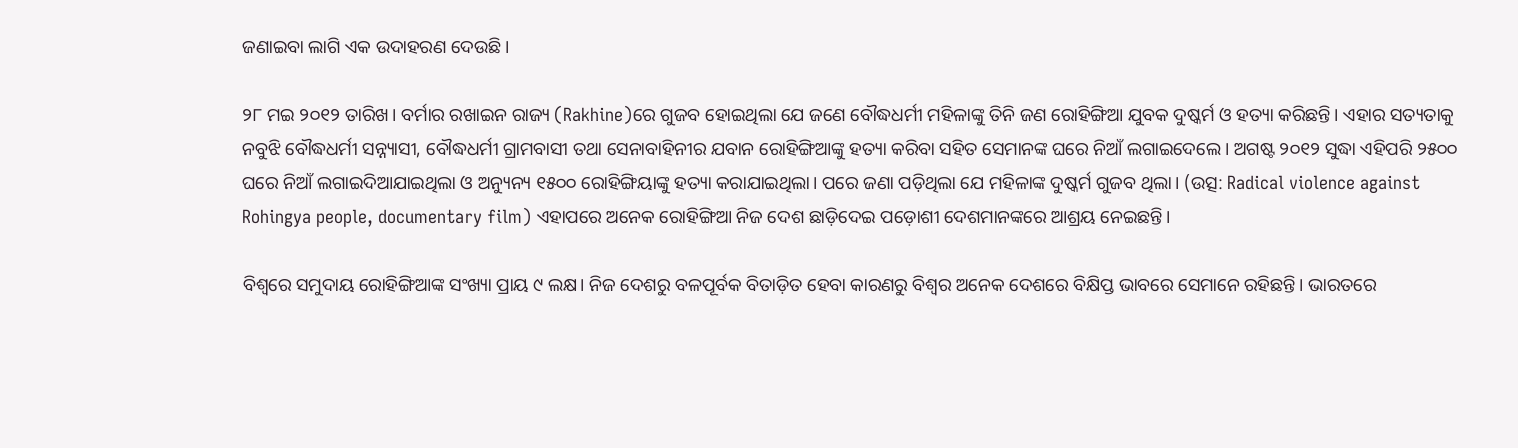ଜଣାଇବା ଲାଗି ଏକ ଉଦାହରଣ ଦେଉଛି।

୨୮ ମଇ ୨୦୧୨ ତାରିଖ। ବର୍ମାର ରଖାଇନ ରାଜ୍ୟ (Rakhine)ରେ ଗୁଜବ ହୋଇଥିଲା ଯେ ଜଣେ ବୌଦ୍ଧଧର୍ମୀ ମହିଳାଙ୍କୁ ତିନି ଜଣ ରୋହିଙ୍ଗିଆ ଯୁବକ ଦୁଷ୍କର୍ମ ଓ ହତ୍ୟା କରିଛନ୍ତି। ଏହାର ସତ୍ୟତାକୁ ନବୁଝି ବୌଦ୍ଧଧର୍ମୀ ସନ୍ନ୍ୟାସୀ, ବୌଦ୍ଧଧର୍ମୀ ଗ୍ରାମବାସୀ ତଥା ସେନାବାହିନୀର ଯବାନ ରୋହିଙ୍ଗିଆଙ୍କୁ ହତ୍ୟା କରିବା ସହିତ ସେମାନଙ୍କ ଘରେ ନିଆଁ ଲଗାଇଦେଲେ। ଅଗଷ୍ଟ ୨୦୧୨ ସୁଦ୍ଧା ଏହିପରି ୨୫୦୦ ଘରେ ନିଆଁ ଲଗାଇଦିଆଯାଇଥିଲା ଓ ଅନ୍ୟୁନ୍ୟ ୧୫୦୦ ରୋହିଙ୍ଗିୟାଙ୍କୁ ହତ୍ୟା କରାଯାଇଥିଲା। ପରେ ଜଣା ପଡ଼ିଥିଲା ଯେ ମହିଳାଙ୍କ ଦୁଷ୍କର୍ମ ଗୁଜବ ଥିଲା। (ଉତ୍ସ: Radical violence against Rohingya people, documentary film) ଏହାପରେ ଅନେକ ରୋହିଙ୍ଗିଆ ନିଜ ଦେଶ ଛାଡ଼ିଦେଇ ପଡ଼ୋଶୀ ଦେଶମାନଙ୍କରେ ଆଶ୍ରୟ ନେଇଛନ୍ତି।

ବିଶ୍ଵରେ ସମୁଦାୟ ରୋହିଙ୍ଗିଆଙ୍କ ସଂଖ୍ୟା ପ୍ରାୟ ୯ ଲକ୍ଷ। ନିଜ ଦେଶରୁ ବଳପୂର୍ବକ ବିତାଡ଼ିତ ହେବା କାରଣରୁ ବିଶ୍ଵର ଅନେକ ଦେଶରେ ବିକ୍ଷିପ୍ତ ଭାବରେ ସେମାନେ ରହିଛନ୍ତି। ଭାରତରେ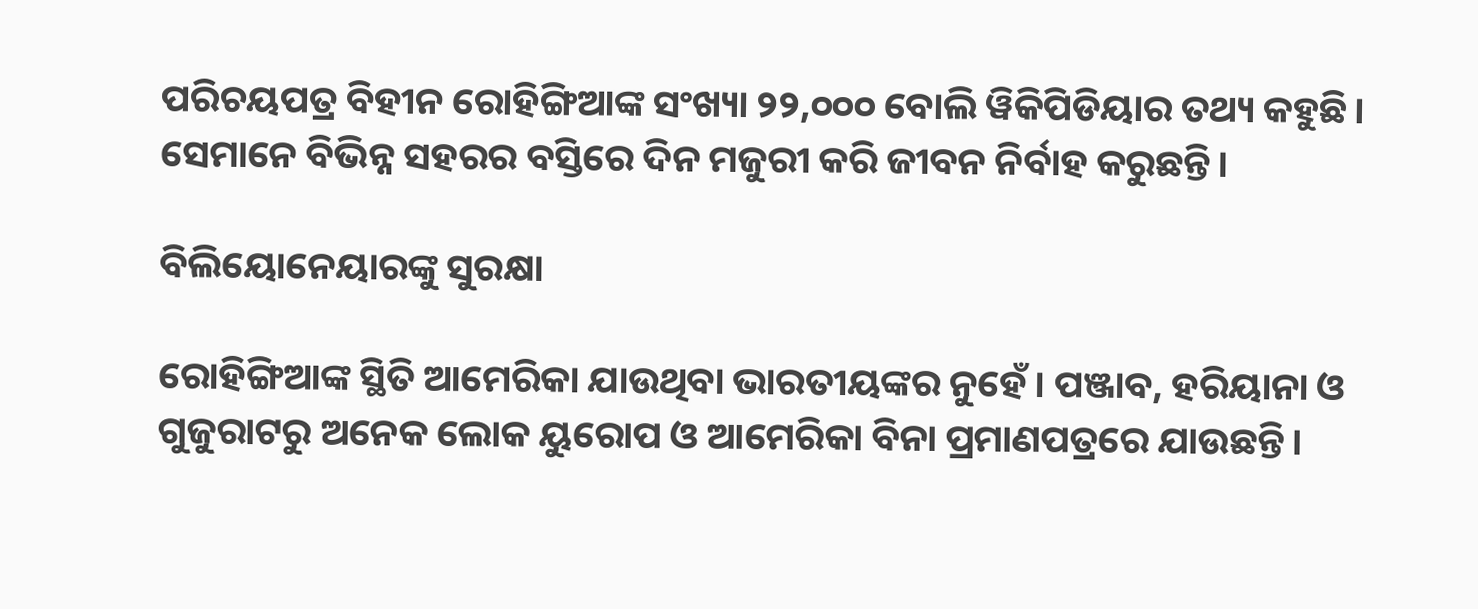ପରିଚୟପତ୍ର ବିହୀନ ରୋହିଙ୍ଗିଆଙ୍କ ସଂଖ୍ୟା ୨୨,୦୦୦ ବୋଲି ୱିକିପିଡିୟାର ତଥ୍ୟ କହୁଛି। ସେମାନେ ବିଭିନ୍ନ ସହରର ବସ୍ତିରେ ଦିନ ମଜୁରୀ କରି ଜୀବନ ନିର୍ବାହ କରୁଛନ୍ତି।

ବିଲିୟୋନେୟାରଙ୍କୁ ସୁରକ୍ଷା

ରୋହିଙ୍ଗିଆଙ୍କ ସ୍ଥିତି ଆମେରିକା ଯାଉଥିବା ଭାରତୀୟଙ୍କର ନୁହେଁ। ପଞ୍ଜାବ, ହରିୟାନା ଓ ଗୁଜୁରାଟରୁ ଅନେକ ଲୋକ ୟୁରୋପ ଓ ଆମେରିକା ବିନା ପ୍ରମାଣପତ୍ରରେ ଯାଉଛନ୍ତି।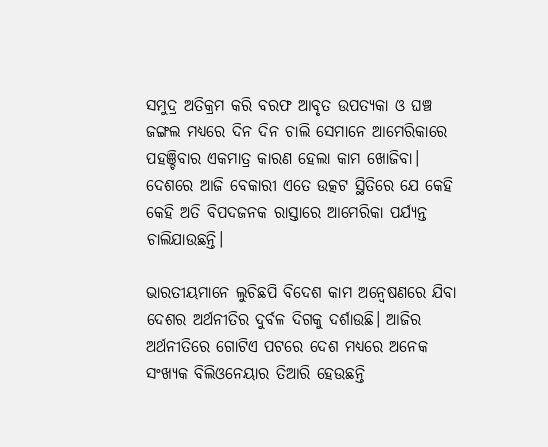ସମୁଦ୍ର ଅତିକ୍ରମ କରି ବରଫ ଆବୃତ ଉପତ୍ୟକା ଓ ଘଞ୍ଚ ଜଙ୍ଗଲ ମଧ୍ୟରେ ଦିନ ଦିନ ଚାଲି ସେମାନେ ଆମେରିକାରେ ପହଞ୍ଚିବାର ଏକମାତ୍ର କାରଣ ହେଲା କାମ ଖୋଜିବା। ଦେଶରେ ଆଜି ବେକାରୀ ଏତେ ଉତ୍କଟ ସ୍ଥିତିରେ ଯେ କେହି କେହି ଅତି ବିପଦଜନକ ରାସ୍ତାରେ ଆମେରିକା ପର୍ଯ୍ୟନ୍ତ ଚାଲିଯାଉଛନ୍ତି।

ଭାରତୀୟମାନେ ଲୁଚିଛପି ବିଦେଶ କାମ ଅନ୍ଵେଷଣରେ ଯିବା ଦେଶର ଅର୍ଥନୀତିର ଦୁର୍ବଳ ଦିଗକୁ ଦର୍ଶାଉଛି। ଆଜିର ଅର୍ଥନୀତିରେ ଗୋଟିଏ ପଟରେ ଦେଶ ମଧ୍ୟରେ ଅନେକ ସଂଖ୍ୟକ ବିଲିଓନେୟାର ତିଆରି ହେଉଛନ୍ତି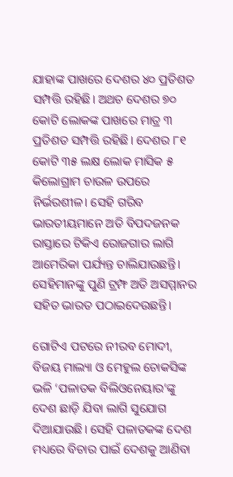ଯାହାଙ୍କ ପାଖରେ ଦେଶର ୪୦ ପ୍ରତିଶତ ସମ୍ପତ୍ତି ରହିଛି। ଅଥଚ ଦେଶର ୭୦ କୋଟି ଲୋକଙ୍କ ପାଖରେ ମାତ୍ର ୩ ପ୍ରତିଶତ ସମ୍ପତ୍ତି ରହିଛି। ଦେଶର ୮୧ କୋଟି ୩୫ ଲକ୍ଷ ଲୋକ ମାସିକ ୫ କିଲୋଗ୍ରାମ ଚାଉଳ ଉପରେ ନିର୍ଭରଶୀଳ। ସେହି ଗରିବ ଭାରତୀୟମାନେ ଅତି ବିପଦଜନକ ରାସ୍ତାରେ ଟିକିଏ ରୋଜଗାର ଲାଗି ଆମେରିକା ପର୍ଯ୍ୟନ୍ତ ଚାଲିଯାଉଛନ୍ତି। ସେହିମାନଙ୍କୁ ପୁଣି ଟ୍ରମ୍ଫ ଅତି ଅସମ୍ମାନର ସହିତ ଭାରତ ପଠାଇଦେଉଛନ୍ତି।

ଗୋଟିଏ ପଟରେ ନୀରବ ମୋଦୀ, ବିଜୟ ମାଲ୍ୟା ଓ ମେହୁଲ ଚୋକସିଙ୍କ ଭଳି ‘ପଳାତକ ବିଲିଓନେୟାର’ଙ୍କୁ ଦେଶ ଛାଡ଼ି ଯିବା ଲାଗି ସୁଯୋଗ ଦିଆଯାଉଛି। ସେହି ପଳାତକଙ୍କ ଦେଶ ମଧ୍ୟରେ ବିଚାର ପାଇଁ ଦେଶକୁ ଆଣିବା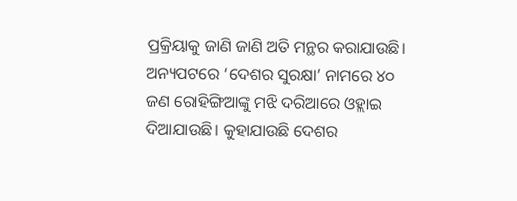ପ୍ରକ୍ରିୟାକୁ ଜାଣି ଜାଣି ଅତି ମନ୍ଥର କରାଯାଉଛି। ଅନ୍ୟପଟରେ ‘ଦେଶର ସୁରକ୍ଷା’ ନାମରେ ୪୦ ଜଣ ରୋହିଙ୍ଗିଆଙ୍କୁ ମଝି ଦରିଆରେ ଓହ୍ଲାଇ ଦିଆଯାଉଛି। କୁହାଯାଉଛି ଦେଶର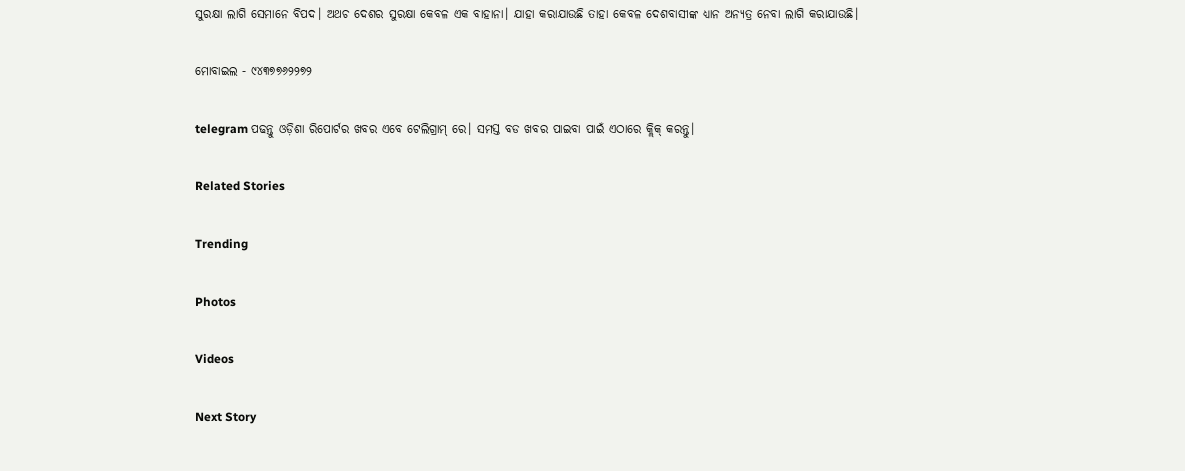ସୁରକ୍ଷା ଲାଗି ସେମାନେ ବିପଦ। ଅଥଚ ଦେଶର ସୁରକ୍ଷା କେବଳ ଏକ ବାହାନା। ଯାହା କରାଯାଉଛି ତାହା କେବଳ ଦେଶବାସୀଙ୍କ ଧ୍ୟାନ ଅନ୍ୟତ୍ର ନେବା ଲାଗି କରାଯାଉଛି।

ମୋବାଇଲ - ୯୪୩୭୭୬୨୨୭୨

telegram ପଢନ୍ତୁ ଓଡ଼ିଶା ରିପୋର୍ଟର ଖବର ଏବେ ଟେଲିଗ୍ରାମ୍ ରେ। ସମସ୍ତ ବଡ ଖବର ପାଇବା ପାଇଁ ଏଠାରେ କ୍ଲିକ୍ କରନ୍ତୁ।

Related Stories

Trending

Photos

Videos

Next Story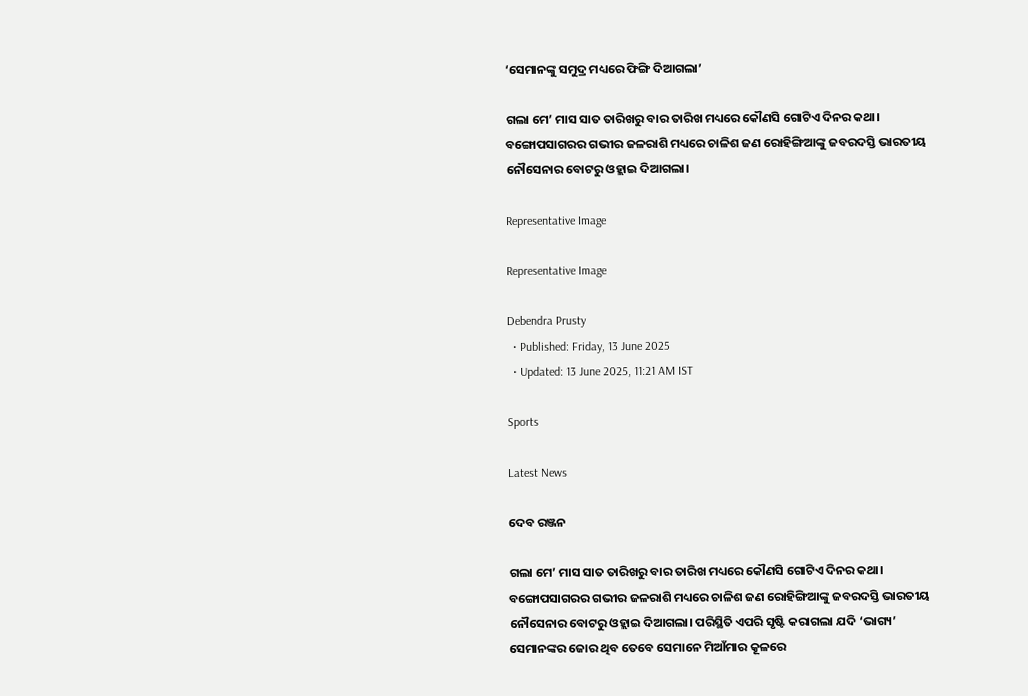‘ସେମାନଙ୍କୁ ସମୁଦ୍ର ମଧ୍ୟରେ ଫିଙ୍ଗି ଦିଆଗଲା’

ଗଲା ମେ’ ମାସ ସାତ ତାରିଖରୁ ବାର ତାରିଖ ମଧ୍ୟରେ କୌଣସି ଗୋଟିଏ ଦିନର କଥା। ବଙ୍ଗୋପସାଗରର ଗଭୀର ଜଳରାଶି ମଧ୍ୟରେ ଚାଳିଶ ଜଣ ରୋହିଙ୍ଗିଆଙ୍କୁ ଜବରଦସ୍ତି ଭାରତୀୟ ନୌସେନାର ବୋଟରୁ ଓହ୍ଲାଇ ଦିଆଗଲା।

Representative Image

Representative Image

Debendra Prusty
  • Published: Friday, 13 June 2025
  • Updated: 13 June 2025, 11:21 AM IST

Sports

Latest News

ଦେବ ରଞ୍ଜନ

ଗଲା ମେ’ ମାସ ସାତ ତାରିଖରୁ ବାର ତାରିଖ ମଧ୍ୟରେ କୌଣସି ଗୋଟିଏ ଦିନର କଥା। ବଙ୍ଗୋପସାଗରର ଗଭୀର ଜଳରାଶି ମଧ୍ୟରେ ଚାଳିଶ ଜଣ ରୋହିଙ୍ଗିଆଙ୍କୁ ଜବରଦସ୍ତି ଭାରତୀୟ ନୌସେନାର ବୋଟରୁ ଓହ୍ଲାଇ ଦିଆଗଲା। ପରିସ୍ଥିତି ଏପରି ସୃଷ୍ଟି କରାଗଲା ଯଦି ‘ଭାଗ୍ୟ’ ସେମାନଙ୍କର ଜୋର ଥିବ ତେବେ ସେମାନେ ମିଆଁମାର କୂଳରେ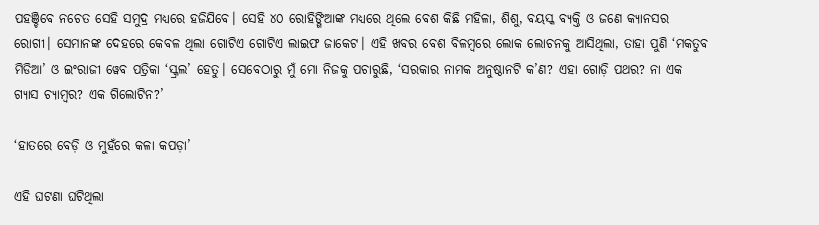ପହଞ୍ଚିବେ ନଚେତ ସେହି ସମୁଦ୍ର ମଧ୍ୟରେ ହଜିଯିବେ। ସେହି ୪୦ ରୋହିଙ୍ଗିଆଙ୍କ ମଧ୍ୟରେ ଥିଲେ ବେଶ କିଛି ମହିଳା, ଶିଶୁ, ବୟସ୍କ ବ୍ୟକ୍ତି ଓ ଜଣେ କ୍ୟାନସର ରୋଗୀ। ସେମାନଙ୍କ ଦେହରେ କେବଳ ଥିଲା ଗୋଟିଏ ଗୋଟିଏ ଲାଇଫ ଜାକେଟ। ଏହି ଖବର ବେଶ ବିଳମ୍ବରେ ଲୋକ ଲୋଚନକୁ ଆସିଥିଲା, ତାହା ପୁଣି ‘ମକତୁବ ମିଡିଆ’ ଓ ଇଂରାଜୀ ୱେବ ପତ୍ରିକା ‘ସ୍କ୍ରଲ’ ହେତୁ। ସେବେଠାରୁ ମୁଁ ମୋ ନିଜକୁ ପଚାରୁଛି, ‘ସରକାର ନାମକ ଅନୁଷ୍ଠାନଟି କ’ଣ? ଏହା ଗୋଡ଼ି ପଥର? ନା ଏକ ଗ୍ୟାସ ଚ୍ୟାମ୍ବର? ଏକ ଗିଲୋଟିନ?’

‘ହାତରେ ବେଡ଼ି ଓ ମୁହଁରେ କଳା କପଡ଼ା’

ଏହି ଘଟଣା ଘଟିଥିଲା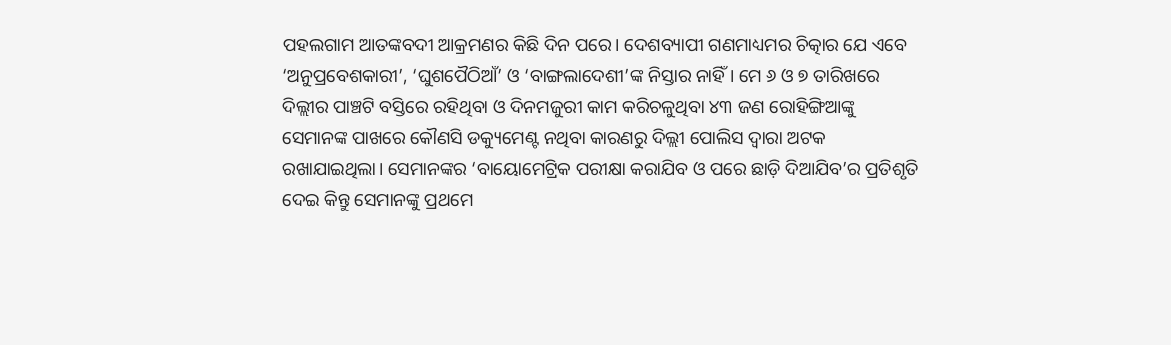ପହଲଗାମ ଆତଙ୍କବଦୀ ଆକ୍ରମଣର କିଛି ଦିନ ପରେ। ଦେଶବ୍ୟାପୀ ଗଣମାଧ୍ୟମର ଚିତ୍କାର ଯେ ଏବେ ‘ଅନୁପ୍ରବେଶକାରୀ’, ‘ଘୁଶପୈଠିଆଁ’ ଓ ‘ବାଙ୍ଗଲାଦେଶୀ’ଙ୍କ ନିସ୍ତାର ନାହିଁ। ମେ ୬ ଓ ୭ ତାରିଖରେ ଦିଲ୍ଲୀର ପାଞ୍ଚଟି ବସ୍ତିରେ ରହିଥିବା ଓ ଦିନମଜୁରୀ କାମ କରିଚଳୁଥିବା ୪୩ ଜଣ ରୋହିଙ୍ଗିଆଙ୍କୁ ସେମାନଙ୍କ ପାଖରେ କୌଣସି ଡକ୍ୟୁମେଣ୍ଟ ନଥିବା କାରଣରୁ ଦିଲ୍ଲୀ ପୋଲିସ ଦ୍ଵାରା ଅଟକ ରଖାଯାଇଥିଲା। ସେମାନଙ୍କର ‘ବାୟୋମେଟ୍ରିକ ପରୀକ୍ଷା କରାଯିବ ଓ ପରେ ଛାଡ଼ି ଦିଆଯିବ’ର ପ୍ରତିଶୃତି ଦେଇ କିନ୍ତୁ ସେମାନଙ୍କୁ ପ୍ରଥମେ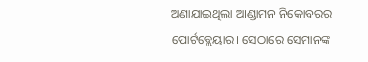ଅଣାଯାଇଥିଲା ଆଣ୍ଡାମନ ନିକୋବରର ପୋର୍ଟବ୍ଲେୟାର। ସେଠାରେ ସେମାନଙ୍କ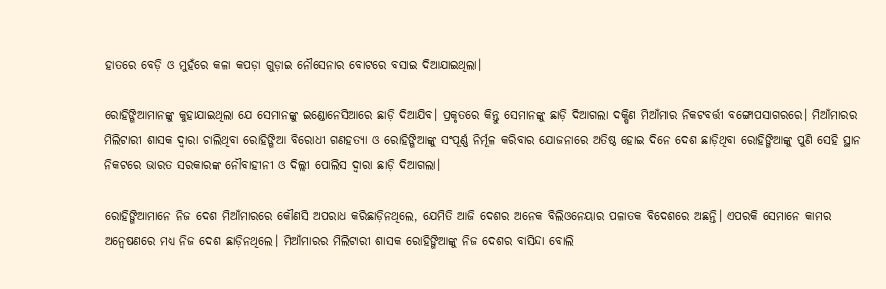ହାତରେ ବେଡ଼ି ଓ ମୁହଁରେ କଳା କପଡ଼ା ଗୁଡ଼ାଇ ନୌସେନାର ବୋଟରେ ବସାଇ ଦିଆଯାଇଥିଲା।

ରୋହିଙ୍ଗିଆମାନଙ୍କୁ କୁହାଯାଇଥିଲା ଯେ ସେମାନଙ୍କୁ ଇଣ୍ଡୋନେସିଆରେ ଛାଡ଼ି ଦିଆଯିବ। ପ୍ରକୃତରେ କିନ୍ତୁ ସେମାନଙ୍କୁ ଛାଡ଼ି ଦିଆଗଲା ଦକ୍ଷିଣ ମିଆଁମାର ନିକଟବର୍ତ୍ତୀ ବଙ୍ଗୋପସାଗରରେ। ମିଆଁମାରର ମିଲିଟାରୀ ଶାସକ ଦ୍ଵାରା ଚାଲିଥିବା ରୋହିଙ୍ଗିଆ ବିରୋଧୀ ଗଣହତ୍ୟା ଓ ରୋହିଙ୍ଗିଆଙ୍କୁ ସଂପୂର୍ଣ୍ଣ ନିର୍ମୂଳ କରିବାର ଯୋଜନାରେ ଅତିଷ୍ଠ ହୋଇ ଦିନେ ଦେଶ ଛାଡ଼ିଥିବା ରୋହିଙ୍ଗିଆଙ୍କୁ ପୁଣି ସେହି ସ୍ଥାନ ନିକଟରେ ଭାରତ ସରକାରଙ୍କ ନୌବାହୀନୀ ଓ ଦିଲ୍ଲୀ ପୋଲିସ ଦ୍ଵାରା ଛାଡ଼ି ଦିଆଗଲା।

ରୋହିଙ୍ଗିଆମାନେ ନିଜ ଦେଶ ମିଆଁମାରରେ କୌଣସି ଅପରାଧ କରିଛାଡ଼ିନଥିଲେ, ଯେମିତି ଆଜି ଦେଶର ଅନେକ ବିଲିଓନେୟାର ପଳାତକ ବିଦେଶରେ ଅଛନ୍ତି। ଏପରକି ସେମାନେ କାମର ଅନ୍ଵେଷଣରେ ମଧ୍ୟ ନିଜ ଦେଶ ଛାଡ଼ିନଥିଲେ। ମିଆଁମାରର ମିଲିଟାରୀ ଶାସକ ରୋହିଙ୍ଗିଆଙ୍କୁ ନିଜ ଦେଶର ବାସିନ୍ଦା ବୋଲି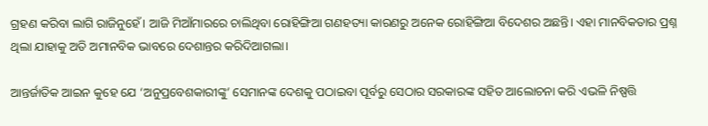ଗ୍ରହଣ କରିବା ଲାଗି ରାଜିନୁହେଁ। ଆଜି ମିଆଁମାରରେ ଚାଲିଥିବା ରୋହିଙ୍ଗିଆ ଗଣହତ୍ୟା କାରଣରୁ ଅନେକ ରୋହିଙ୍ଗିଆ ବିଦେଶର ଅଛନ୍ତି। ଏହା ମାନବିକତାର ପ୍ରଶ୍ନ ଥିଲା ଯାହାକୁ ଅତି ଅମାନବିକ ଭାବରେ ଦେଶାନ୍ତର କରିଦିଆଗଲା।

ଆନ୍ତର୍ଜାତିକ ଆଇନ କୁହେ ଯେ ‘ଅନୁପ୍ରବେଶକାରୀଙ୍କୁ’ ସେମାନଙ୍କ ଦେଶକୁ ପଠାଇବା ପୂର୍ବରୁ ସେଠାର ସରକାରଙ୍କ ସହିତ ଆଲୋଚନା କରି ଏଭଳି ନିଷ୍ପତ୍ତି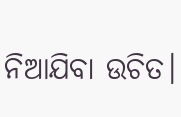ନିଆଯିବା ଉଚିତ।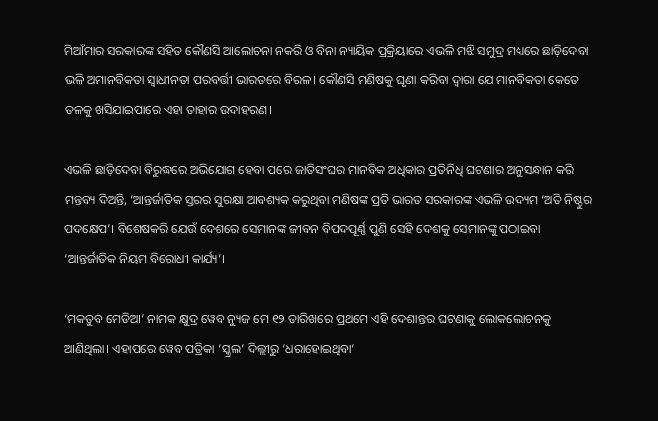ମିଆଁମାର ସରକାରଙ୍କ ସହିତ କୌଣସି ଆଲୋଚନା ନକରି ଓ ବିନା ନ୍ୟାୟିକ ପ୍ରକ୍ରିୟାରେ ଏଭଳି ମଝି ସମୁଦ୍ର ମଧ୍ୟରେ ଛାଡ଼ିଦେବା ଭଳି ଅମାନବିକତା ସ୍ଵାଧୀନତା ପରବର୍ତ୍ତୀ ଭାରତରେ ବିରଳ। କୌଣସି ମଣିଷକୁ ଘୃଣା କରିବା ଦ୍ଵାରା ଯେ ମାନବିକତା କେତେ ତଳକୁ ଖସିଯାଇପାରେ ଏହା ତାହାର ଉଦାହରଣ।

ଏଭଳି ଛାଡ଼ିଦେବା ବିରୁଦ୍ଧରେ ଅଭିଯୋଗ ହେବା ପରେ ଜାତିସଂଘର ମାନବିକ ଅଧିକାର ପ୍ରତିନିଧି ଘଟଣାର ଅନୁସନ୍ଧାନ କରି ମନ୍ତବ୍ୟ ଦିଅନ୍ତି, ‘ଆନ୍ତର୍ଜାତିକ ସ୍ତରର ସୁରକ୍ଷା ଆବଶ୍ୟକ କରୁଥିବା ମଣିଷଙ୍କ ପ୍ରତି ଭାରତ ସରକାରଙ୍କ ଏଭଳି ଉଦ୍ୟମ ‘ଅତି ନିଷ୍ଠୁର ପଦକ୍ଷେପ’। ବିଶେଷକରି ଯେଉଁ ଦେଶରେ ସେମାନଙ୍କ ଜୀବନ ବିପଦପୂର୍ଣ୍ଣ ପୁଣି ସେହି ଦେଶକୁ ସେମାନଙ୍କୁ ପଠାଇବା ‘ଆନ୍ତର୍ଜାତିକ ନିୟମ ବିରୋଧୀ କାର୍ଯ୍ୟ’।

‘ମକତୁବ ମେଡିଆ’ ନାମକ କ୍ଷୁଦ୍ର ୱେବ ନ୍ୟୁଜ ମେ ୧୨ ତାରିଖରେ ପ୍ରଥମେ ଏହି ଦେଶାନ୍ତର ଘଟଣାକୁ ଲୋକଲୋଚନକୁ ଆଣିଥିଲା। ଏହାପରେ ୱେବ ପତ୍ରିକା ‘ସ୍କ୍ରଲ’ ଦିଲ୍ଲୀରୁ ‘ଧରାହୋଇଥିବା’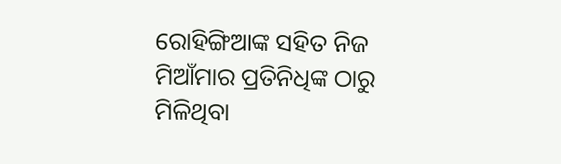ରୋହିଙ୍ଗିଆଙ୍କ ସହିତ ନିଜ ମିଆଁମାର ପ୍ରତିନିଧିଙ୍କ ଠାରୁ ମିଳିଥିବା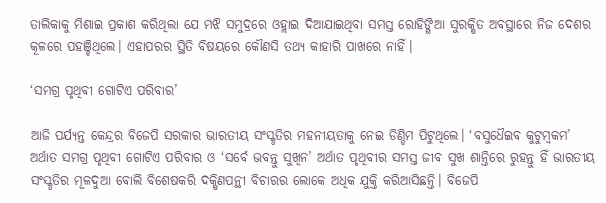ତାଲିକାକୁ ମିଶାଇ ପ୍ରକାଶ କରିଥିଲା ଯେ ମଝି ସମୁଦ୍ରରେ ଓହ୍ଲାଇ ଦିଆଯାଇଥିବା ସମସ୍ତ ରୋହିଙ୍ଗିଆ ସୁରକ୍ଷିତ ଅବସ୍ଥାରେ ନିଜ ଦେଶର କୂଳରେ ପହଞ୍ଚିଥିଲେ। ଏହାପରର ସ୍ଥିତି ବିଷୟରେ କୌଣସି ତଥ୍ୟ କାହାରି ପାଖରେ ନାହିଁ।

‘ସମଗ୍ର ପୃଥିବୀ ଗୋଟିଏ ପରିବାର’

ଆଜି ପର୍ଯ୍ୟନ୍ତ କେନ୍ଦ୍ରର ବିଜେପି ସରକାର ଭାରତୀୟ ସଂସ୍କୃତିର ମହନୀୟତାକୁ ନେଇ ଡିଣ୍ଡିମ ପିଟୁଥିଲେ। ‘ବସୁଧୈଇବ କୁଟୁମ୍ବକମ’ ଅର୍ଥାତ ସମଗ୍ର ପୃଥିବୀ ଗୋଟିଏ ପରିବାର ଓ ‘ସର୍ବେ ଭବନ୍ତୁ ସୁଖିନ’ ଅର୍ଥାତ ପୃଥିବୀର ସମସ୍ତ ଜୀବ ସୁଖ ଶାନ୍ତିରେ ରୁହନ୍ତୁ ହିଁ ଭାରତୀୟ ସଂସ୍କୃତିର ମୂଳଦୁଆ ବୋଲି ବିଶେଷକରି ଦକ୍ଷିଣପନ୍ଥୀ ବିଚାରର ଲୋକେ ଅଧିକ ଯୁକ୍ତି କରିଆସିଛନ୍ତି। ବିଜେପି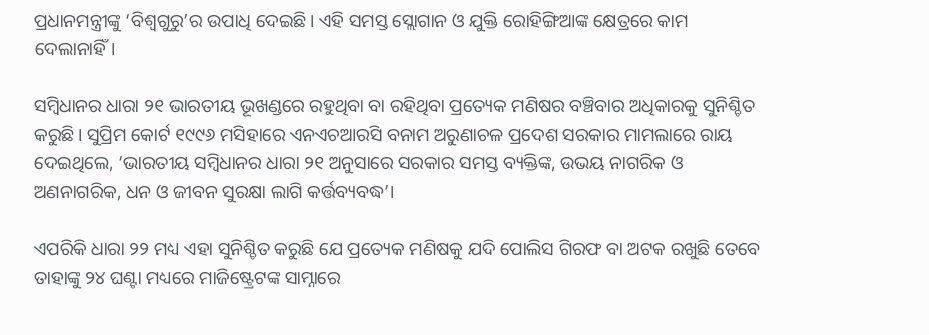ପ୍ରଧାନମନ୍ତ୍ରୀଙ୍କୁ ‘ବିଶ୍ଵଗୁରୁ’ର ଉପାଧି ଦେଇଛି। ଏହି ସମସ୍ତ ସ୍ଲୋଗାନ ଓ ଯୁକ୍ତି ରୋହିଙ୍ଗିଆଙ୍କ କ୍ଷେତ୍ରରେ କାମ ଦେଲାନାହିଁ।

ସମ୍ବିଧାନର ଧାରା ୨୧ ଭାରତୀୟ ଭୂଖଣ୍ଡରେ ରହୁଥିବା ବା ରହିଥିବା ପ୍ରତ୍ୟେକ ମଣିଷର ବଞ୍ଚିବାର ଅଧିକାରକୁ ସୁନିଶ୍ଚିତ କରୁଛି। ସୁପ୍ରିମ କୋର୍ଟ ୧୯୯୬ ମସିହାରେ ଏନଏଚଆରସି ବନାମ ଅରୁଣାଚଳ ପ୍ରଦେଶ ସରକାର ମାମଲାରେ ରାୟ ଦେଇଥିଲେ, ‘ଭାରତୀୟ ସମ୍ବିଧାନର ଧାରା ୨୧ ଅନୁସାରେ ସରକାର ସମସ୍ତ ବ୍ୟକ୍ତିଙ୍କ, ଉଭୟ ନାଗରିକ ଓ ଅଣନାଗରିକ, ଧନ ଓ ଜୀବନ ସୁରକ୍ଷା ଲାଗି କର୍ତ୍ତବ୍ୟବଦ୍ଧ’।

ଏପରିକି ଧାରା ୨୨ ମଧ୍ୟ ଏହା ସୁନିଶ୍ଚିତ କରୁଛି ଯେ ପ୍ରତ୍ୟେକ ମଣିଷକୁ ଯଦି ପୋଲିସ ଗିରଫ ବା ଅଟକ ରଖୁଛି ତେବେ ତାହାଙ୍କୁ ୨୪ ଘଣ୍ଟା ମଧ୍ୟରେ ମାଜିଷ୍ଟ୍ରେଟଙ୍କ ସାମ୍ନାରେ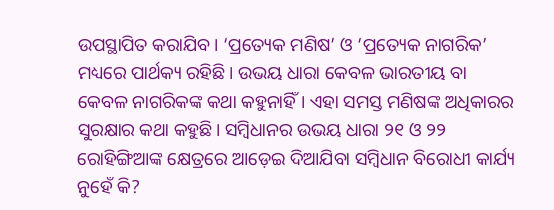ଉପସ୍ଥାପିତ କରାଯିବ। ‘ପ୍ରତ୍ୟେକ ମଣିଷ’ ଓ ‘ପ୍ରତ୍ୟେକ ନାଗରିକ’ ମଧ୍ୟରେ ପାର୍ଥକ୍ୟ ରହିଛି। ଉଭୟ ଧାରା କେବଳ ଭାରତୀୟ ବା କେବଳ ନାଗରିକଙ୍କ କଥା କହୁନାହିଁ। ଏହା ସମସ୍ତ ମଣିଷଙ୍କ ଅଧିକାରର ସୁରକ୍ଷାର କଥା କହୁଛି। ସମ୍ବିଧାନର ଉଭୟ ଧାରା ୨୧ ଓ ୨୨ ରୋହିଙ୍ଗିଆଙ୍କ କ୍ଷେତ୍ରରେ ଆଡ଼େଇ ଦିଆଯିବା ସମ୍ବିଧାନ ବିରୋଧୀ କାର୍ଯ୍ୟ ନୁହେଁ କି?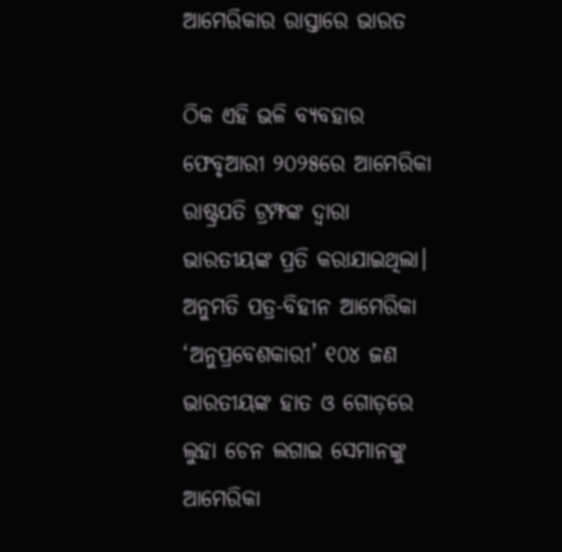ଆମେରିକାର ରାସ୍ତାରେ ଭାରତ

ଠିକ ଏହି ଭଳି ବ୍ୟବହାର ଫେବୃଆରୀ ୨୦୨୫ରେ ଆମେରିକା ରାଷ୍ଟ୍ରପତି ଟ୍ରମ୍ଫଙ୍କ ଦ୍ଵାରା ଭାରତୀୟଙ୍କ ପ୍ରତି କରାଯାଇଥିଲା। ଅନୁମତି ପତ୍ର-ବିହୀନ ଆମେରିକା ‘ଅନୁପ୍ରବେଶକାରୀ’ ୧୦୪ ଜଣ ଭାରତୀୟଙ୍କ ହାତ ଓ ଗୋଡ଼ରେ ଲୁହା ଚେନ ଲଗାଇ ସେମାନଙ୍କୁ ଆମେରିକା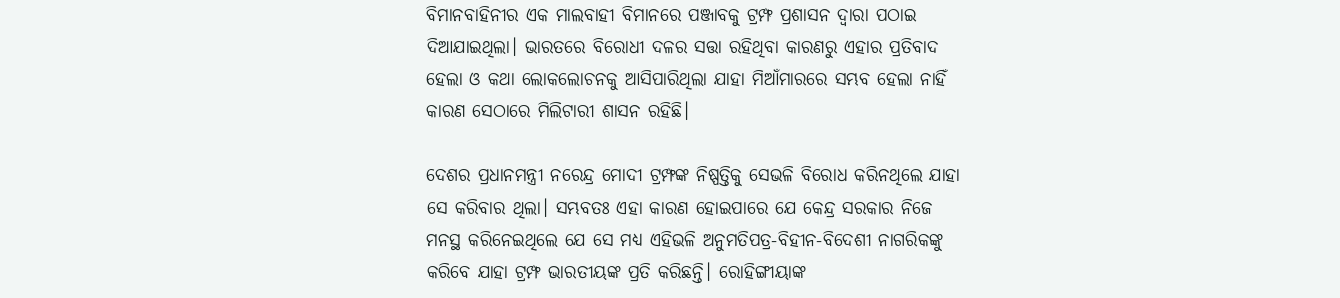ବିମାନବାହିନୀର ଏକ ମାଲବାହୀ ବିମାନରେ ପଞ୍ଜାବକୁ ଟ୍ରମ୍ଫ ପ୍ରଶାସନ ଦ୍ଵାରା ପଠାଇ ଦିଆଯାଇଥିଲା। ଭାରତରେ ବିରୋଧୀ ଦଳର ସତ୍ତା ରହିଥିବା କାରଣରୁ ଏହାର ପ୍ରତିବାଦ ହେଲା ଓ କଥା ଲୋକଲୋଚନକୁ ଆସିପାରିଥିଲା ଯାହା ମିଆଁମାରରେ ସମ୍ଭବ ହେଲା ନାହିଁ କାରଣ ସେଠାରେ ମିଲିଟାରୀ ଶାସନ ରହିଛି।

ଦେଶର ପ୍ରଧାନମନ୍ତ୍ରୀ ନରେନ୍ଦ୍ର ମୋଦୀ ଟ୍ରମ୍ଫଙ୍କ ନିଷ୍ପତ୍ତିକୁ ସେଭଳି ବିରୋଧ କରିନଥିଲେ ଯାହା ସେ କରିବାର ଥିଲା। ସମ୍ଭବତଃ ଏହା କାରଣ ହୋଇପାରେ ଯେ କେନ୍ଦ୍ର ସରକାର ନିଜେ ମନସ୍ଥ କରିନେଇଥିଲେ ଯେ ସେ ମଧ୍ୟ ଏହିଭଳି ଅନୁମତିପତ୍ର-ବିହୀନ-ବିଦେଶୀ ନାଗରିକଙ୍କୁ କରିବେ ଯାହା ଟ୍ରମ୍ଫ ଭାରତୀୟଙ୍କ ପ୍ରତି କରିଛନ୍ତି। ରୋହିଙ୍ଗୀୟାଙ୍କ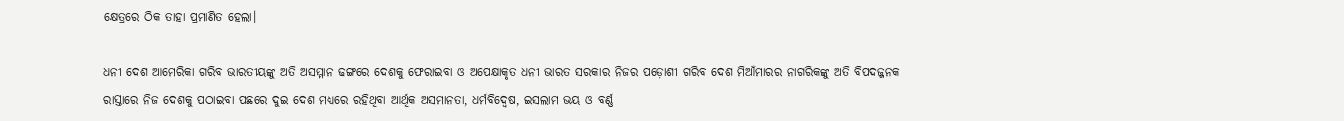କ୍ଷେତ୍ରରେ ଠିକ ତାହା ପ୍ରମାଣିତ ହେଲା।

ଧନୀ ଦେଶ ଆମେରିକା ଗରିବ ଭାରତୀୟଙ୍କୁ ଅତି ଅସମ୍ମାନ ଢଙ୍ଗରେ ଦେଶକୁ ଫେରାଇବା ଓ ଅପେକ୍ଷାକୃତ ଧନୀ ଭାରତ ସରକାର ନିଜର ପଡ଼ୋଶୀ ଗରିବ ଦେଶ ମିଆଁମାରର ନାଗରିକଙ୍କୁ ଅତି ବିପଦଜ୍ଜନକ ରାସ୍ତାରେ ନିଜ ଦେଶକୁ ପଠାଇବା ପଛରେ ଦୁଇ ଦେଶ ମଧ୍ୟରେ ରହିଥିବା ଆର୍ଥିକ ଅସମାନତା, ଧର୍ମବିଦ୍ଵେଷ, ଇସଲାମ ଭୟ ଓ ବର୍ଣ୍ଣ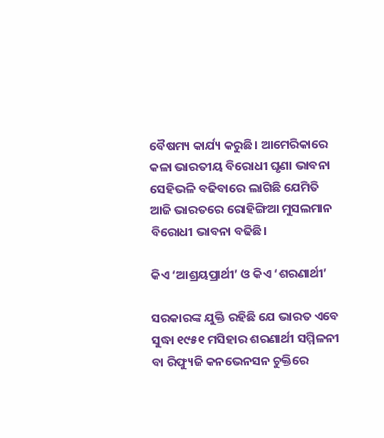ବୈଷମ୍ୟ କାର୍ଯ୍ୟ କରୁଛି। ଆମେରିକାରେ କଳା ଭାରତୀୟ ବିରୋଧୀ ଘୃଣା ଭାବନା ସେହିଭଳି ବଢିବାରେ ଲାଗିଛି ଯେମିତି ଆଜି ଭାରତରେ ରୋହିଙ୍ଗିଆ ମୁସଲମାନ ବିରୋଧୀ ଭାବନା ବଢିଛି।

କିଏ ‘ଆଶ୍ରୟପ୍ରାର୍ଥୀ’ ଓ କିଏ ‘ଶରଣାର୍ଥୀ’

ସରକାରଙ୍କ ଯୁକ୍ତି ରହିଛି ଯେ ଭାରତ ଏବେ ସୁଦ୍ଧା ୧୯୫୧ ମସିହାର ଶରଣାର୍ଥୀ ସମ୍ମିଳନୀ ବା ରିଫ୍ୟୁଜି କନଭେନସନ ଚୁକ୍ତିରେ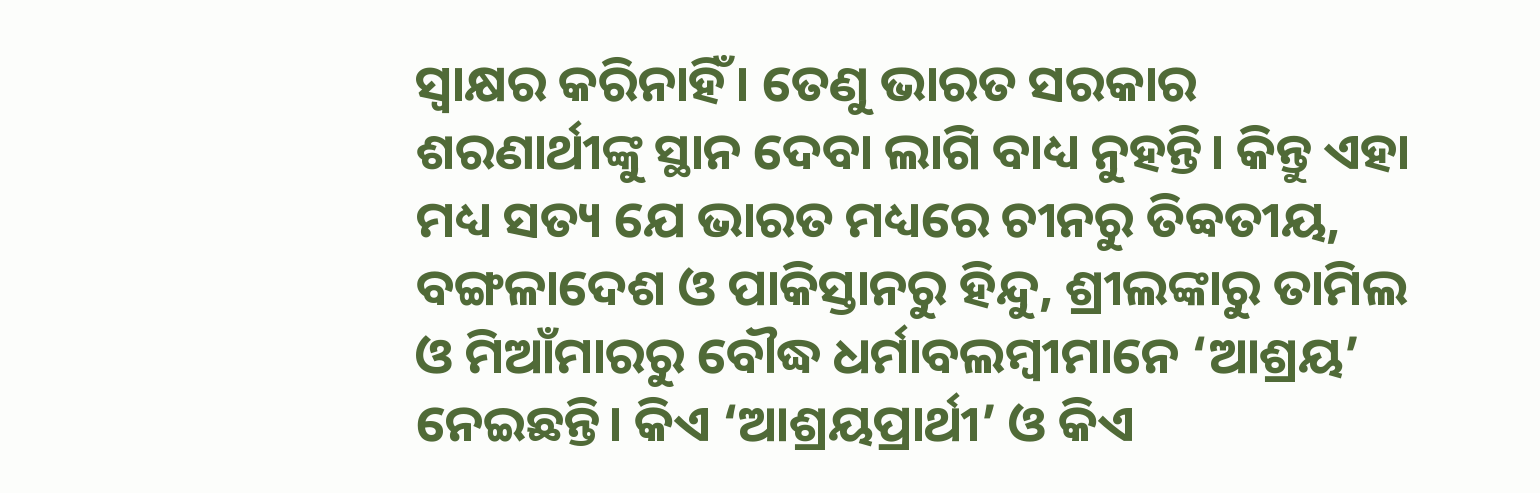ସ୍ଵାକ୍ଷର କରିନାହିଁ। ତେଣୁ ଭାରତ ସରକାର ଶରଣାର୍ଥୀଙ୍କୁ ସ୍ଥାନ ଦେବା ଲାଗି ବାଧ୍ୟ ନୁହନ୍ତି। କିନ୍ତୁ ଏହା ମଧ୍ୟ ସତ୍ୟ ଯେ ଭାରତ ମଧ୍ୟରେ ଚୀନରୁ ତିବ୍ବତୀୟ, ବଙ୍ଗଳାଦେଶ ଓ ପାକିସ୍ତାନରୁ ହିନ୍ଦୁ, ଶ୍ରୀଲଙ୍କାରୁ ତାମିଲ ଓ ମିଆଁମାରରୁ ବୌଦ୍ଧ ଧର୍ମାବଲମ୍ବୀମାନେ ‘ଆଶ୍ରୟ’ ନେଇଛନ୍ତି। କିଏ ‘ଆଶ୍ରୟପ୍ରାର୍ଥୀ’ ଓ କିଏ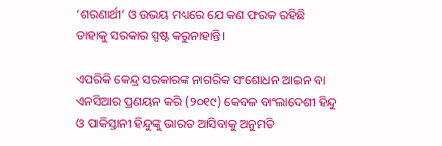‘ଶରଣାର୍ଥୀ’ ଓ ଉଭୟ ମଧ୍ୟରେ ଯେ କଣ ଫରକ ରହିଛି ତାହାକୁ ସରକାର ସ୍ପଷ୍ଟ କରୁନାହାନ୍ତି।

ଏପରିକି କେନ୍ଦ୍ର ସରକାରଙ୍କ ନାଗରିକ ସଂଶୋଧନ ଆଇନ ବା ଏନସିଆର ପ୍ରଣୟନ କରି (୨୦୧୯) କେବଳ ବାଂଲାଦେଶୀ ହିନ୍ଦୁ ଓ ପାକିସ୍ତାନୀ ହିନ୍ଦୁଙ୍କୁ ଭାରତ ଆସିବାକୁ ଅନୁମତି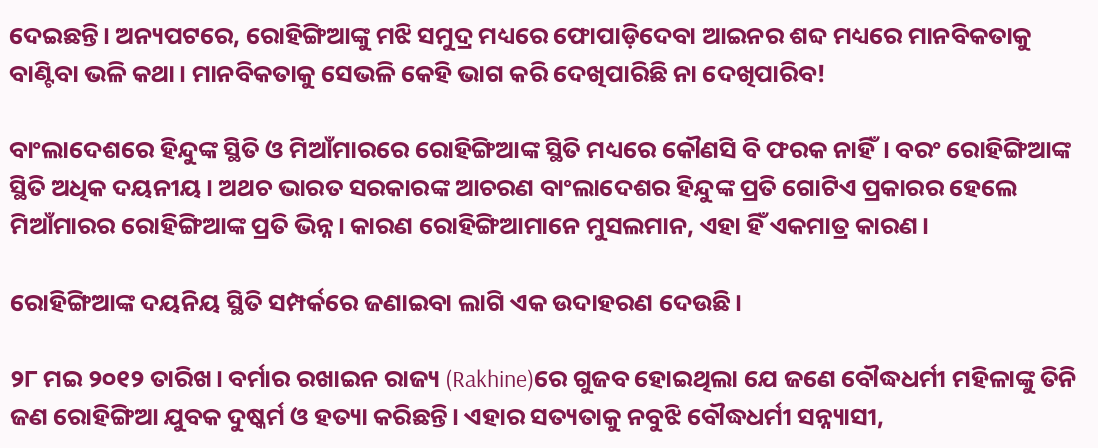ଦେଇଛନ୍ତି। ଅନ୍ୟପଟରେ, ରୋହିଙ୍ଗିଆଙ୍କୁ ମଝି ସମୁଦ୍ର ମଧ୍ୟରେ ଫୋପାଡ଼ିଦେବା ଆଇନର ଶବ୍ଦ ମଧ୍ୟରେ ମାନବିକତାକୁ ବାଣ୍ଟିବା ଭଳି କଥା। ମାନବିକତାକୁ ସେଭଳି କେହି ଭାଗ କରି ଦେଖିପାରିଛି ନା ଦେଖିପାରିବ!

ବାଂଲାଦେଶରେ ହିନ୍ଦୁଙ୍କ ସ୍ଥିତି ଓ ମିଆଁମାରରେ ରୋହିଙ୍ଗିଆଙ୍କ ସ୍ଥିତି ମଧ୍ୟରେ କୌଣସି ବି ଫରକ ନାହିଁ। ବରଂ ରୋହିଙ୍ଗିଆଙ୍କ ସ୍ଥିତି ଅଧିକ ଦୟନୀୟ। ଅଥଚ ଭାରତ ସରକାରଙ୍କ ଆଚରଣ ବାଂଲାଦେଶର ହିନ୍ଦୁଙ୍କ ପ୍ରତି ଗୋଟିଏ ପ୍ରକାରର ହେଲେ ମିଆଁମାରର ରୋହିଙ୍ଗିଆଙ୍କ ପ୍ରତି ଭିନ୍ନ। କାରଣ ରୋହିଙ୍ଗିଆମାନେ ମୁସଲମାନ, ଏହା ହିଁ ଏକମାତ୍ର କାରଣ।

ରୋହିଙ୍ଗିଆଙ୍କ ଦୟନିୟ ସ୍ଥିତି ସମ୍ପର୍କରେ ଜଣାଇବା ଲାଗି ଏକ ଉଦାହରଣ ଦେଉଛି।

୨୮ ମଇ ୨୦୧୨ ତାରିଖ। ବର୍ମାର ରଖାଇନ ରାଜ୍ୟ (Rakhine)ରେ ଗୁଜବ ହୋଇଥିଲା ଯେ ଜଣେ ବୌଦ୍ଧଧର୍ମୀ ମହିଳାଙ୍କୁ ତିନି ଜଣ ରୋହିଙ୍ଗିଆ ଯୁବକ ଦୁଷ୍କର୍ମ ଓ ହତ୍ୟା କରିଛନ୍ତି। ଏହାର ସତ୍ୟତାକୁ ନବୁଝି ବୌଦ୍ଧଧର୍ମୀ ସନ୍ନ୍ୟାସୀ,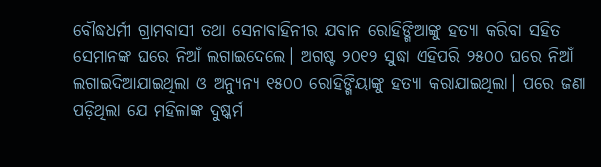ବୌଦ୍ଧଧର୍ମୀ ଗ୍ରାମବାସୀ ତଥା ସେନାବାହିନୀର ଯବାନ ରୋହିଙ୍ଗିଆଙ୍କୁ ହତ୍ୟା କରିବା ସହିତ ସେମାନଙ୍କ ଘରେ ନିଆଁ ଲଗାଇଦେଲେ। ଅଗଷ୍ଟ ୨୦୧୨ ସୁଦ୍ଧା ଏହିପରି ୨୫୦୦ ଘରେ ନିଆଁ ଲଗାଇଦିଆଯାଇଥିଲା ଓ ଅନ୍ୟୁନ୍ୟ ୧୫୦୦ ରୋହିଙ୍ଗିୟାଙ୍କୁ ହତ୍ୟା କରାଯାଇଥିଲା। ପରେ ଜଣା ପଡ଼ିଥିଲା ଯେ ମହିଳାଙ୍କ ଦୁଷ୍କର୍ମ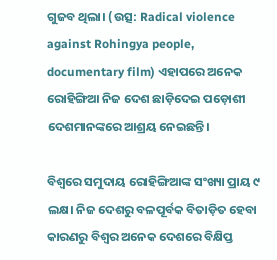ଗୁଜବ ଥିଲା। (ଉତ୍ସ: Radical violence against Rohingya people, documentary film) ଏହାପରେ ଅନେକ ରୋହିଙ୍ଗିଆ ନିଜ ଦେଶ ଛାଡ଼ିଦେଇ ପଡ଼ୋଶୀ ଦେଶମାନଙ୍କରେ ଆଶ୍ରୟ ନେଇଛନ୍ତି।

ବିଶ୍ଵରେ ସମୁଦାୟ ରୋହିଙ୍ଗିଆଙ୍କ ସଂଖ୍ୟା ପ୍ରାୟ ୯ ଲକ୍ଷ। ନିଜ ଦେଶରୁ ବଳପୂର୍ବକ ବିତାଡ଼ିତ ହେବା କାରଣରୁ ବିଶ୍ଵର ଅନେକ ଦେଶରେ ବିକ୍ଷିପ୍ତ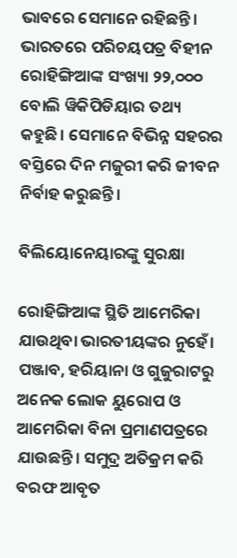ଭାବରେ ସେମାନେ ରହିଛନ୍ତି। ଭାରତରେ ପରିଚୟପତ୍ର ବିହୀନ ରୋହିଙ୍ଗିଆଙ୍କ ସଂଖ୍ୟା ୨୨,୦୦୦ ବୋଲି ୱିକିପିଡିୟାର ତଥ୍ୟ କହୁଛି। ସେମାନେ ବିଭିନ୍ନ ସହରର ବସ୍ତିରେ ଦିନ ମଜୁରୀ କରି ଜୀବନ ନିର୍ବାହ କରୁଛନ୍ତି।

ବିଲିୟୋନେୟାରଙ୍କୁ ସୁରକ୍ଷା

ରୋହିଙ୍ଗିଆଙ୍କ ସ୍ଥିତି ଆମେରିକା ଯାଉଥିବା ଭାରତୀୟଙ୍କର ନୁହେଁ। ପଞ୍ଜାବ, ହରିୟାନା ଓ ଗୁଜୁରାଟରୁ ଅନେକ ଲୋକ ୟୁରୋପ ଓ ଆମେରିକା ବିନା ପ୍ରମାଣପତ୍ରରେ ଯାଉଛନ୍ତି। ସମୁଦ୍ର ଅତିକ୍ରମ କରି ବରଫ ଆବୃତ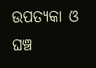ଉପତ୍ୟକା ଓ ଘଞ୍ଚ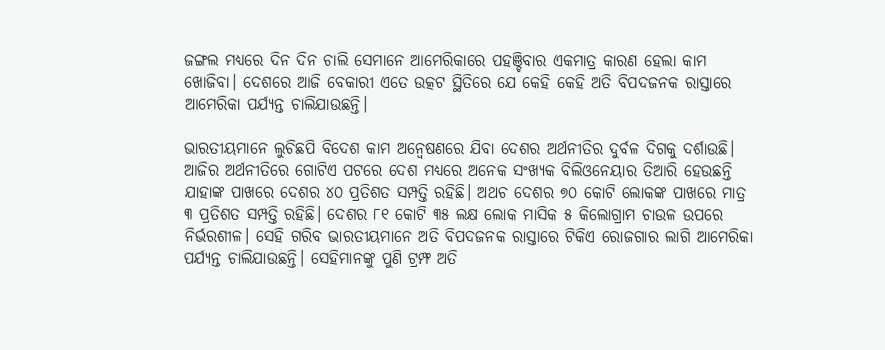ଜଙ୍ଗଲ ମଧ୍ୟରେ ଦିନ ଦିନ ଚାଲି ସେମାନେ ଆମେରିକାରେ ପହଞ୍ଚିବାର ଏକମାତ୍ର କାରଣ ହେଲା କାମ ଖୋଜିବା। ଦେଶରେ ଆଜି ବେକାରୀ ଏତେ ଉତ୍କଟ ସ୍ଥିତିରେ ଯେ କେହି କେହି ଅତି ବିପଦଜନକ ରାସ୍ତାରେ ଆମେରିକା ପର୍ଯ୍ୟନ୍ତ ଚାଲିଯାଉଛନ୍ତି।

ଭାରତୀୟମାନେ ଲୁଚିଛପି ବିଦେଶ କାମ ଅନ୍ଵେଷଣରେ ଯିବା ଦେଶର ଅର୍ଥନୀତିର ଦୁର୍ବଳ ଦିଗକୁ ଦର୍ଶାଉଛି। ଆଜିର ଅର୍ଥନୀତିରେ ଗୋଟିଏ ପଟରେ ଦେଶ ମଧ୍ୟରେ ଅନେକ ସଂଖ୍ୟକ ବିଲିଓନେୟାର ତିଆରି ହେଉଛନ୍ତି ଯାହାଙ୍କ ପାଖରେ ଦେଶର ୪୦ ପ୍ରତିଶତ ସମ୍ପତ୍ତି ରହିଛି। ଅଥଚ ଦେଶର ୭୦ କୋଟି ଲୋକଙ୍କ ପାଖରେ ମାତ୍ର ୩ ପ୍ରତିଶତ ସମ୍ପତ୍ତି ରହିଛି। ଦେଶର ୮୧ କୋଟି ୩୫ ଲକ୍ଷ ଲୋକ ମାସିକ ୫ କିଲୋଗ୍ରାମ ଚାଉଳ ଉପରେ ନିର୍ଭରଶୀଳ। ସେହି ଗରିବ ଭାରତୀୟମାନେ ଅତି ବିପଦଜନକ ରାସ୍ତାରେ ଟିକିଏ ରୋଜଗାର ଲାଗି ଆମେରିକା ପର୍ଯ୍ୟନ୍ତ ଚାଲିଯାଉଛନ୍ତି। ସେହିମାନଙ୍କୁ ପୁଣି ଟ୍ରମ୍ଫ ଅତି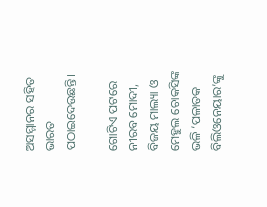ଅସମ୍ମାନର ସହିତ ଭାରତ ପଠାଇଦେଉଛନ୍ତି।

ଗୋଟିଏ ପଟରେ ନୀରବ ମୋଦୀ, ବିଜୟ ମାଲ୍ୟା ଓ ମେହୁଲ ଚୋକସିଙ୍କ ଭଳି ‘ପଳାତକ ବିଲିଓନେୟାର’ଙ୍କୁ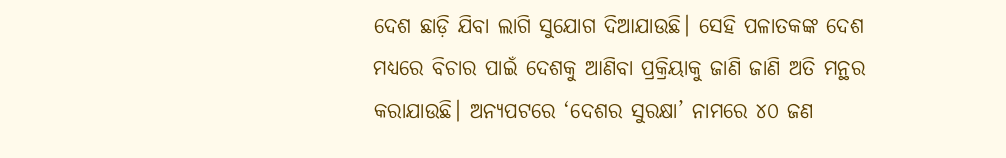ଦେଶ ଛାଡ଼ି ଯିବା ଲାଗି ସୁଯୋଗ ଦିଆଯାଉଛି। ସେହି ପଳାତକଙ୍କ ଦେଶ ମଧ୍ୟରେ ବିଚାର ପାଇଁ ଦେଶକୁ ଆଣିବା ପ୍ରକ୍ରିୟାକୁ ଜାଣି ଜାଣି ଅତି ମନ୍ଥର କରାଯାଉଛି। ଅନ୍ୟପଟରେ ‘ଦେଶର ସୁରକ୍ଷା’ ନାମରେ ୪୦ ଜଣ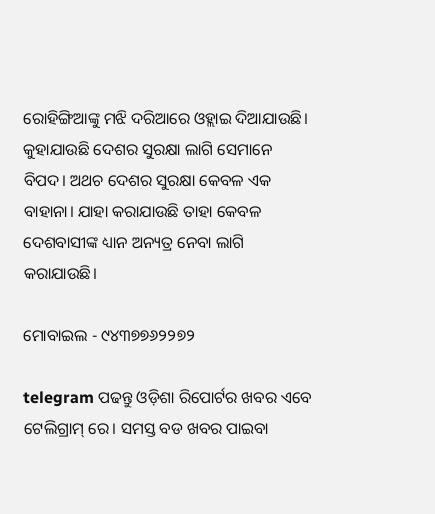ରୋହିଙ୍ଗିଆଙ୍କୁ ମଝି ଦରିଆରେ ଓହ୍ଲାଇ ଦିଆଯାଉଛି। କୁହାଯାଉଛି ଦେଶର ସୁରକ୍ଷା ଲାଗି ସେମାନେ ବିପଦ। ଅଥଚ ଦେଶର ସୁରକ୍ଷା କେବଳ ଏକ ବାହାନା। ଯାହା କରାଯାଉଛି ତାହା କେବଳ ଦେଶବାସୀଙ୍କ ଧ୍ୟାନ ଅନ୍ୟତ୍ର ନେବା ଲାଗି କରାଯାଉଛି।

ମୋବାଇଲ - ୯୪୩୭୭୬୨୨୭୨

telegram ପଢନ୍ତୁ ଓଡ଼ିଶା ରିପୋର୍ଟର ଖବର ଏବେ ଟେଲିଗ୍ରାମ୍ ରେ। ସମସ୍ତ ବଡ ଖବର ପାଇବା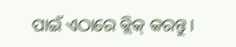ପାଇଁ ଏଠାରେ କ୍ଲିକ୍ କରନ୍ତୁ।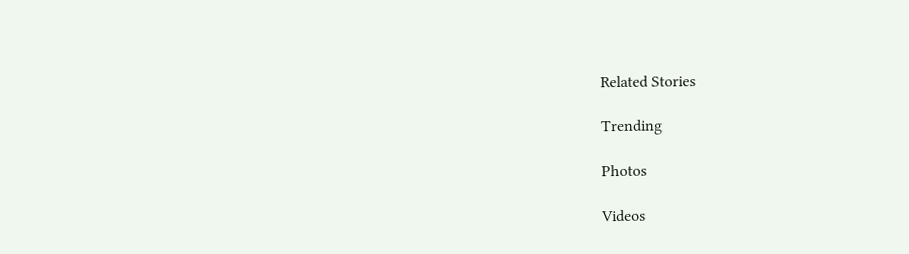Related Stories

Trending

Photos

Videos